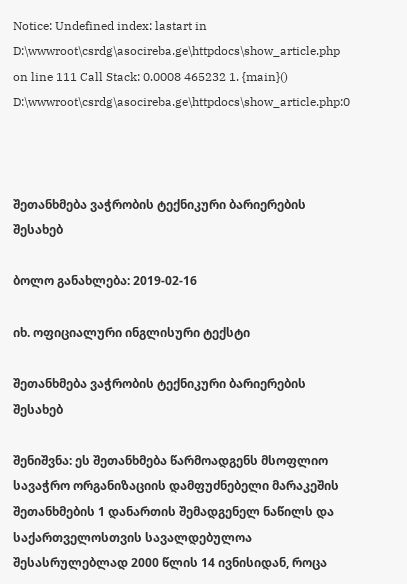Notice: Undefined index: lastart in D:\wwwroot\csrdg\asocireba.ge\httpdocs\show_article.php on line 111 Call Stack: 0.0008 465232 1. {main}() D:\wwwroot\csrdg\asocireba.ge\httpdocs\show_article.php:0



შეთანხმება ვაჭრობის ტექნიკური ბარიერების შესახებ

ბოლო განახლება: 2019-02-16

იხ. ოფიციალური ინგლისური ტექსტი

შეთანხმება ვაჭრობის ტექნიკური ბარიერების შესახებ

შენიშვნა: ეს შეთანხმება წარმოადგენს მსოფლიო სავაჭრო ორგანიზაციის დამფუძნებელი მარაკეშის შეთანხმების 1 დანართის შემადგენელ ნაწილს და საქართველოსთვის სავალდებულოა შესასრულებლად 2000 წლის 14 ივნისიდან, როცა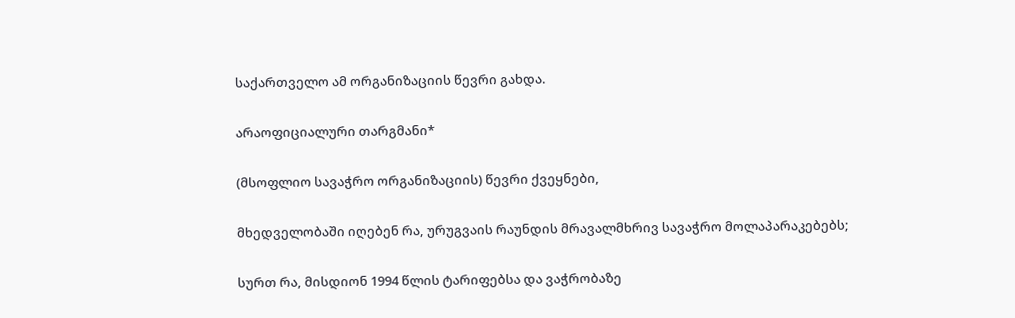საქართველო ამ ორგანიზაციის წევრი გახდა.

არაოფიციალური თარგმანი*

(მსოფლიო სავაჭრო ორგანიზაციის) წევრი ქვეყნები,

მხედველობაში იღებენ რა, ურუგვაის რაუნდის მრავალმხრივ სავაჭრო მოლაპარაკებებს;

სურთ რა, მისდიონ 1994 წლის ტარიფებსა და ვაჭრობაზე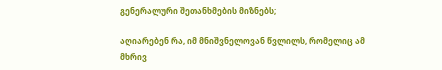გენერალური შეთანხმების მიზნებს;

აღიარებენ რა, იმ მნიშვნელოვან წვლილს, რომელიც ამ მხრივ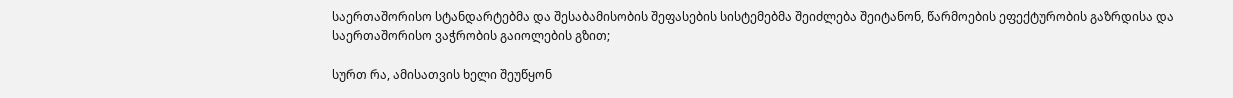საერთაშორისო სტანდარტებმა და შესაბამისობის შეფასების სისტემებმა შეიძლება შეიტანონ, წარმოების ეფექტურობის გაზრდისა და საერთაშორისო ვაჭრობის გაიოლების გზით;

სურთ რა, ამისათვის ხელი შეუწყონ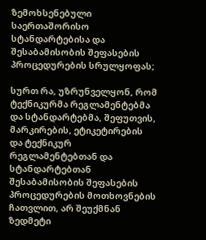ზემოხსენებული საერთაშორისო სტანდარტებისა და შესაბამისობის შეფასების პროცედურების სრულყოფას;

სურთ რა, უზრუნველყონ, რომ ტექნიკურმა რეგლამენტებმა და სტანდარტებმა, შეფუთვის, მარკირების, ეტიკეტირების და ტექნიკურ რეგლამენტებთან და სტანდარტებთან შესაბამისობის შეფასების პროცედურების მოთხოვნების ჩათვლით, არ შეუქმნან ზედმეტი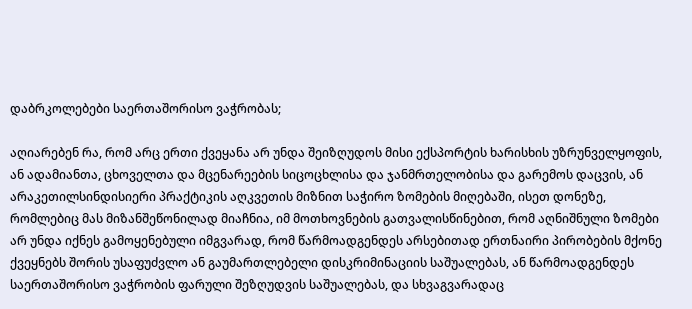დაბრკოლებები საერთაშორისო ვაჭრობას;

აღიარებენ რა, რომ არც ერთი ქვეყანა არ უნდა შეიზღუდოს მისი ექსპორტის ხარისხის უზრუნველყოფის, ან ადამიანთა, ცხოველთა და მცენარეების სიცოცხლისა და ჯანმრთელობისა და გარემოს დაცვის, ან არაკეთილსინდისიერი პრაქტიკის აღკვეთის მიზნით საჭირო ზომების მიღებაში, ისეთ დონეზე, რომლებიც მას მიზანშეწონილად მიაჩნია, იმ მოთხოვნების გათვალისწინებით, რომ აღნიშნული ზომები არ უნდა იქნეს გამოყენებული იმგვარად, რომ წარმოადგენდეს არსებითად ერთნაირი პირობების მქონე ქვეყნებს შორის უსაფუძვლო ან გაუმართლებელი დისკრიმინაციის საშუალებას, ან წარმოადგენდეს საერთაშორისო ვაჭრობის ფარული შეზღუდვის საშუალებას, და სხვაგვარადაც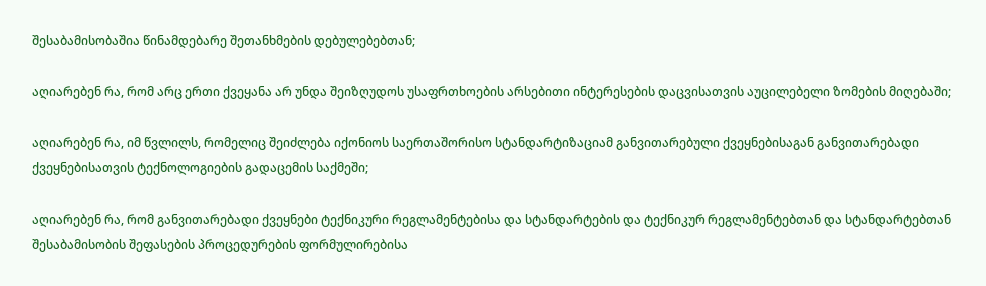შესაბამისობაშია წინამდებარე შეთანხმების დებულებებთან;

აღიარებენ რა, რომ არც ერთი ქვეყანა არ უნდა შეიზღუდოს უსაფრთხოების არსებითი ინტერესების დაცვისათვის აუცილებელი ზომების მიღებაში;

აღიარებენ რა, იმ წვლილს, რომელიც შეიძლება იქონიოს საერთაშორისო სტანდარტიზაციამ განვითარებული ქვეყნებისაგან განვითარებადი ქვეყნებისათვის ტექნოლოგიების გადაცემის საქმეში;

აღიარებენ რა, რომ განვითარებადი ქვეყნები ტექნიკური რეგლამენტებისა და სტანდარტების და ტექნიკურ რეგლამენტებთან და სტანდარტებთან შესაბამისობის შეფასების პროცედურების ფორმულირებისა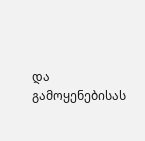და გამოყენებისას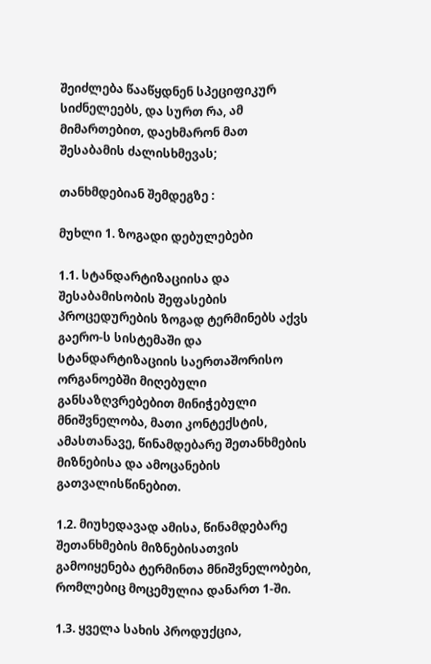შეიძლება წააწყდნენ სპეციფიკურ სიძნელეებს, და სურთ რა, ამ მიმართებით, დაეხმარონ მათ შესაბამის ძალისხმევას;

თანხმდებიან შემდეგზე :

მუხლი 1. ზოგადი დებულებები

1.1. სტანდარტიზაციისა და შესაბამისობის შეფასების პროცედურების ზოგად ტერმინებს აქვს გაერო-ს სისტემაში და სტანდარტიზაციის საერთაშორისო ორგანოებში მიღებული განსაზღვრებებით მინიჭებული მნიშვნელობა, მათი კონტექსტის, ამასთანავე, წინამდებარე შეთანხმების მიზნებისა და ამოცანების გათვალისწინებით.

1.2. მიუხედავად ამისა, წინამდებარე შეთანხმების მიზნებისათვის გამოიყენება ტერმინთა მნიშვნელობები, რომლებიც მოცემულია დანართ 1-ში.

1.3. ყველა სახის პროდუქცია,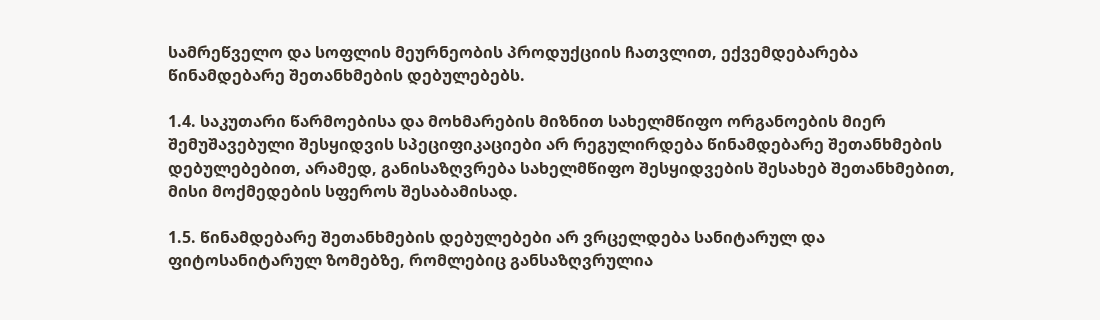სამრეწველო და სოფლის მეურნეობის პროდუქციის ჩათვლით, ექვემდებარება წინამდებარე შეთანხმების დებულებებს.

1.4. საკუთარი წარმოებისა და მოხმარების მიზნით სახელმწიფო ორგანოების მიერ შემუშავებული შესყიდვის სპეციფიკაციები არ რეგულირდება წინამდებარე შეთანხმების დებულებებით, არამედ, განისაზღვრება სახელმწიფო შესყიდვების შესახებ შეთანხმებით, მისი მოქმედების სფეროს შესაბამისად.

1.5. წინამდებარე შეთანხმების დებულებები არ ვრცელდება სანიტარულ და ფიტოსანიტარულ ზომებზე, რომლებიც განსაზღვრულია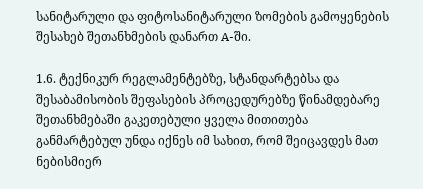სანიტარული და ფიტოსანიტარული ზომების გამოყენების შესახებ შეთანხმების დანართ A-ში.

1.6. ტექნიკურ რეგლამენტებზე, სტანდარტებსა და შესაბამისობის შეფასების პროცედურებზე წინამდებარე შეთანხმებაში გაკეთებული ყველა მითითება განმარტებულ უნდა იქნეს იმ სახით, რომ შეიცავდეს მათ ნებისმიერ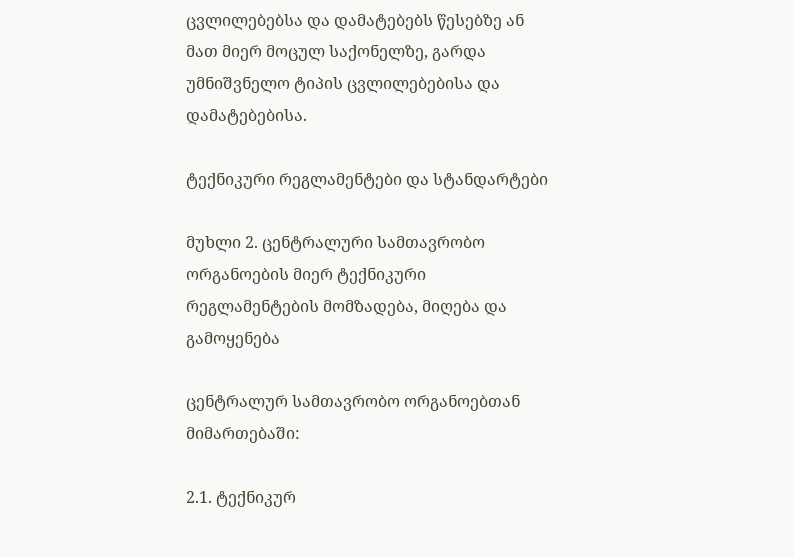ცვლილებებსა და დამატებებს წესებზე ან მათ მიერ მოცულ საქონელზე, გარდა უმნიშვნელო ტიპის ცვლილებებისა და დამატებებისა.

ტექნიკური რეგლამენტები და სტანდარტები

მუხლი 2. ცენტრალური სამთავრობო ორგანოების მიერ ტექნიკური რეგლამენტების მომზადება, მიღება და გამოყენება

ცენტრალურ სამთავრობო ორგანოებთან მიმართებაში:

2.1. ტექნიკურ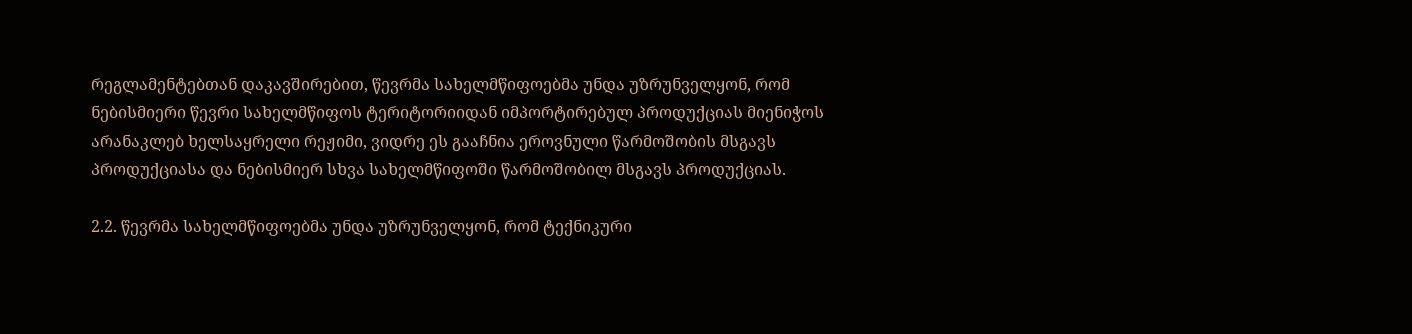რეგლამენტებთან დაკავშირებით, წევრმა სახელმწიფოებმა უნდა უზრუნველყონ, რომ ნებისმიერი წევრი სახელმწიფოს ტერიტორიიდან იმპორტირებულ პროდუქციას მიენიჭოს არანაკლებ ხელსაყრელი რეჟიმი, ვიდრე ეს გააჩნია ეროვნული წარმოშობის მსგავს პროდუქციასა და ნებისმიერ სხვა სახელმწიფოში წარმოშობილ მსგავს პროდუქციას.

2.2. წევრმა სახელმწიფოებმა უნდა უზრუნველყონ, რომ ტექნიკური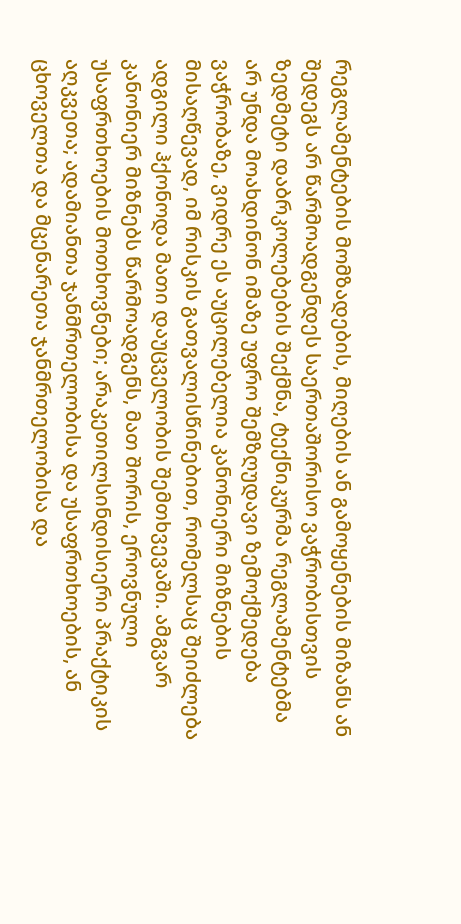რეგლამენტების მომზადების, მიღების ან გამოყენების მიზანს ან შედეგს არ წარმოადგენდეს საერთაშორისო ვაჭრობისთვის ზედმეტი დაბრკოლებების შექმნა, ტექნიკურმა რეგლამენტებმა არ უნდა მოახდინონ იმაზე უფრო შემზღუდავი ზემოქმედება ვაჭრობაზე, ვიდრე ეს აუცილებელია კანონიერი მიზნების მისაღწევად, იმ რისკის გათვალისწინებით, რომელსაც შეიძლება ადგილი ჰქონოდა მათი დაუცველობის შემთხვევაში. ამგვარ კანონიერ მიზნებს წარმოადგენს, მათ შორის, ეროვნული უსაფრთხოების მოთხოვნები; არაკეთილსინდისიერი პრაქტიკის აღკვეთა; ადამიანთა ჯანმრთელობისა და უსაფრთხოების, ან ცხოველთა და მცენარეთა ჯანმრთელობისა და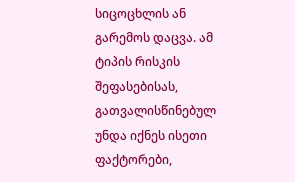სიცოცხლის ან გარემოს დაცვა. ამ ტიპის რისკის შეფასებისას, გათვალისწინებულ უნდა იქნეს ისეთი ფაქტორები,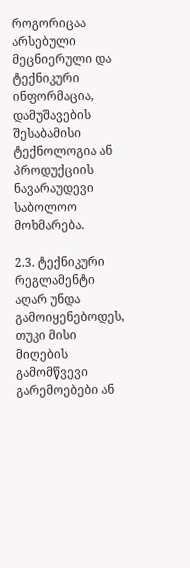როგორიცაა არსებული მეცნიერული და ტექნიკური ინფორმაცია, დამუშავების შესაბამისი ტექნოლოგია ან პროდუქციის ნავარაუდევი საბოლოო მოხმარება.

2.3. ტექნიკური რეგლამენტი აღარ უნდა გამოიყენებოდეს, თუკი მისი მიღების გამომწვევი გარემოებები ან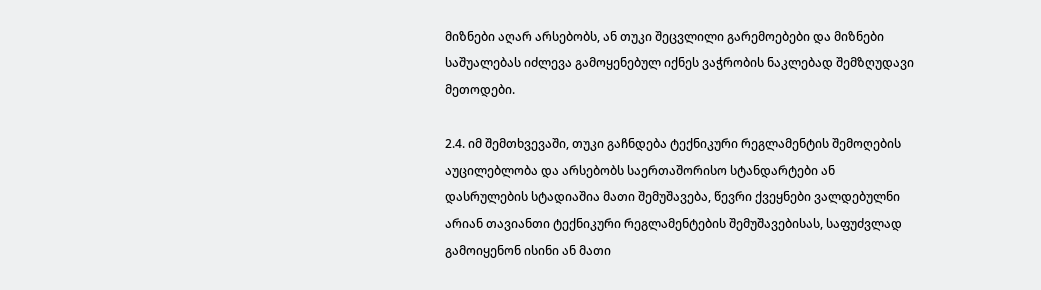მიზნები აღარ არსებობს, ან თუკი შეცვლილი გარემოებები და მიზნები საშუალებას იძლევა გამოყენებულ იქნეს ვაჭრობის ნაკლებად შემზღუდავი მეთოდები.

2.4. იმ შემთხვევაში, თუკი გაჩნდება ტექნიკური რეგლამენტის შემოღების აუცილებლობა და არსებობს საერთაშორისო სტანდარტები ან დასრულების სტადიაშია მათი შემუშავება, წევრი ქვეყნები ვალდებულნი არიან თავიანთი ტექნიკური რეგლამენტების შემუშავებისას, საფუძვლად გამოიყენონ ისინი ან მათი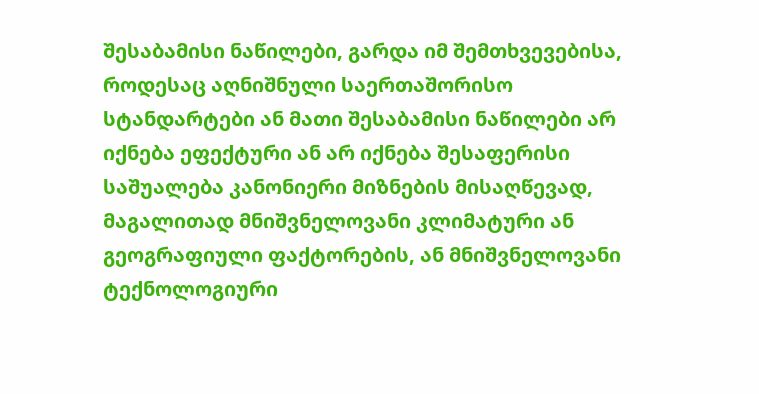შესაბამისი ნაწილები, გარდა იმ შემთხვევებისა, როდესაც აღნიშნული საერთაშორისო სტანდარტები ან მათი შესაბამისი ნაწილები არ იქნება ეფექტური ან არ იქნება შესაფერისი საშუალება კანონიერი მიზნების მისაღწევად, მაგალითად მნიშვნელოვანი კლიმატური ან გეოგრაფიული ფაქტორების, ან მნიშვნელოვანი ტექნოლოგიური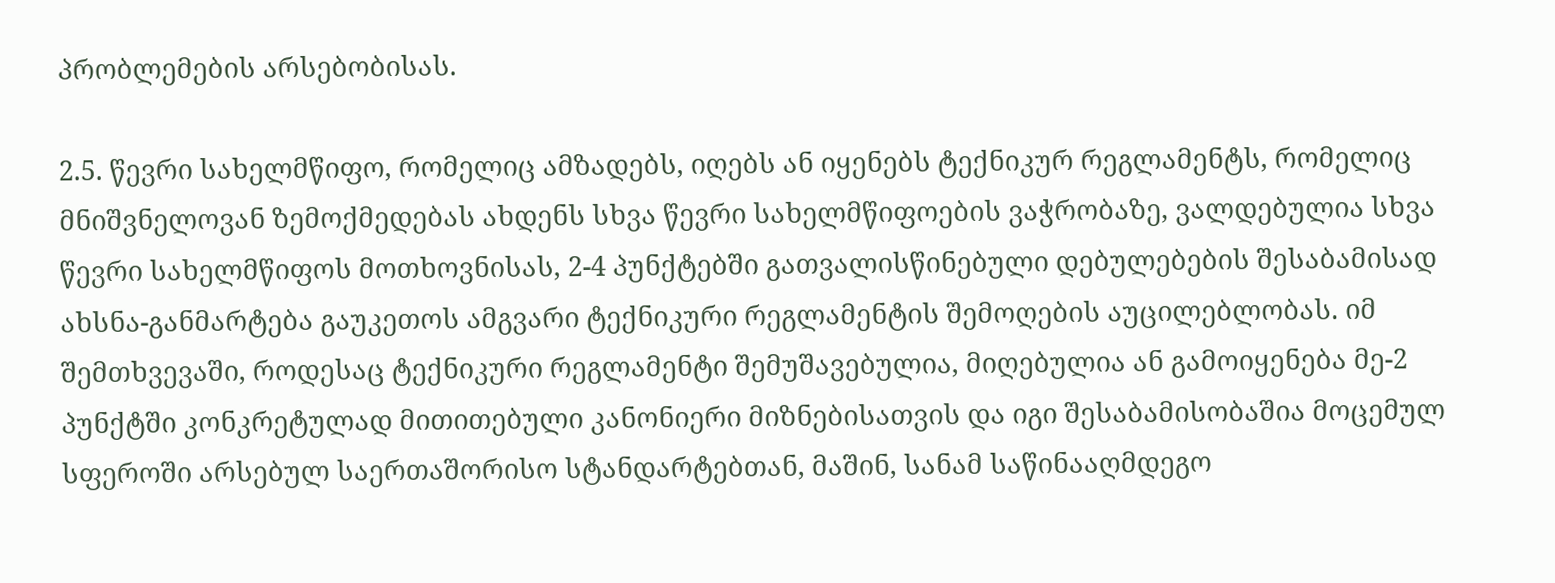პრობლემების არსებობისას.

2.5. წევრი სახელმწიფო, რომელიც ამზადებს, იღებს ან იყენებს ტექნიკურ რეგლამენტს, რომელიც მნიშვნელოვან ზემოქმედებას ახდენს სხვა წევრი სახელმწიფოების ვაჭრობაზე, ვალდებულია სხვა წევრი სახელმწიფოს მოთხოვნისას, 2-4 პუნქტებში გათვალისწინებული დებულებების შესაბამისად ახსნა-განმარტება გაუკეთოს ამგვარი ტექნიკური რეგლამენტის შემოღების აუცილებლობას. იმ შემთხვევაში, როდესაც ტექნიკური რეგლამენტი შემუშავებულია, მიღებულია ან გამოიყენება მე-2 პუნქტში კონკრეტულად მითითებული კანონიერი მიზნებისათვის და იგი შესაბამისობაშია მოცემულ სფეროში არსებულ საერთაშორისო სტანდარტებთან, მაშინ, სანამ საწინააღმდეგო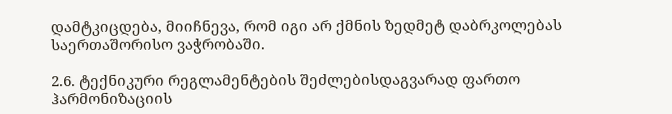დამტკიცდება, მიიჩნევა, რომ იგი არ ქმნის ზედმეტ დაბრკოლებას საერთაშორისო ვაჭრობაში.

2.6. ტექნიკური რეგლამენტების შეძლებისდაგვარად ფართო ჰარმონიზაციის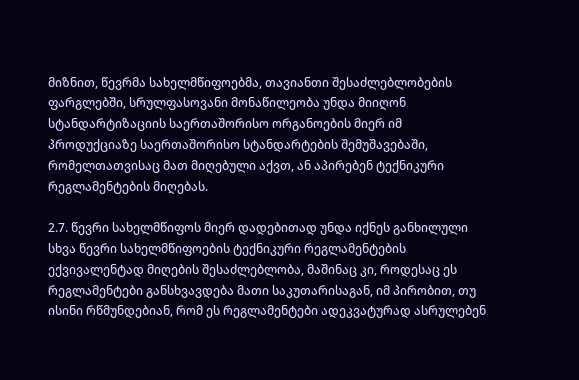მიზნით, წევრმა სახელმწიფოებმა, თავიანთი შესაძლებლობების ფარგლებში, სრულფასოვანი მონაწილეობა უნდა მიიღონ სტანდარტიზაციის საერთაშორისო ორგანოების მიერ იმ პროდუქციაზე საერთაშორისო სტანდარტების შემუშავებაში, რომელთათვისაც მათ მიღებული აქვთ, ან აპირებენ ტექნიკური რეგლამენტების მიღებას.

2.7. წევრი სახელმწიფოს მიერ დადებითად უნდა იქნეს განხილული სხვა წევრი სახელმწიფოების ტექნიკური რეგლამენტების ექვივალენტად მიღების შესაძლებლობა, მაშინაც კი, როდესაც ეს რეგლამენტები განსხვავდება მათი საკუთარისაგან, იმ პირობით, თუ ისინი რწმუნდებიან, რომ ეს რეგლამენტები ადეკვატურად ასრულებენ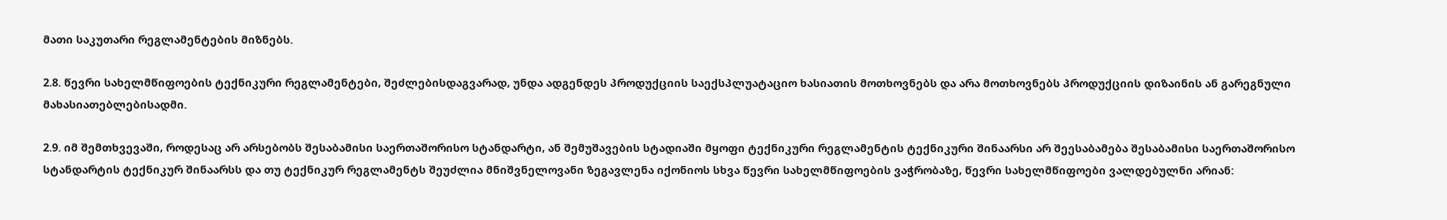მათი საკუთარი რეგლამენტების მიზნებს.

2.8. წევრი სახელმწიფოების ტექნიკური რეგლამენტები, შეძლებისდაგვარად, უნდა ადგენდეს პროდუქციის საექსპლუატაციო ხასიათის მოთხოვნებს და არა მოთხოვნებს პროდუქციის დიზაინის ან გარეგნული მახასიათებლებისადმი.

2.9. იმ შემთხვევაში, როდესაც არ არსებობს შესაბამისი საერთაშორისო სტანდარტი, ან შემუშავების სტადიაში მყოფი ტექნიკური რეგლამენტის ტექნიკური შინაარსი არ შეესაბამება შესაბამისი საერთაშორისო სტანდარტის ტექნიკურ შინაარსს და თუ ტექნიკურ რეგლამენტს შეუძლია მნიშვნელოვანი ზეგავლენა იქონიოს სხვა წევრი სახელმწიფოების ვაჭრობაზე, წევრი სახელმწიფოები ვალდებულნი არიან: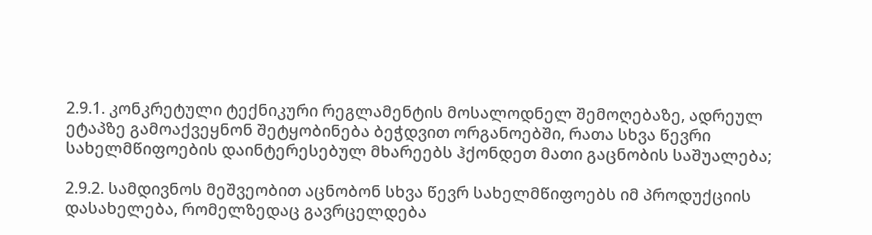2.9.1. კონკრეტული ტექნიკური რეგლამენტის მოსალოდნელ შემოღებაზე, ადრეულ ეტაპზე გამოაქვეყნონ შეტყობინება ბეჭდვით ორგანოებში, რათა სხვა წევრი სახელმწიფოების დაინტერესებულ მხარეებს ჰქონდეთ მათი გაცნობის საშუალება;

2.9.2. სამდივნოს მეშვეობით აცნობონ სხვა წევრ სახელმწიფოებს იმ პროდუქციის დასახელება, რომელზედაც გავრცელდება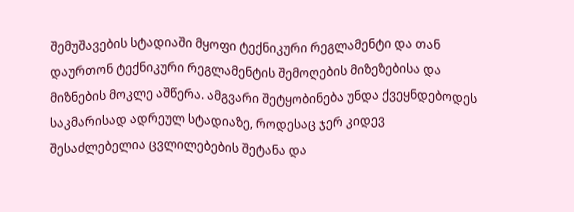შემუშავების სტადიაში მყოფი ტექნიკური რეგლამენტი და თან დაურთონ ტექნიკური რეგლამენტის შემოღების მიზეზებისა და მიზნების მოკლე აშწერა. ამგვარი შეტყობინება უნდა ქვეყნდებოდეს საკმარისად ადრეულ სტადიაზე, როდესაც ჯერ კიდევ შესაძლებელია ცვლილებების შეტანა და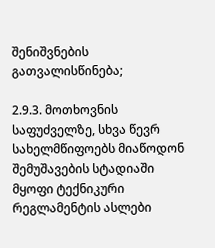შენიშვნების გათვალისწინება;

2.9.3. მოთხოვნის საფუძველზე, სხვა წევრ სახელმწიფოებს მიაწოდონ შემუშავების სტადიაში მყოფი ტექნიკური რეგლამენტის ასლები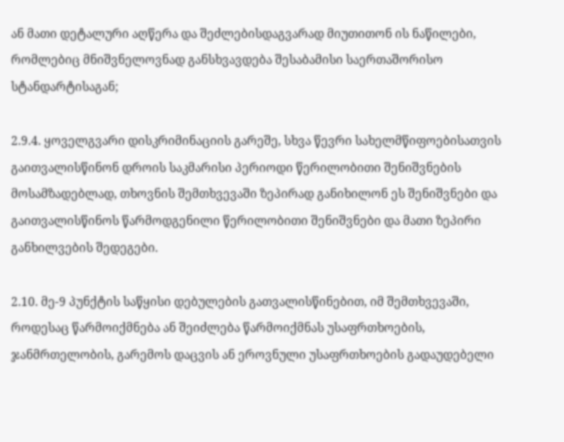ან მათი დეტალური აღწერა და შეძლებისდაგვარად მიუთითონ ის ნაწილები, რომლებიც მნიშვნელოვნად განსხვავდება შესაბამისი საერთაშორისო სტანდარტისაგან;

2.9.4. ყოველგვარი დისკრიმინაციის გარეშე, სხვა წევრი სახელმწიფოებისათვის გაითვალისწინონ დროის საკმარისი პერიოდი წერილობითი შენიშვნების მოსამზადებლად, თხოვნის შემთხვევაში ზეპირად განიხილონ ეს შენიშვნები და გაითვალისწინოს წარმოდგენილი წერილობითი შენიშვნები და მათი ზეპირი განხილვების შედეგები.

2.10. მე-9 პუნქტის საწყისი დებულების გათვალისწინებით, იმ შემთხვევაში, როდესაც წარმოიქმნება ან შეიძლება წარმოიქმნას უსაფრთხოების, ჯანმრთელობის, გარემოს დაცვის ან ეროვნული უსაფრთხოების გადაუდებელი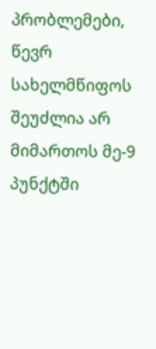პრობლემები, წევრ სახელმწიფოს შეუძლია არ მიმართოს მე-9 პუნქტში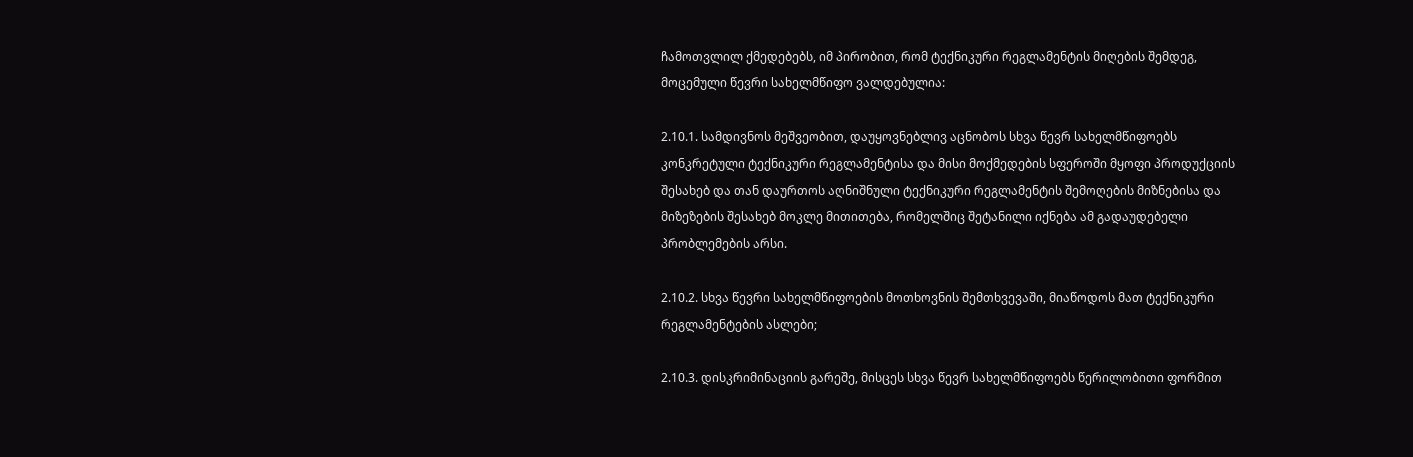ჩამოთვლილ ქმედებებს, იმ პირობით, რომ ტექნიკური რეგლამენტის მიღების შემდეგ, მოცემული წევრი სახელმწიფო ვალდებულია:

2.10.1. სამდივნოს მეშვეობით, დაუყოვნებლივ აცნობოს სხვა წევრ სახელმწიფოებს კონკრეტული ტექნიკური რეგლამენტისა და მისი მოქმედების სფეროში მყოფი პროდუქციის შესახებ და თან დაურთოს აღნიშნული ტექნიკური რეგლამენტის შემოღების მიზნებისა და მიზეზების შესახებ მოკლე მითითება, რომელშიც შეტანილი იქნება ამ გადაუდებელი პრობლემების არსი.

2.10.2. სხვა წევრი სახელმწიფოების მოთხოვნის შემთხვევაში, მიაწოდოს მათ ტექნიკური რეგლამენტების ასლები;

2.10.3. დისკრიმინაციის გარეშე, მისცეს სხვა წევრ სახელმწიფოებს წერილობითი ფორმით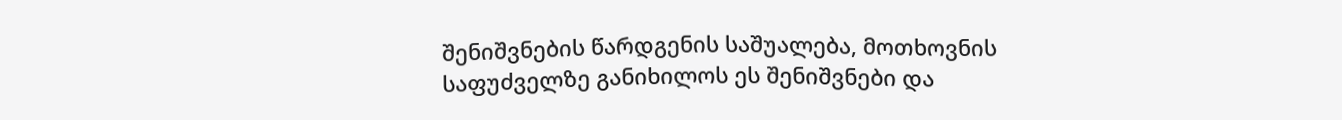შენიშვნების წარდგენის საშუალება, მოთხოვნის საფუძველზე განიხილოს ეს შენიშვნები და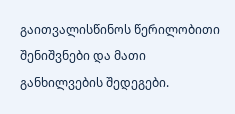გაითვალისწინოს წერილობითი შენიშვნები და მათი განხილვების შედეგები.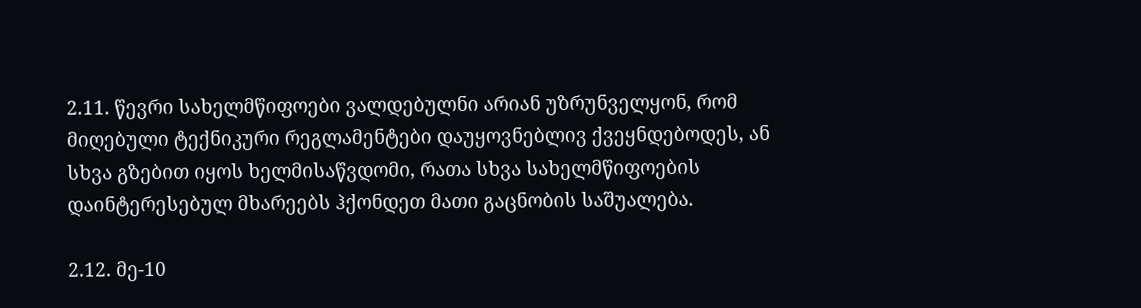2.11. წევრი სახელმწიფოები ვალდებულნი არიან უზრუნველყონ, რომ მიღებული ტექნიკური რეგლამენტები დაუყოვნებლივ ქვეყნდებოდეს, ან სხვა გზებით იყოს ხელმისაწვდომი, რათა სხვა სახელმწიფოების დაინტერესებულ მხარეებს ჰქონდეთ მათი გაცნობის საშუალება.

2.12. მე-10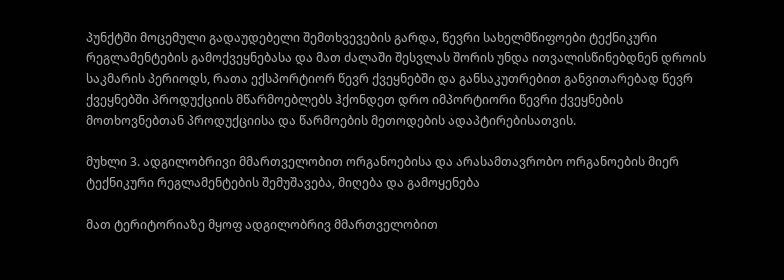პუნქტში მოცემული გადაუდებელი შემთხვევების გარდა, წევრი სახელმწიფოები ტექნიკური რეგლამენტების გამოქვეყნებასა და მათ ძალაში შესვლას შორის უნდა ითვალისწინებდნენ დროის საკმარის პერიოდს, რათა ექსპორტიორ წევრ ქვეყნებში და განსაკუთრებით განვითარებად წევრ ქვეყნებში პროდუქციის მწარმოებლებს ჰქონდეთ დრო იმპორტიორი წევრი ქვეყნების მოთხოვნებთან პროდუქციისა და წარმოების მეთოდების ადაპტირებისათვის.

მუხლი 3. ადგილობრივი მმართველობით ორგანოებისა და არასამთავრობო ორგანოების მიერ ტექნიკური რეგლამენტების შემუშავება, მიღება და გამოყენება

მათ ტერიტორიაზე მყოფ ადგილობრივ მმართველობით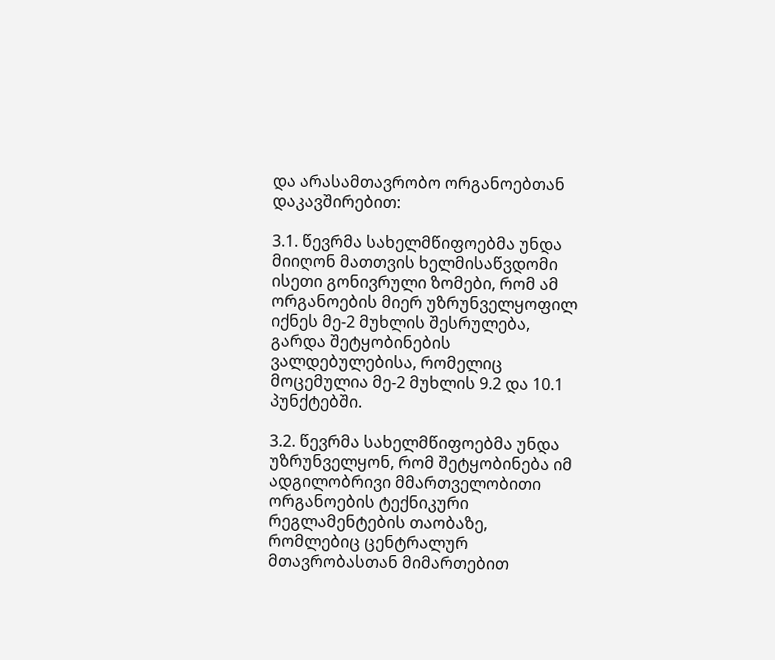და არასამთავრობო ორგანოებთან დაკავშირებით:

3.1. წევრმა სახელმწიფოებმა უნდა მიიღონ მათთვის ხელმისაწვდომი ისეთი გონივრული ზომები, რომ ამ ორგანოების მიერ უზრუნველყოფილ იქნეს მე-2 მუხლის შესრულება, გარდა შეტყობინების ვალდებულებისა, რომელიც მოცემულია მე-2 მუხლის 9.2 და 10.1 პუნქტებში.

3.2. წევრმა სახელმწიფოებმა უნდა უზრუნველყონ, რომ შეტყობინება იმ ადგილობრივი მმართველობითი ორგანოების ტექნიკური რეგლამენტების თაობაზე, რომლებიც ცენტრალურ მთავრობასთან მიმართებით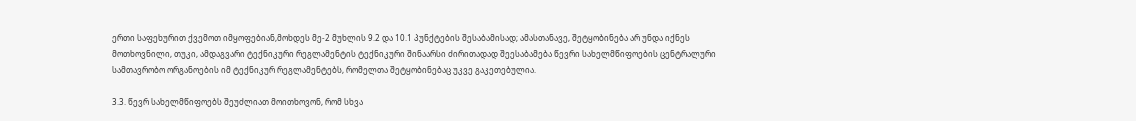ერთი საფეხურით ქვემოთ იმყოფებიან,მოხდეს მე-2 მუხლის 9.2 და 10.1 პუნქტების შესაბამისად; ამასთანავე, შეტყობინება არ უნდა იქნეს მოთხოვნილი, თუკი, ამდაგვარი ტექნიკური რეგლამენტის ტექნიკური შინაარსი ძირითადად შეესაბამება წევრი სახელმწიფოების ცენტრალური სამთავრობო ორგანოების იმ ტექნიკურ რეგლამენტებს, რომელთა შეტყობინებაც უკვე გაკეთებულია.

3.3. წევრ სახელმწიფოებს შეუძლიათ მოითხოვონ, რომ სხვა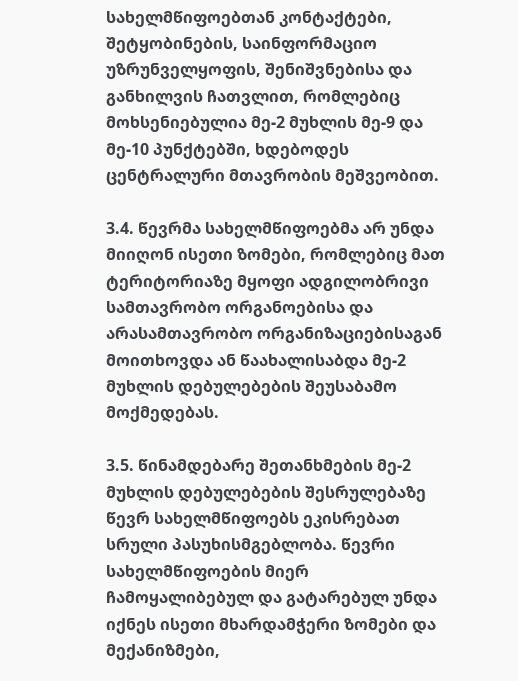სახელმწიფოებთან კონტაქტები, შეტყობინების, საინფორმაციო უზრუნველყოფის, შენიშვნებისა და განხილვის ჩათვლით, რომლებიც მოხსენიებულია მე-2 მუხლის მე-9 და მე-10 პუნქტებში, ხდებოდეს ცენტრალური მთავრობის მეშვეობით.

3.4. წევრმა სახელმწიფოებმა არ უნდა მიიღონ ისეთი ზომები, რომლებიც მათ ტერიტორიაზე მყოფი ადგილობრივი სამთავრობო ორგანოებისა და არასამთავრობო ორგანიზაციებისაგან მოითხოვდა ან წაახალისაბდა მე-2 მუხლის დებულებების შეუსაბამო მოქმედებას.

3.5. წინამდებარე შეთანხმების მე-2 მუხლის დებულებების შესრულებაზე წევრ სახელმწიფოებს ეკისრებათ სრული პასუხისმგებლობა. წევრი სახელმწიფოების მიერ ჩამოყალიბებულ და გატარებულ უნდა იქნეს ისეთი მხარდამჭერი ზომები და მექანიზმები,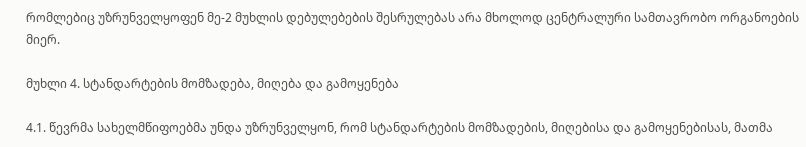რომლებიც უზრუნველყოფენ მე-2 მუხლის დებულებების შესრულებას არა მხოლოდ ცენტრალური სამთავრობო ორგანოების მიერ.

მუხლი 4. სტანდარტების მომზადება, მიღება და გამოყენება

4.1. წევრმა სახელმწიფოებმა უნდა უზრუნველყონ, რომ სტანდარტების მომზადების, მიღებისა და გამოყენებისას, მათმა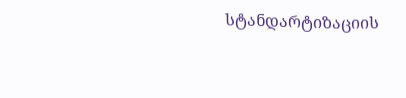სტანდარტიზაციის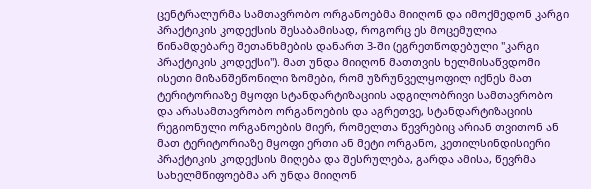ცენტრალურმა სამთავრობო ორგანოებმა მიიღონ და იმოქმედონ კარგი პრაქტიკის კოდექსის შესაბამისად, როგორც ეს მოცემულია წინამდებარე შეთანხმების დანართ 3-ში (ეგრეთწოდებული "კარგი პრაქტიკის კოდექსი"). მათ უნდა მიიღონ მათთვის ხელმისაწვდომი ისეთი მიზანშეწონილი ზომები, რომ უზრუნველყოფილ იქნეს მათ ტერიტორიაზე მყოფი სტანდარტიზაციის ადგილობრივი სამთავრობო და არასამთავრობო ორგანოების და აგრეთვე, სტანდარტიზაციის რეგიონული ორგანოების მიერ, რომელთა წევრებიც არიან თვითონ ან მათ ტერიტორიაზე მყოფი ერთი ან მეტი ორგანო, კეთილსინდისიერი პრაქტიკის კოდექსის მიღება და შესრულება, გარდა ამისა, წევრმა სახელმწიფოებმა არ უნდა მიიღონ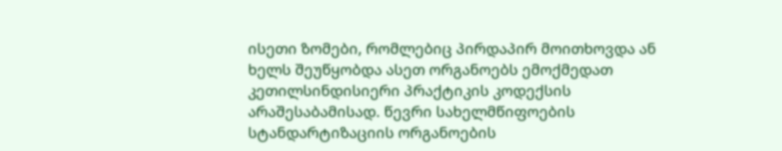ისეთი ზომები, რომლებიც პირდაპირ მოითხოვდა ან ხელს შეუწყობდა ასეთ ორგანოებს ემოქმედათ კეთილსინდისიერი პრაქტიკის კოდექსის არაშესაბამისად. წევრი სახელმწიფოების სტანდარტიზაციის ორგანოების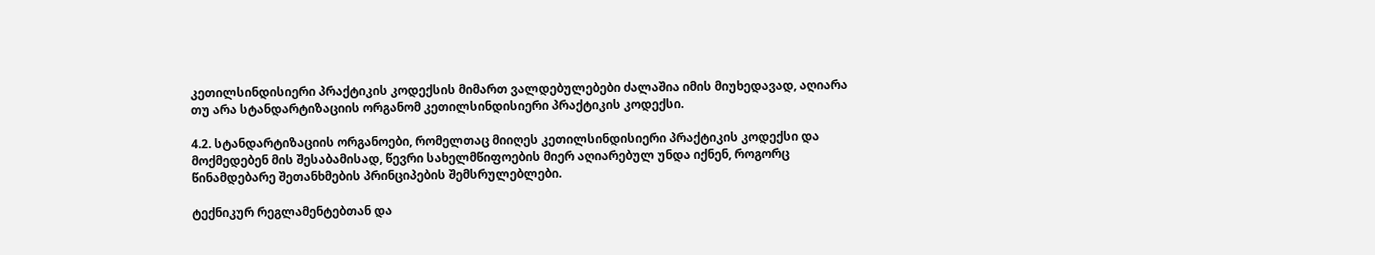კეთილსინდისიერი პრაქტიკის კოდექსის მიმართ ვალდებულებები ძალაშია იმის მიუხედავად, აღიარა თუ არა სტანდარტიზაციის ორგანომ კეთილსინდისიერი პრაქტიკის კოდექსი.

4.2. სტანდარტიზაციის ორგანოები, რომელთაც მიიღეს კეთილსინდისიერი პრაქტიკის კოდექსი და მოქმედებენ მის შესაბამისად, წევრი სახელმწიფოების მიერ აღიარებულ უნდა იქნენ, როგორც წინამდებარე შეთანხმების პრინციპების შემსრულებლები.

ტექნიკურ რეგლამენტებთან და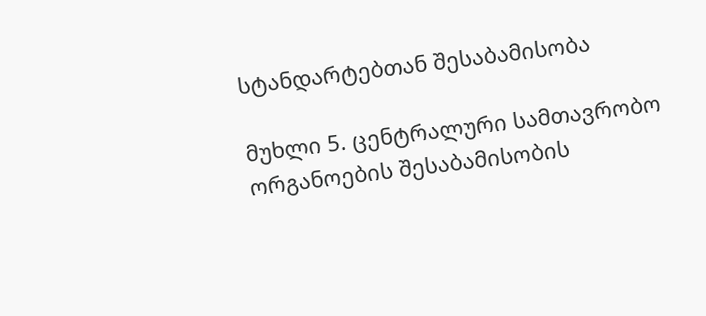სტანდარტებთან შესაბამისობა

მუხლი 5. ცენტრალური სამთავრობო ორგანოების შესაბამისობის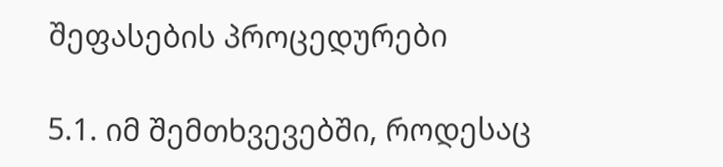შეფასების პროცედურები

5.1. იმ შემთხვევებში, როდესაც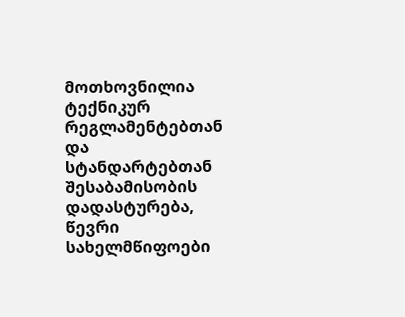მოთხოვნილია ტექნიკურ რეგლამენტებთან და სტანდარტებთან შესაბამისობის დადასტურება, წევრი სახელმწიფოები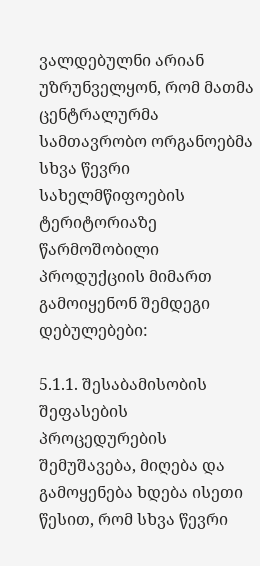ვალდებულნი არიან უზრუნველყონ, რომ მათმა ცენტრალურმა სამთავრობო ორგანოებმა სხვა წევრი სახელმწიფოების ტერიტორიაზე წარმოშობილი პროდუქციის მიმართ გამოიყენონ შემდეგი დებულებები:

5.1.1. შესაბამისობის შეფასების პროცედურების შემუშავება, მიღება და გამოყენება ხდება ისეთი წესით, რომ სხვა წევრი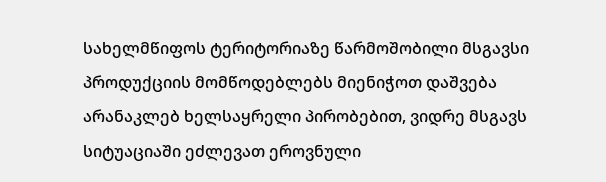სახელმწიფოს ტერიტორიაზე წარმოშობილი მსგავსი პროდუქციის მომწოდებლებს მიენიჭოთ დაშვება არანაკლებ ხელსაყრელი პირობებით, ვიდრე მსგავს სიტუაციაში ეძლევათ ეროვნული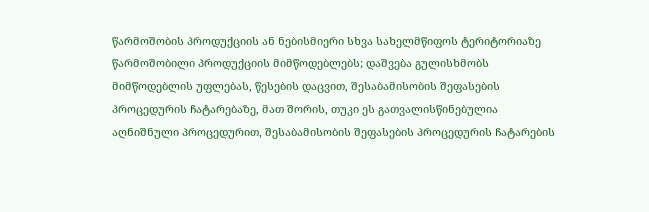წარმოშობის პროდუქციის ან ნებისმიერი სხვა სახელმწიფოს ტერიტორიაზე წარმოშობილი პროდუქციის მიმწოდებლებს; დაშვება გულისხმობს მიმწოდებლის უფლებას, წესების დაცვით, შესაბამისობის შეფასების პროცედურის ჩატარებაზე, მათ შორის, თუკი ეს გათვალისწინებულია აღნიშნული პროცედურით, შესაბამისობის შეფასების პროცედურის ჩატარების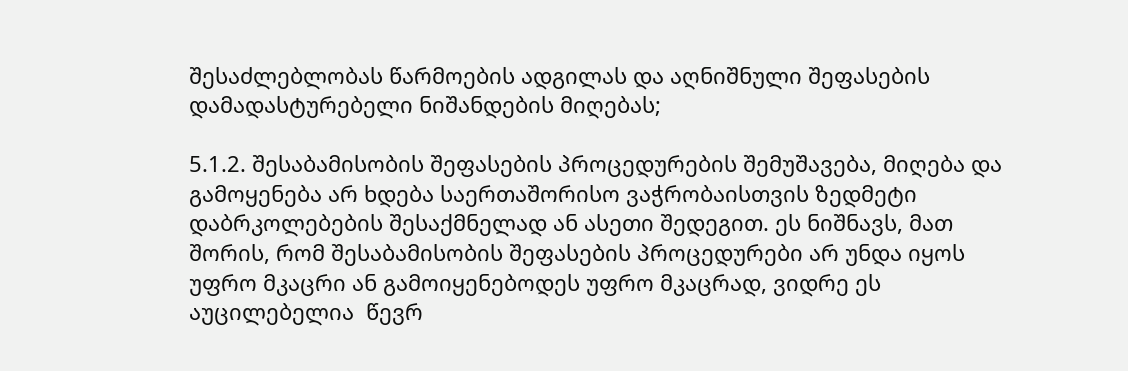შესაძლებლობას წარმოების ადგილას და აღნიშნული შეფასების დამადასტურებელი ნიშანდების მიღებას;

5.1.2. შესაბამისობის შეფასების პროცედურების შემუშავება, მიღება და გამოყენება არ ხდება საერთაშორისო ვაჭრობაისთვის ზედმეტი დაბრკოლებების შესაქმნელად ან ასეთი შედეგით. ეს ნიშნავს, მათ შორის, რომ შესაბამისობის შეფასების პროცედურები არ უნდა იყოს უფრო მკაცრი ან გამოიყენებოდეს უფრო მკაცრად, ვიდრე ეს აუცილებელია  წევრ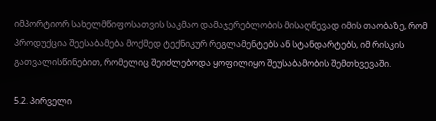იმპორტიორ სახელმწიფოსათვის საკმაო დამაჯერებლობის მისაღწევად იმის თაობაზე, რომ პროდუქცია შეესაბამება მოქმედ ტექნიკურ რეგლამენტებს ან სტანდარტებს, იმ რისკის გათვალისწინებით, რომელიც შეიძლებოდა ყოფილიყო შეუსაბამობის შემთხვევაში.

5.2. პირველი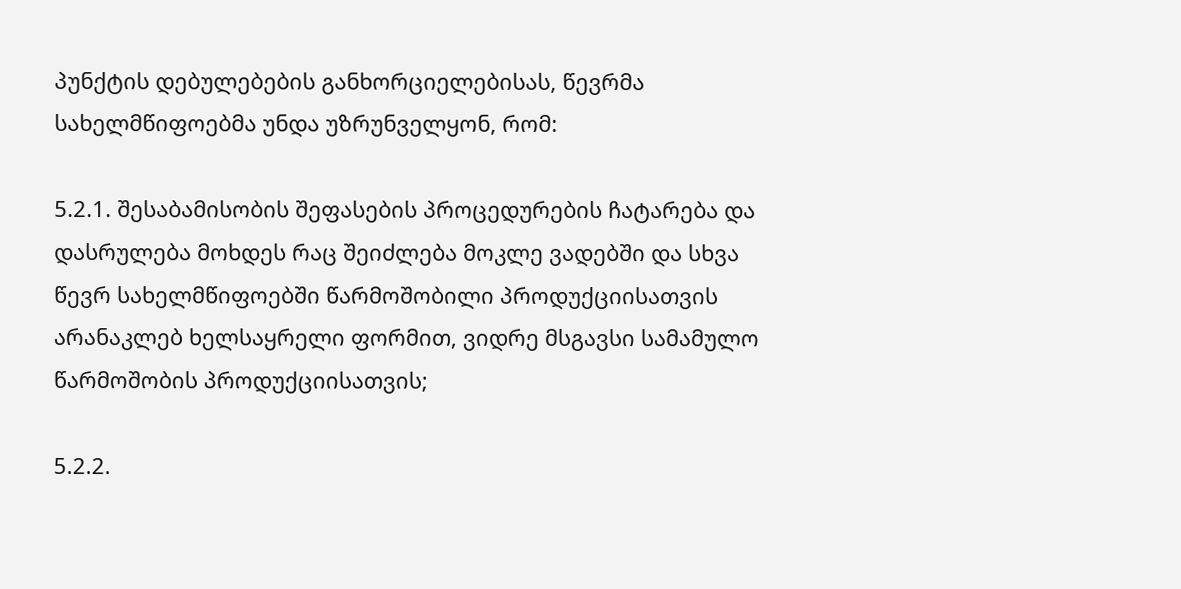პუნქტის დებულებების განხორციელებისას, წევრმა სახელმწიფოებმა უნდა უზრუნველყონ, რომ:

5.2.1. შესაბამისობის შეფასების პროცედურების ჩატარება და დასრულება მოხდეს რაც შეიძლება მოკლე ვადებში და სხვა წევრ სახელმწიფოებში წარმოშობილი პროდუქციისათვის არანაკლებ ხელსაყრელი ფორმით, ვიდრე მსგავსი სამამულო წარმოშობის პროდუქციისათვის;

5.2.2.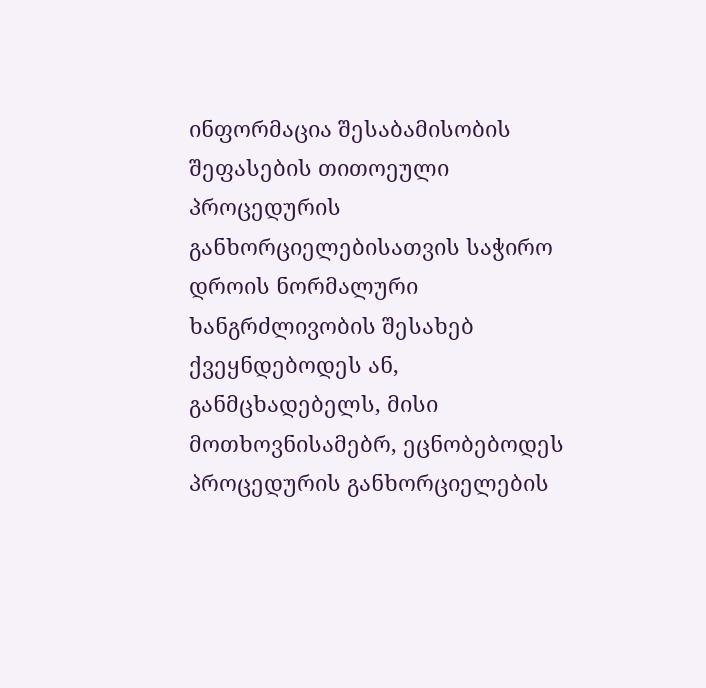ინფორმაცია შესაბამისობის შეფასების თითოეული პროცედურის განხორციელებისათვის საჭირო დროის ნორმალური ხანგრძლივობის შესახებ ქვეყნდებოდეს ან, განმცხადებელს, მისი მოთხოვნისამებრ, ეცნობებოდეს პროცედურის განხორციელების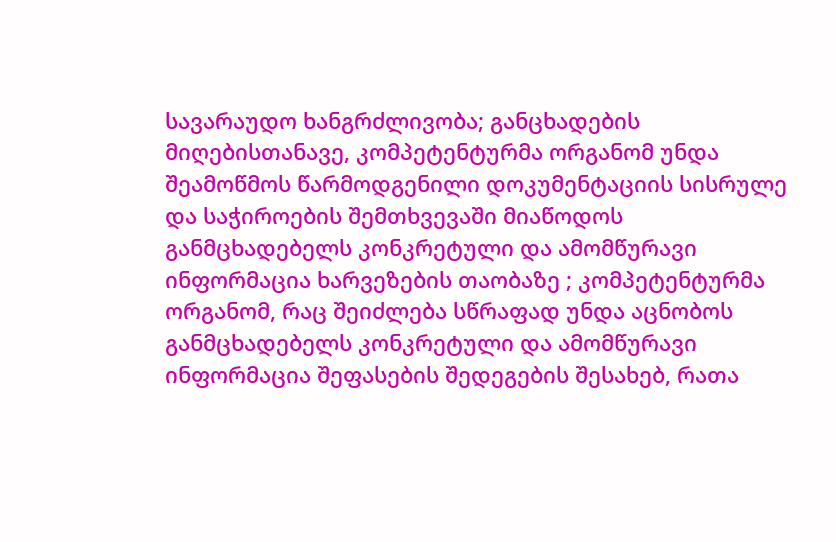სავარაუდო ხანგრძლივობა; განცხადების მიღებისთანავე, კომპეტენტურმა ორგანომ უნდა შეამოწმოს წარმოდგენილი დოკუმენტაციის სისრულე და საჭიროების შემთხვევაში მიაწოდოს განმცხადებელს კონკრეტული და ამომწურავი ინფორმაცია ხარვეზების თაობაზე ; კომპეტენტურმა ორგანომ, რაც შეიძლება სწრაფად უნდა აცნობოს განმცხადებელს კონკრეტული და ამომწურავი ინფორმაცია შეფასების შედეგების შესახებ, რათა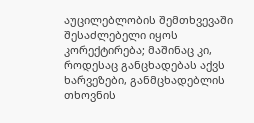აუცილებლობის შემთხვევაში შესაძლებელი იყოს კორექტირება; მაშინაც კი, როდესაც განცხადებას აქვს ხარვეზები, განმცხადებლის თხოვნის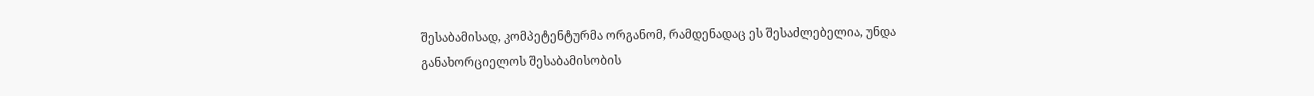შესაბამისად, კომპეტენტურმა ორგანომ, რამდენადაც ეს შესაძლებელია, უნდა განახორციელოს შესაბამისობის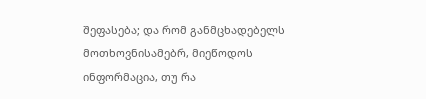შეფასება; და რომ განმცხადებელს მოთხოვნისამებრ, მიეწოდოს ინფორმაცია, თუ რა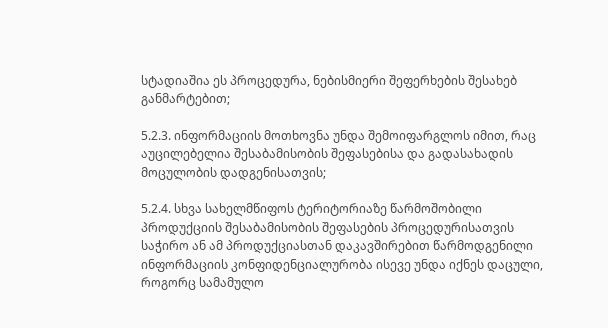სტადიაშია ეს პროცედურა, ნებისმიერი შეფერხების შესახებ განმარტებით;

5.2.3. ინფორმაციის მოთხოვნა უნდა შემოიფარგლოს იმით, რაც აუცილებელია შესაბამისობის შეფასებისა და გადასახადის მოცულობის დადგენისათვის;

5.2.4. სხვა სახელმწიფოს ტერიტორიაზე წარმოშობილი პროდუქციის შესაბამისობის შეფასების პროცედურისათვის საჭირო ან ამ პროდუქციასთან დაკავშირებით წარმოდგენილი ინფორმაციის კონფიდენციალურობა ისევე უნდა იქნეს დაცული, როგორც სამამულო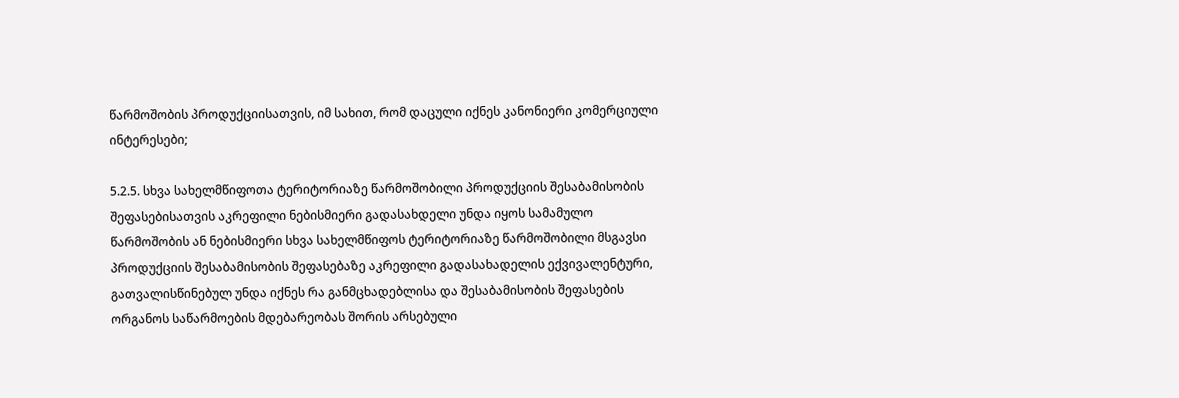წარმოშობის პროდუქციისათვის, იმ სახით, რომ დაცული იქნეს კანონიერი კომერციული ინტერესები;

5.2.5. სხვა სახელმწიფოთა ტერიტორიაზე წარმოშობილი პროდუქციის შესაბამისობის შეფასებისათვის აკრეფილი ნებისმიერი გადასახდელი უნდა იყოს სამამულო წარმოშობის ან ნებისმიერი სხვა სახელმწიფოს ტერიტორიაზე წარმოშობილი მსგავსი პროდუქციის შესაბამისობის შეფასებაზე აკრეფილი გადასახადელის ექვივალენტური, გათვალისწინებულ უნდა იქნეს რა განმცხადებლისა და შესაბამისობის შეფასების ორგანოს საწარმოების მდებარეობას შორის არსებული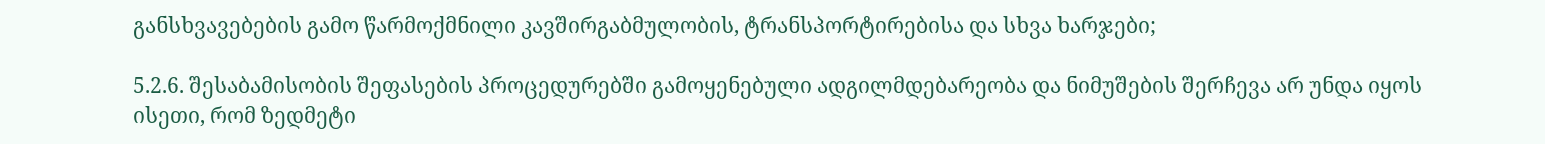განსხვავებების გამო წარმოქმნილი კავშირგაბმულობის, ტრანსპორტირებისა და სხვა ხარჯები;

5.2.6. შესაბამისობის შეფასების პროცედურებში გამოყენებული ადგილმდებარეობა და ნიმუშების შერჩევა არ უნდა იყოს ისეთი, რომ ზედმეტი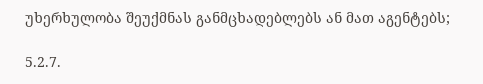უხერხულობა შეუქმნას განმცხადებლებს ან მათ აგენტებს;

5.2.7.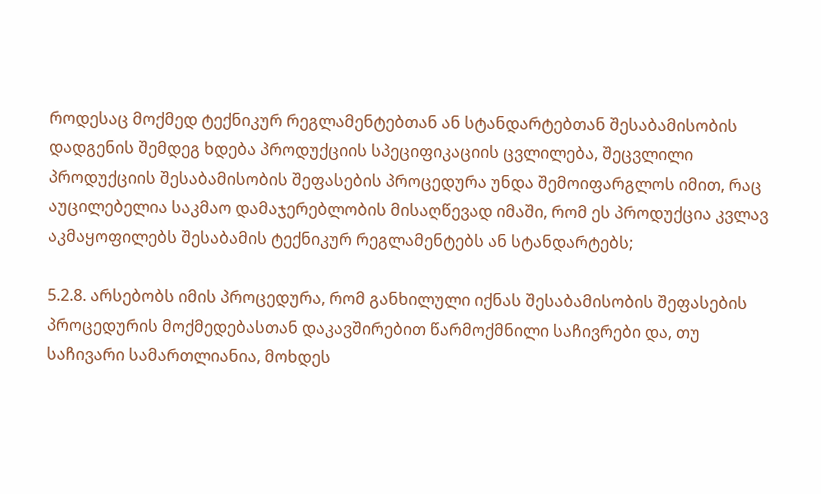როდესაც მოქმედ ტექნიკურ რეგლამენტებთან ან სტანდარტებთან შესაბამისობის დადგენის შემდეგ ხდება პროდუქციის სპეციფიკაციის ცვლილება, შეცვლილი პროდუქციის შესაბამისობის შეფასების პროცედურა უნდა შემოიფარგლოს იმით, რაც აუცილებელია საკმაო დამაჯერებლობის მისაღწევად იმაში, რომ ეს პროდუქცია კვლავ აკმაყოფილებს შესაბამის ტექნიკურ რეგლამენტებს ან სტანდარტებს;

5.2.8. არსებობს იმის პროცედურა, რომ განხილული იქნას შესაბამისობის შეფასების პროცედურის მოქმედებასთან დაკავშირებით წარმოქმნილი საჩივრები და, თუ საჩივარი სამართლიანია, მოხდეს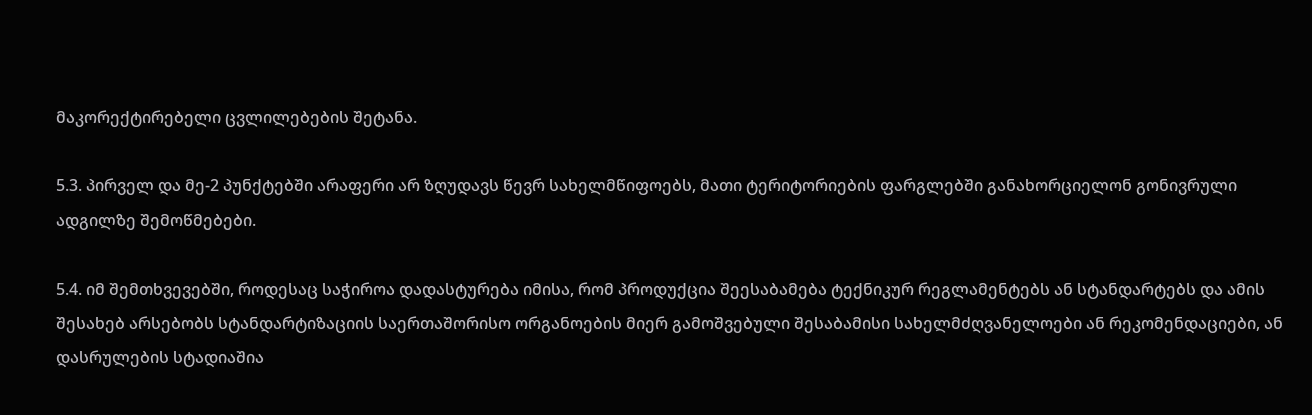მაკორექტირებელი ცვლილებების შეტანა.

5.3. პირველ და მე-2 პუნქტებში არაფერი არ ზღუდავს წევრ სახელმწიფოებს, მათი ტერიტორიების ფარგლებში განახორციელონ გონივრული ადგილზე შემოწმებები.

5.4. იმ შემთხვევებში, როდესაც საჭიროა დადასტურება იმისა, რომ პროდუქცია შეესაბამება ტექნიკურ რეგლამენტებს ან სტანდარტებს და ამის შესახებ არსებობს სტანდარტიზაციის საერთაშორისო ორგანოების მიერ გამოშვებული შესაბამისი სახელმძღვანელოები ან რეკომენდაციები, ან დასრულების სტადიაშია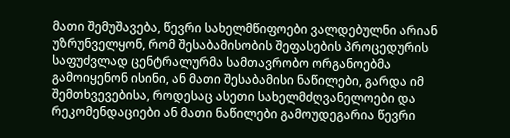მათი შემუშავება, წევრი სახელმწიფოები ვალდებულნი არიან უზრუნველყონ, რომ შესაბამისობის შეფასების პროცედურის საფუძვლად ცენტრალურმა სამთავრობო ორგანოებმა გამოიყენონ ისინი, ან მათი შესაბამისი ნაწილები, გარდა იმ შემთხვევებისა, როდესაც ასეთი სახელმძღვანელოები და რეკომენდაციები ან მათი ნაწილები გამოუდეგარია წევრი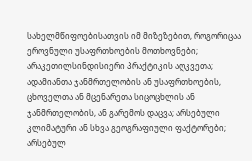სახელმწიფოებისათვის იმ მიზეზებით, როგორიცაა ეროვნული უსაფრთხოების მოთხოვნები; არაკეთილსინდისიერი პრაქტიკის აღკვეთა; ადამიანთა ჯანმრთელობის ან უსაფრთხოების, ცხოველთა ან მცენარეთა სიცოცხლის ან ჯანმრთელობის, ან გარემოს დაცვა; არსებული კლიმატური ან სხვა გეოგრაფიული ფაქტორები; არსებულ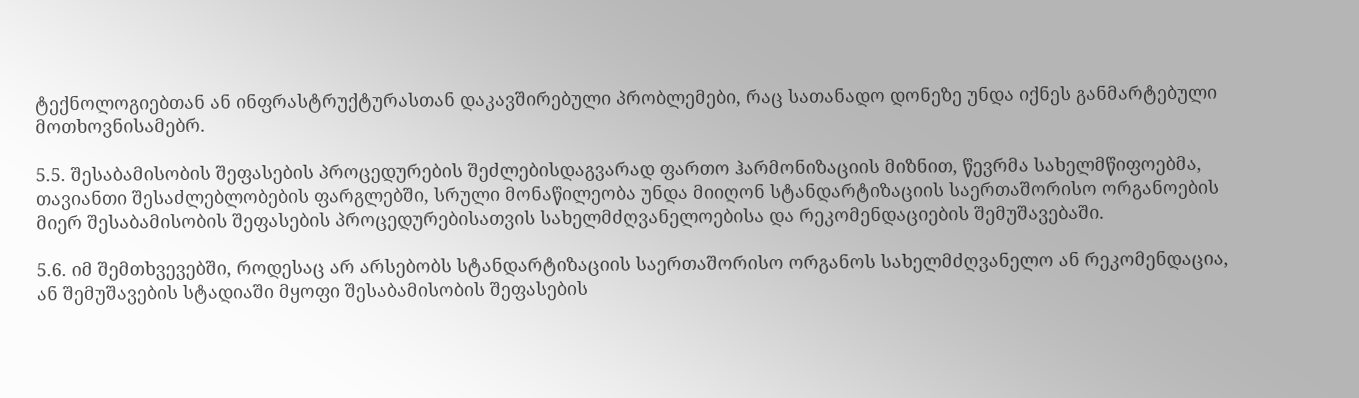ტექნოლოგიებთან ან ინფრასტრუქტურასთან დაკავშირებული პრობლემები, რაც სათანადო დონეზე უნდა იქნეს განმარტებული მოთხოვნისამებრ.

5.5. შესაბამისობის შეფასების პროცედურების შეძლებისდაგვარად ფართო ჰარმონიზაციის მიზნით, წევრმა სახელმწიფოებმა, თავიანთი შესაძლებლობების ფარგლებში, სრული მონაწილეობა უნდა მიიღონ სტანდარტიზაციის საერთაშორისო ორგანოების მიერ შესაბამისობის შეფასების პროცედურებისათვის სახელმძღვანელოებისა და რეკომენდაციების შემუშავებაში.

5.6. იმ შემთხვევებში, როდესაც არ არსებობს სტანდარტიზაციის საერთაშორისო ორგანოს სახელმძღვანელო ან რეკომენდაცია, ან შემუშავების სტადიაში მყოფი შესაბამისობის შეფასების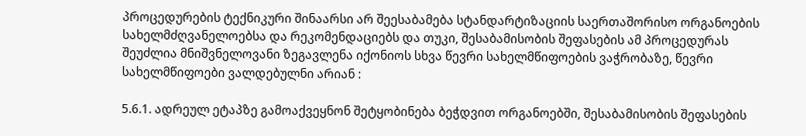პროცედურების ტექნიკური შინაარსი არ შეესაბამება სტანდარტიზაციის საერთაშორისო ორგანოების სახელმძღვანელოებსა და რეკომენდაციებს და თუკი, შესაბამისობის შეფასების ამ პროცედურას შეუძლია მნიშვნელოვანი ზეგავლენა იქონიოს სხვა წევრი სახელმწიფოების ვაჭრობაზე, წევრი სახელმწიფოები ვალდებულნი არიან :

5.6.1. ადრეულ ეტაპზე გამოაქვეყნონ შეტყობინება ბეჭდვით ორგანოებში, შესაბამისობის შეფასების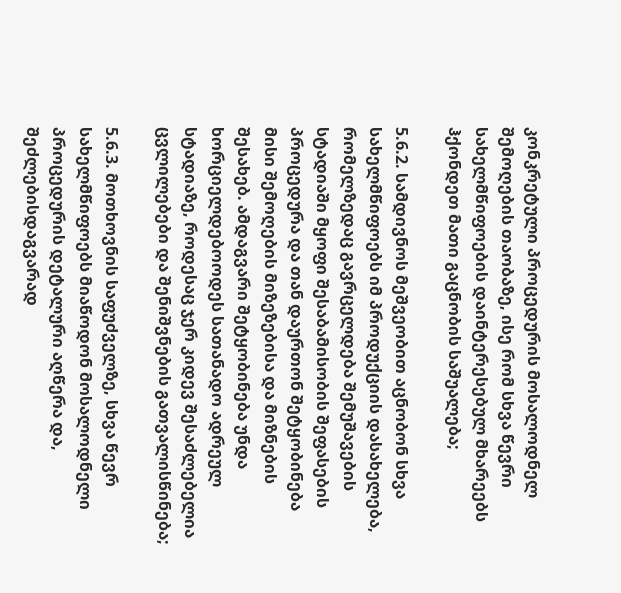კონკრეტული პროცედურის მოსალოდნელ შემოღების თაობაზე, ისე რომ სხვა წევრი სახელმწიფოების დაინტერესებულ მხარეებს ჰქონდეთ მათი გაცნობის საშუალება;

5.6.2. სამდივნოს მეშვეობით აცნობონ სხვა სახელმწიფოებს იმ პროდუქციის დასახელება, რომელზედაც გავრცელდება შემუშავების სტადიაში მყოფი შესაბამისობის შეფასების პროცედურა და თან დაურთონ შეტყობინება მისი შემოღების მიზეზებისა და მიზნების შესახებ. ამდაგვარი შეტყობინება უნდა ხორციელდებოოდეს სათანადო ადრეულ სტადიაზე, როდესაც ჯერ კიდევ შესაძლებელია ცვლილებები და შენიშვნების გათვალისწინება;

5.6.3. მოთხოვნის საფუძველზე, სხვა წევრ სახელმწიფოებს მიაწოდონ მოსალოდნელი პროცედურის დეტალური აღწერა და, შეძლებისდაგვარად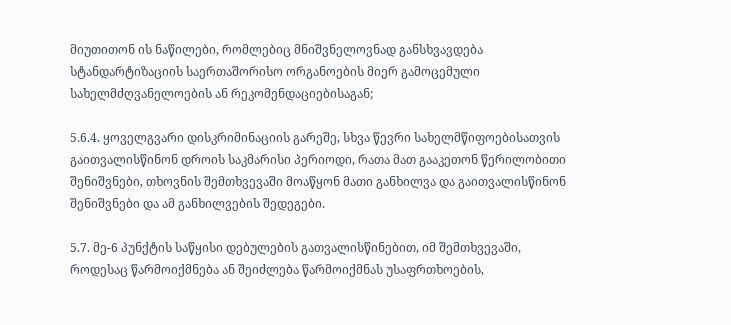მიუთითონ ის ნაწილები, რომლებიც მნიშვნელოვნად განსხვავდება სტანდარტიზაციის საერთაშორისო ორგანოების მიერ გამოცემული სახელმძღვანელოების ან რეკომენდაციებისაგან;

5.6.4. ყოველგვარი დისკრიმინაციის გარეშე, სხვა წევრი სახელმწიფოებისათვის გაითვალისწინონ დროის საკმარისი პერიოდი, რათა მათ გააკეთონ წერილობითი შენიშვნები, თხოვნის შემთხვევაში მოაწყონ მათი განხილვა და გაითვალისწინონ შენიშვნები და ამ განხილვების შედეგები.

5.7. მე-6 პუნქტის საწყისი დებულების გათვალისწინებით, იმ შემთხვევაში, როდესაც წარმოიქმნება ან შეიძლება წარმოიქმნას უსაფრთხოების,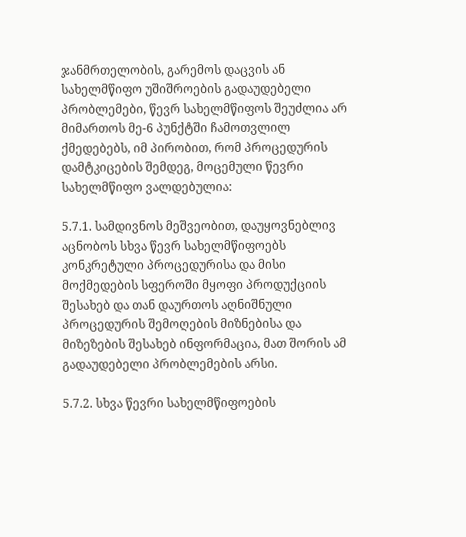ჯანმრთელობის, გარემოს დაცვის ან სახელმწიფო უშიშროების გადაუდებელი პრობლემები, წევრ სახელმწიფოს შეუძლია არ მიმართოს მე-6 პუნქტში ჩამოთვლილ ქმედებებს, იმ პირობით, რომ პროცედურის დამტკიცების შემდეგ, მოცემული წევრი სახელმწიფო ვალდებულია:

5.7.1. სამდივნოს მეშვეობით, დაუყოვნებლივ აცნობოს სხვა წევრ სახელმწიფოებს კონკრეტული პროცედურისა და მისი მოქმედების სფეროში მყოფი პროდუქციის შესახებ და თან დაურთოს აღნიშნული პროცედურის შემოღების მიზნებისა და მიზეზების შესახებ ინფორმაცია, მათ შორის ამ გადაუდებელი პრობლემების არსი.

5.7.2. სხვა წევრი სახელმწიფოების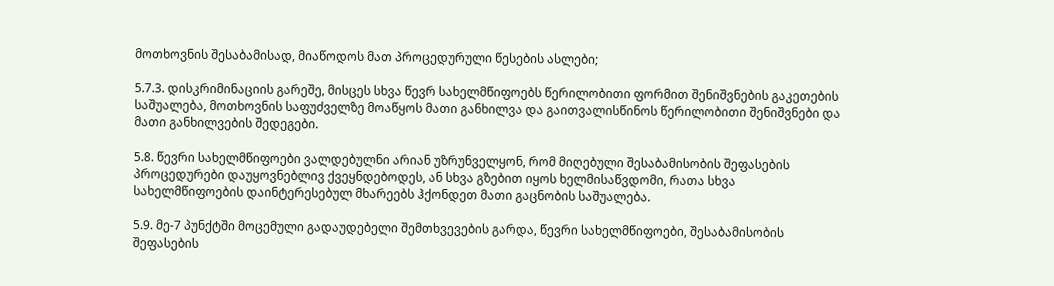მოთხოვნის შესაბამისად, მიაწოდოს მათ პროცედურული წესების ასლები;

5.7.3. დისკრიმინაციის გარეშე, მისცეს სხვა წევრ სახელმწიფოებს წერილობითი ფორმით შენიშვნების გაკეთების საშუალება, მოთხოვნის საფუძველზე მოაწყოს მათი განხილვა და გაითვალისწინოს წერილობითი შენიშვნები და მათი განხილვების შედეგები.

5.8. წევრი სახელმწიფოები ვალდებულნი არიან უზრუნველყონ, რომ მიღებული შესაბამისობის შეფასების პროცედურები დაუყოვნებლივ ქვეყნდებოდეს, ან სხვა გზებით იყოს ხელმისაწვდომი, რათა სხვა სახელმწიფოების დაინტერესებულ მხარეებს ჰქონდეთ მათი გაცნობის საშუალება.

5.9. მე-7 პუნქტში მოცემული გადაუდებელი შემთხვევების გარდა, წევრი სახელმწიფოები, შესაბამისობის შეფასების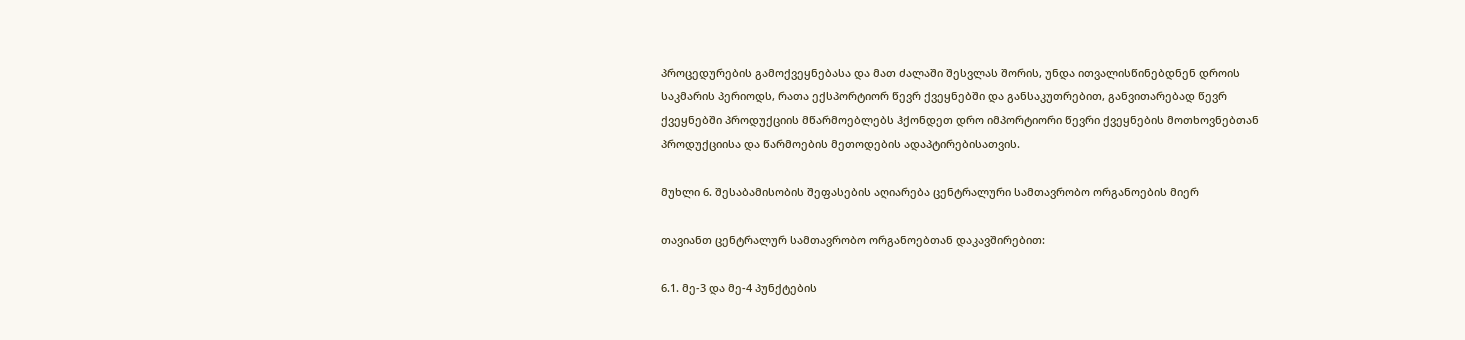პროცედურების გამოქვეყნებასა და მათ ძალაში შესვლას შორის, უნდა ითვალისწინებდნენ დროის საკმარის პერიოდს, რათა ექსპორტიორ წევრ ქვეყნებში და განსაკუთრებით, განვითარებად წევრ ქვეყნებში პროდუქციის მწარმოებლებს ჰქონდეთ დრო იმპორტიორი წევრი ქვეყნების მოთხოვნებთან პროდუქციისა და წარმოების მეთოდების ადაპტირებისათვის.

მუხლი 6. შესაბამისობის შეფასების აღიარება ცენტრალური სამთავრობო ორგანოების მიერ

თავიანთ ცენტრალურ სამთავრობო ორგანოებთან დაკავშირებით:

6.1. მე-3 და მე-4 პუნქტების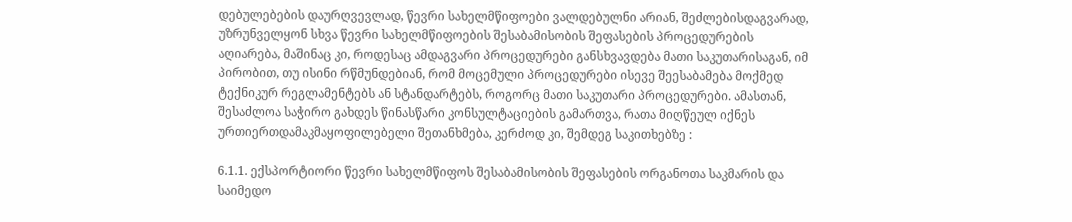დებულებების დაურღვევლად, წევრი სახელმწიფოები ვალდებულნი არიან, შეძლებისდაგვარად, უზრუნველყონ სხვა წევრი სახელმწიფოების შესაბამისობის შეფასების პროცედურების აღიარება, მაშინაც კი, როდესაც ამდაგვარი პროცედურები განსხვავდება მათი საკუთარისაგან, იმ პირობით, თუ ისინი რწმუნდებიან, რომ მოცემული პროცედურები ისევე შეესაბამება მოქმედ ტექნიკურ რეგლამენტებს ან სტანდარტებს, როგორც მათი საკუთარი პროცედურები. ამასთან, შესაძლოა საჭირო გახდეს წინასწარი კონსულტაციების გამართვა, რათა მიღწეულ იქნეს ურთიერთდამაკმაყოფილებელი შეთანხმება, კერძოდ კი, შემდეგ საკითხებზე :

6.1.1. ექსპორტიორი წევრი სახელმწიფოს შესაბამისობის შეფასების ორგანოთა საკმარის და საიმედო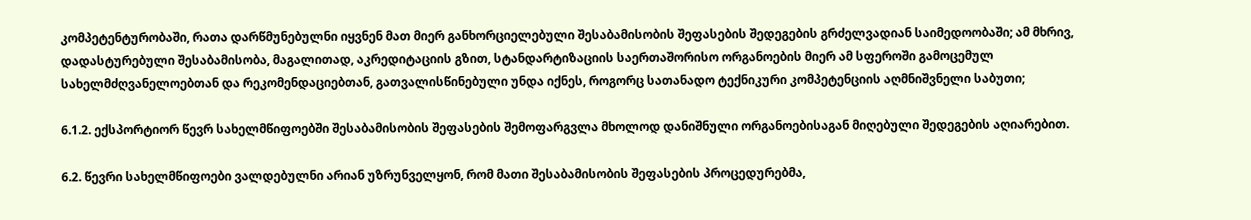კომპეტენტურობაში, რათა დარწმუნებულნი იყვნენ მათ მიერ განხორციელებული შესაბამისობის შეფასების შედეგების გრძელვადიან საიმედოობაში; ამ მხრივ, დადასტურებული შესაბამისობა, მაგალითად, აკრედიტაციის გზით, სტანდარტიზაციის საერთაშორისო ორგანოების მიერ ამ სფეროში გამოცემულ სახელმძღვანელოებთან და რეკომენდაციებთან, გათვალისწინებული უნდა იქნეს, როგორც სათანადო ტექნიკური კომპეტენციის აღმნიშვნელი საბუთი;

6.1.2. ექსპორტიორ წევრ სახელმწიფოებში შესაბამისობის შეფასების შემოფარგვლა მხოლოდ დანიშნული ორგანოებისაგან მიღებული შედეგების აღიარებით.

6.2. წევრი სახელმწიფოები ვალდებულნი არიან უზრუნველყონ, რომ მათი შესაბამისობის შეფასების პროცედურებმა,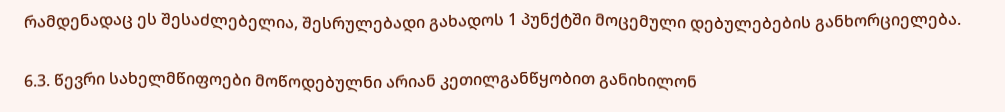რამდენადაც ეს შესაძლებელია, შესრულებადი გახადოს 1 პუნქტში მოცემული დებულებების განხორციელება.

6.3. წევრი სახელმწიფოები მოწოდებულნი არიან კეთილგანწყობით განიხილონ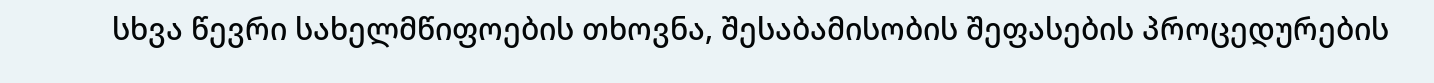სხვა წევრი სახელმწიფოების თხოვნა, შესაბამისობის შეფასების პროცედურების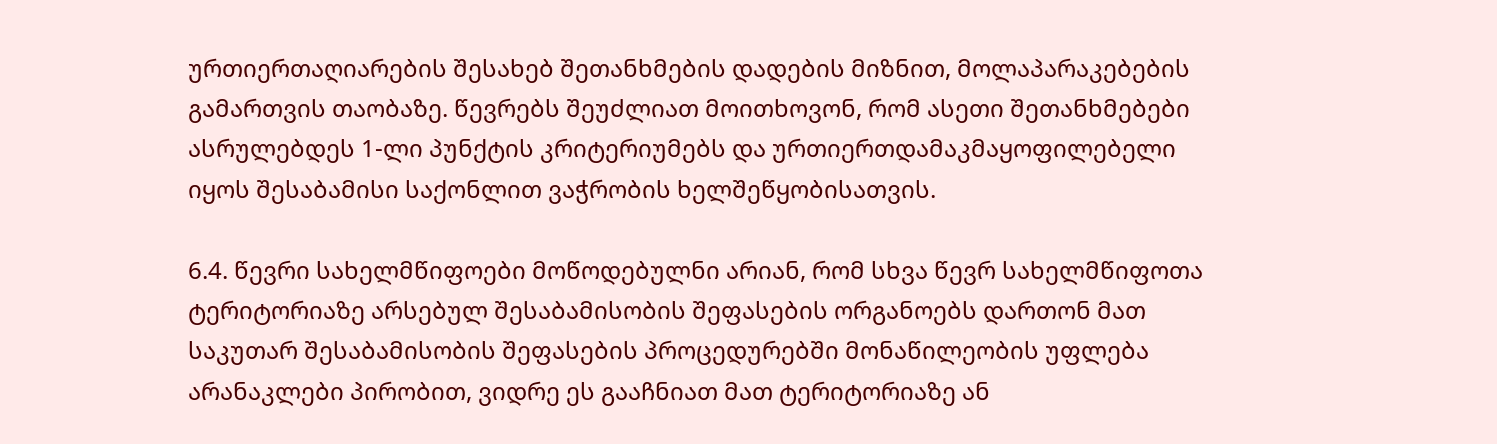ურთიერთაღიარების შესახებ შეთანხმების დადების მიზნით, მოლაპარაკებების გამართვის თაობაზე. წევრებს შეუძლიათ მოითხოვონ, რომ ასეთი შეთანხმებები ასრულებდეს 1-ლი პუნქტის კრიტერიუმებს და ურთიერთდამაკმაყოფილებელი იყოს შესაბამისი საქონლით ვაჭრობის ხელშეწყობისათვის.

6.4. წევრი სახელმწიფოები მოწოდებულნი არიან, რომ სხვა წევრ სახელმწიფოთა ტერიტორიაზე არსებულ შესაბამისობის შეფასების ორგანოებს დართონ მათ საკუთარ შესაბამისობის შეფასების პროცედურებში მონაწილეობის უფლება არანაკლები პირობით, ვიდრე ეს გააჩნიათ მათ ტერიტორიაზე ან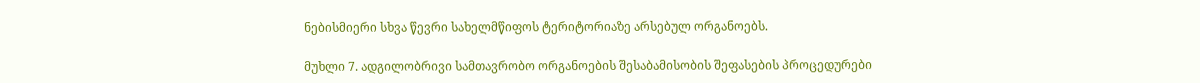ნებისმიერი სხვა წევრი სახელმწიფოს ტერიტორიაზე არსებულ ორგანოებს.

მუხლი 7. ადგილობრივი სამთავრობო ორგანოების შესაბამისობის შეფასების პროცედურები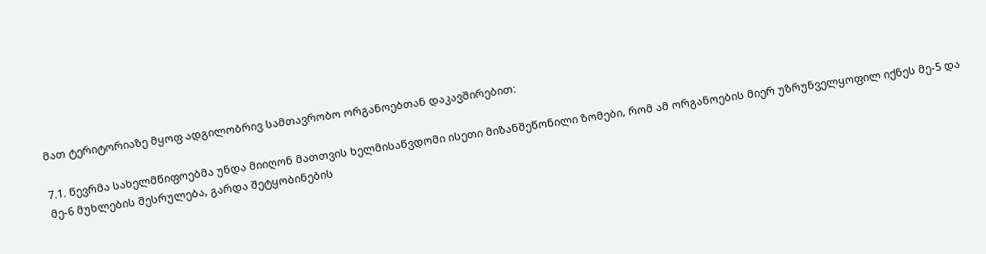მათ ტერიტორიაზე მყოფ ადგილობრივ სამთავრობო ორგანოებთან დაკავშირებით:

7.1. წევრმა სახელმწიფოებმა უნდა მიიღონ მათთვის ხელმისაწვდომი ისეთი მიზანშეწონილი ზომები, რომ ამ ორგანოების მიერ უზრუნველყოფილ იქნეს მე-5 და მე-6 მუხლების შესრულება, გარდა შეტყობინების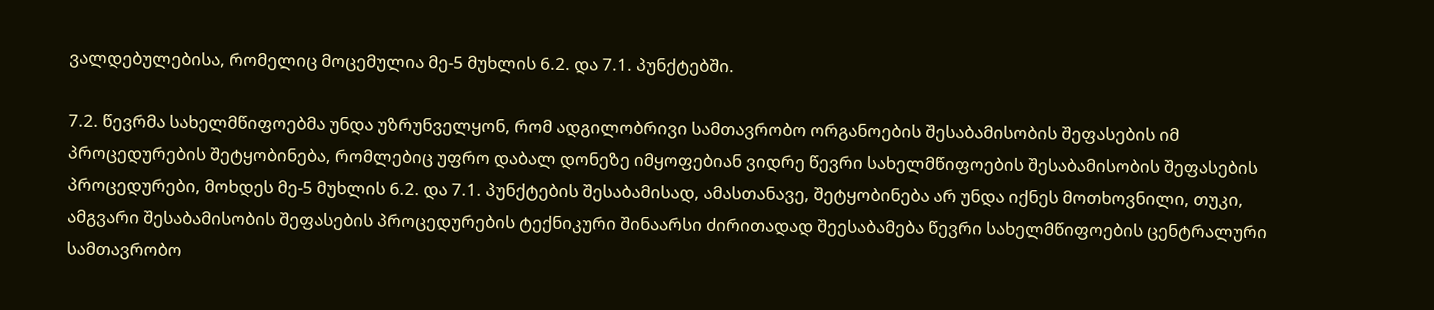ვალდებულებისა, რომელიც მოცემულია მე-5 მუხლის 6.2. და 7.1. პუნქტებში.

7.2. წევრმა სახელმწიფოებმა უნდა უზრუნველყონ, რომ ადგილობრივი სამთავრობო ორგანოების შესაბამისობის შეფასების იმ პროცედურების შეტყობინება, რომლებიც უფრო დაბალ დონეზე იმყოფებიან ვიდრე წევრი სახელმწიფოების შესაბამისობის შეფასების პროცედურები, მოხდეს მე-5 მუხლის 6.2. და 7.1. პუნქტების შესაბამისად, ამასთანავე, შეტყობინება არ უნდა იქნეს მოთხოვნილი, თუკი, ამგვარი შესაბამისობის შეფასების პროცედურების ტექნიკური შინაარსი ძირითადად შეესაბამება წევრი სახელმწიფოების ცენტრალური სამთავრობო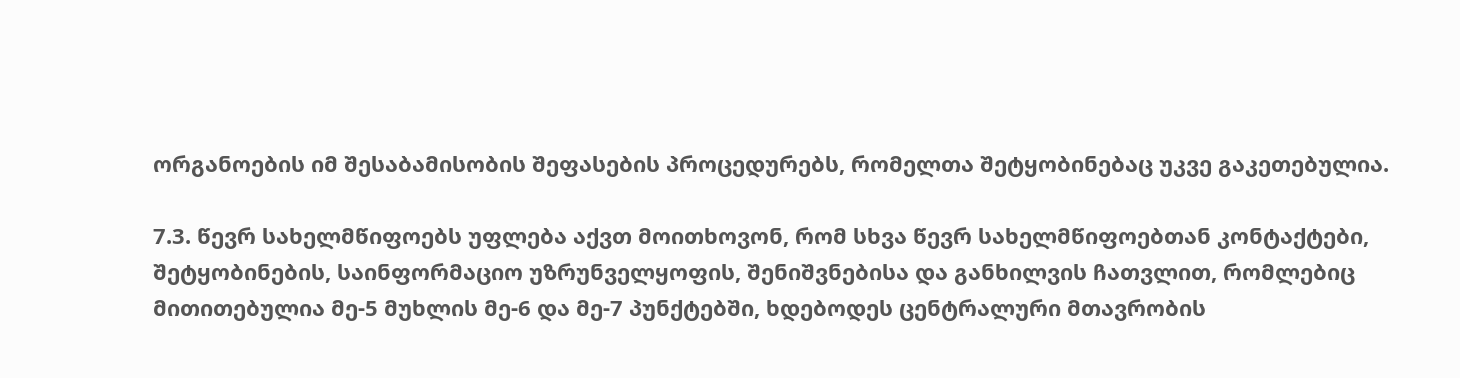ორგანოების იმ შესაბამისობის შეფასების პროცედურებს, რომელთა შეტყობინებაც უკვე გაკეთებულია.

7.3. წევრ სახელმწიფოებს უფლება აქვთ მოითხოვონ, რომ სხვა წევრ სახელმწიფოებთან კონტაქტები, შეტყობინების, საინფორმაციო უზრუნველყოფის, შენიშვნებისა და განხილვის ჩათვლით, რომლებიც მითითებულია მე-5 მუხლის მე-6 და მე-7 პუნქტებში, ხდებოდეს ცენტრალური მთავრობის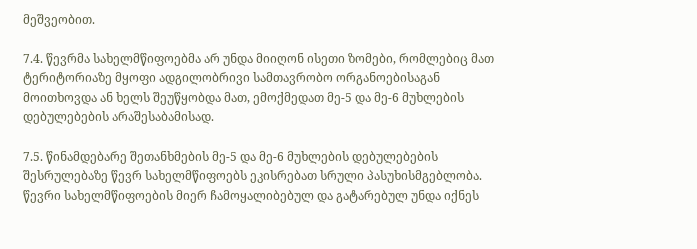მეშვეობით.

7.4. წევრმა სახელმწიფოებმა არ უნდა მიიღონ ისეთი ზომები, რომლებიც მათ ტერიტორიაზე მყოფი ადგილობრივი სამთავრობო ორგანოებისაგან მოითხოვდა ან ხელს შეუწყობდა მათ, ემოქმედათ მე-5 და მე-6 მუხლების დებულებების არაშესაბამისად.

7.5. წინამდებარე შეთანხმების მე-5 და მე-6 მუხლების დებულებების შესრულებაზე წევრ სახელმწიფოებს ეკისრებათ სრული პასუხისმგებლობა. წევრი სახელმწიფოების მიერ ჩამოყალიბებულ და გატარებულ უნდა იქნეს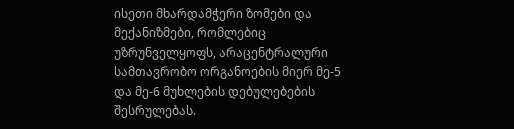ისეთი მხარდამჭერი ზომები და მექანიზმები, რომლებიც უზრუნველყოფს, არაცენტრალური სამთავრობო ორგანოების მიერ მე-5 და მე-6 მუხლების დებულებების შესრულებას.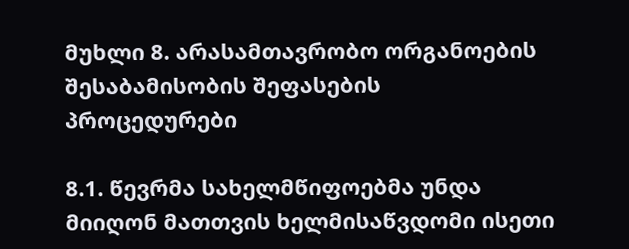მუხლი 8. არასამთავრობო ორგანოების შესაბამისობის შეფასების პროცედურები

8.1. წევრმა სახელმწიფოებმა უნდა მიიღონ მათთვის ხელმისაწვდომი ისეთი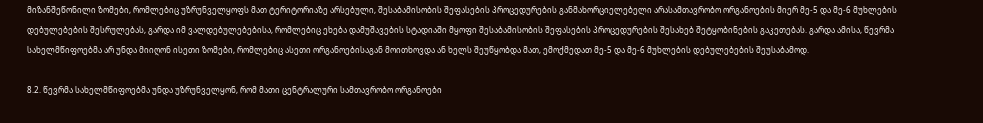მიზანშეწონილი ზომები, რომლებიც უზრუნველყოფს მათ ტერიტორიაზე არსებული, შესაბამისობის შეფასების პროცედურების განმახორციელებელი არასამთავრობო ორგანოების მიერ მე-5 და მე-6 მუხლების დებულებების შესრულებას, გარდა იმ ვალდებულებებისა, რომლებიც ეხება დამუშავების სტადიაში მყოფი შესაბამისობის შეფასების პროცედურების შესახებ შეტყობინების გაკეთებას. გარდა ამისა, წევრმა სახელმწიფოებმა არ უნდა მიიღონ ისეთი ზომები, რომლებიც ასეთი ორგანოებისაგან მოითხოვდა ან ხელს შეუწყობდა მათ, ემოქმედათ მე-5 და მე-6 მუხლების დებულებების შეუსაბამოდ.

8.2. წევრმა სახელმწიფოებმა უნდა უზრუნველყონ, რომ მათი ცენტრალური სამთავრობო ორგანოები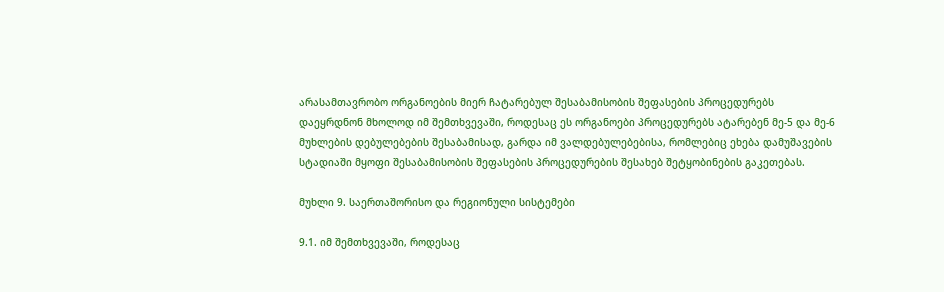არასამთავრობო ორგანოების მიერ ჩატარებულ შესაბამისობის შეფასების პროცედურებს დაეყრდნონ მხოლოდ იმ შემთხვევაში, როდესაც ეს ორგანოები პროცედურებს ატარებენ მე-5 და მე-6 მუხლების დებულებების შესაბამისად, გარდა იმ ვალდებულებებისა, რომლებიც ეხება დამუშავების სტადიაში მყოფი შესაბამისობის შეფასების პროცედურების შესახებ შეტყობინების გაკეთებას.

მუხლი 9. საერთაშორისო და რეგიონული სისტემები

9.1. იმ შემთხვევაში, როდესაც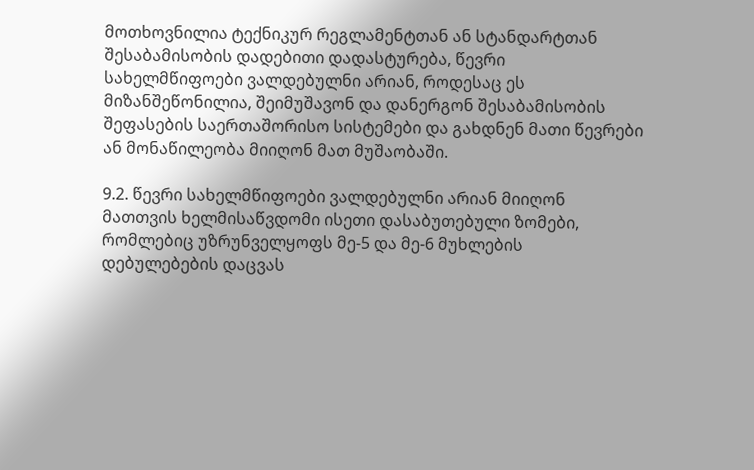მოთხოვნილია ტექნიკურ რეგლამენტთან ან სტანდარტთან შესაბამისობის დადებითი დადასტურება, წევრი სახელმწიფოები ვალდებულნი არიან, როდესაც ეს მიზანშეწონილია, შეიმუშავონ და დანერგონ შესაბამისობის შეფასების საერთაშორისო სისტემები და გახდნენ მათი წევრები ან მონაწილეობა მიიღონ მათ მუშაობაში.

9.2. წევრი სახელმწიფოები ვალდებულნი არიან მიიღონ მათთვის ხელმისაწვდომი ისეთი დასაბუთებული ზომები, რომლებიც უზრუნველყოფს მე-5 და მე-6 მუხლების დებულებების დაცვას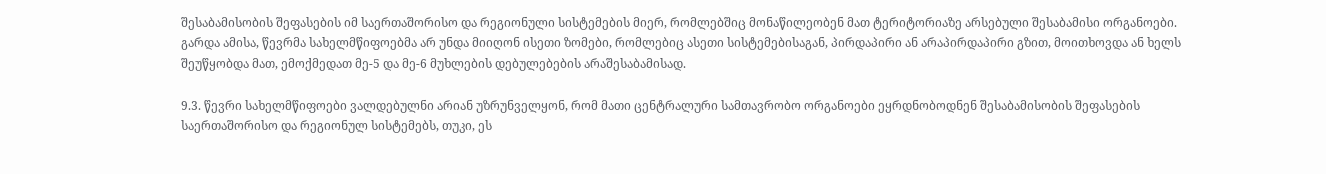შესაბამისობის შეფასების იმ საერთაშორისო და რეგიონული სისტემების მიერ, რომლებშიც მონაწილეობენ მათ ტერიტორიაზე არსებული შესაბამისი ორგანოები. გარდა ამისა, წევრმა სახელმწიფოებმა არ უნდა მიიღონ ისეთი ზომები, რომლებიც ასეთი სისტემებისაგან, პირდაპირი ან არაპირდაპირი გზით, მოითხოვდა ან ხელს შეუწყობდა მათ, ემოქმედათ მე-5 და მე-6 მუხლების დებულებების არაშესაბამისად.

9.3. წევრი სახელმწიფოები ვალდებულნი არიან უზრუნველყონ, რომ მათი ცენტრალური სამთავრობო ორგანოები ეყრდნობოდნენ შესაბამისობის შეფასების საერთაშორისო და რეგიონულ სისტემებს, თუკი, ეს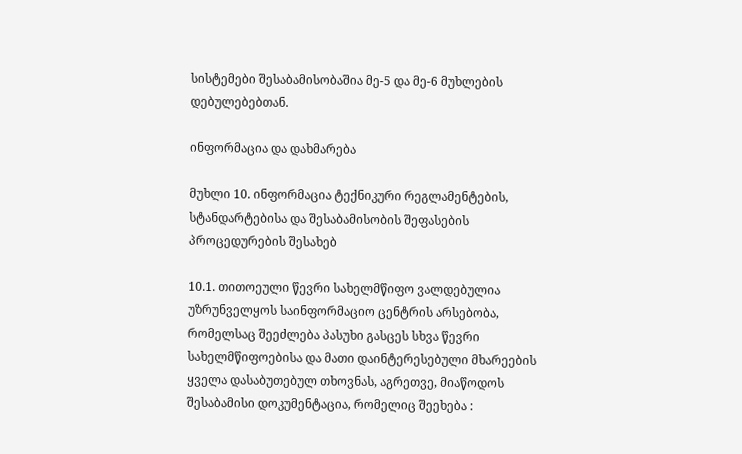სისტემები შესაბამისობაშია მე-5 და მე-6 მუხლების დებულებებთან.

ინფორმაცია და დახმარება

მუხლი 10. ინფორმაცია ტექნიკური რეგლამენტების, სტანდარტებისა და შესაბამისობის შეფასების პროცედურების შესახებ

10.1. თითოეული წევრი სახელმწიფო ვალდებულია უზრუნველყოს საინფორმაციო ცენტრის არსებობა, რომელსაც შეეძლება პასუხი გასცეს სხვა წევრი სახელმწიფოებისა და მათი დაინტერესებული მხარეების ყველა დასაბუთებულ თხოვნას, აგრეთვე, მიაწოდოს შესაბამისი დოკუმენტაცია, რომელიც შეეხება :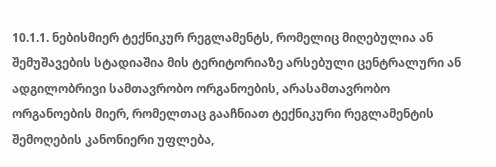10.1.1. ნებისმიერ ტექნიკურ რეგლამენტს, რომელიც მიღებულია ან შემუშავების სტადიაშია მის ტერიტორიაზე არსებული ცენტრალური ან ადგილობრივი სამთავრობო ორგანოების, არასამთავრობო ორგანოების მიერ, რომელთაც გააჩნიათ ტექნიკური რეგლამენტის შემოღების კანონიერი უფლება,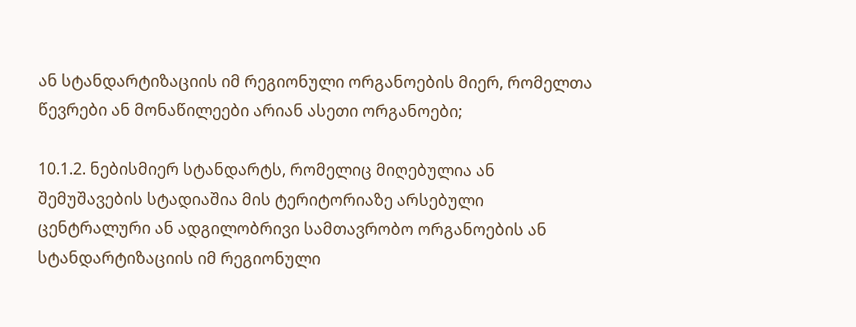ან სტანდარტიზაციის იმ რეგიონული ორგანოების მიერ, რომელთა წევრები ან მონაწილეები არიან ასეთი ორგანოები;

10.1.2. ნებისმიერ სტანდარტს, რომელიც მიღებულია ან შემუშავების სტადიაშია მის ტერიტორიაზე არსებული ცენტრალური ან ადგილობრივი სამთავრობო ორგანოების ან სტანდარტიზაციის იმ რეგიონული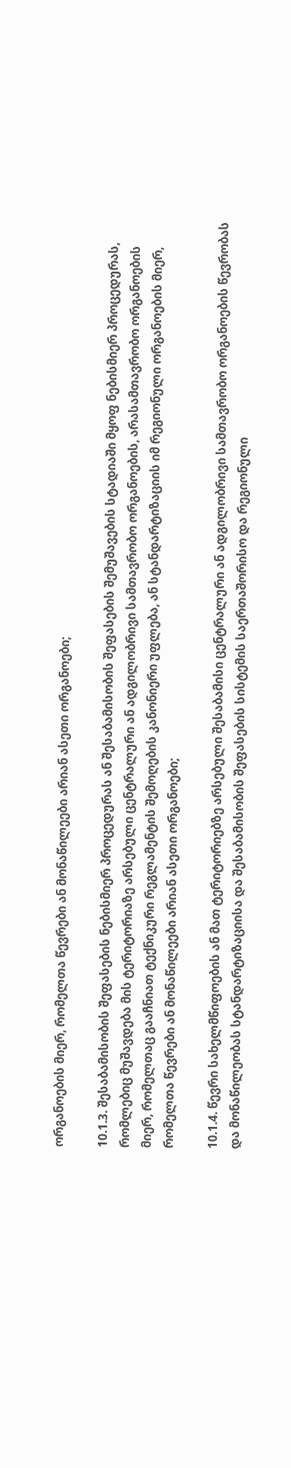ორგანოების მიერ, რომელთა წევრები ან მონაწილეები არიან ასეთი ორგანოები;

10.1.3. შესაბამისობის შეფასების ნებისმიერ პროცედურას ან შესაბამისობის შეფასების შემუშავების სტადიაში მყოფ ნებისმიერ პროცედურას, რომლებიც მუშავდება მის ტერიტორიაზე არსებული ცენტრალური ან ადგილობრივი სამთავრობო ორგანოების, არასამთავრობო ორგანოების მიერ, რომელთაც გააჩნიათ ტექნიკური რეგლამენტის შემოღების კანონიერი უფლება, ან სტანდარტიზაციის იმ რეგიონული ორგანოების მიერ, რომელთა წევრები ან მონაწილეები არიან ასეთი ორგანოები;

10.1.4. წევრი სახელმწიფოების ან მათ ტერიტორიებზე არსებული შესაბამისი ცენტრალური ან ადგილობრივი სამთავრობო ორგანოების წევრობას და მონაწილეობას სტანდარტიზაციისა და შესაბამისობის შეფასების სისტემის საერთაშორისო და რეგიონული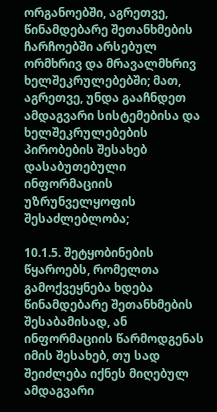ორგანოებში, აგრეთვე, წინამდებარე შეთანხმების ჩარჩოებში არსებულ ორმხრივ და მრავალმხრივ ხელშეკრულებებში; მათ, აგრეთვე, უნდა გააჩნდეთ ამდაგვარი სისტემებისა და ხელშეკრულებების პირობების შესახებ დასაბუთებული ინფორმაციის უზრუნველყოფის შესაძლებლობა;

10.1.5. შეტყობინების წყაროებს, რომელთა გამოქვეყნება ხდება წინამდებარე შეთანხმების შესაბამისად, ან ინფორმაციის წარმოდგენას იმის შესახებ, თუ სად შეიძლება იქნეს მიღებულ ამდაგვარი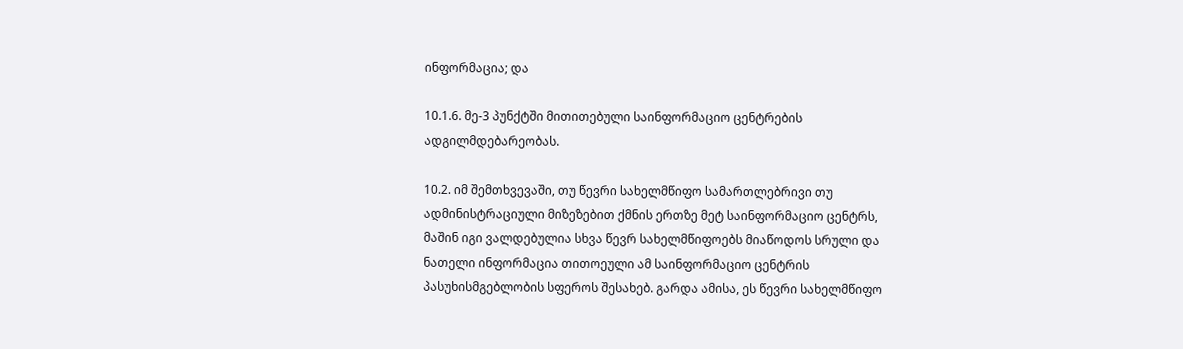ინფორმაცია; და

10.1.6. მე-3 პუნქტში მითითებული საინფორმაციო ცენტრების ადგილმდებარეობას.

10.2. იმ შემთხვევაში, თუ წევრი სახელმწიფო სამართლებრივი თუ ადმინისტრაციული მიზეზებით ქმნის ერთზე მეტ საინფორმაციო ცენტრს, მაშინ იგი ვალდებულია სხვა წევრ სახელმწიფოებს მიაწოდოს სრული და ნათელი ინფორმაცია თითოეული ამ საინფორმაციო ცენტრის პასუხისმგებლობის სფეროს შესახებ. გარდა ამისა, ეს წევრი სახელმწიფო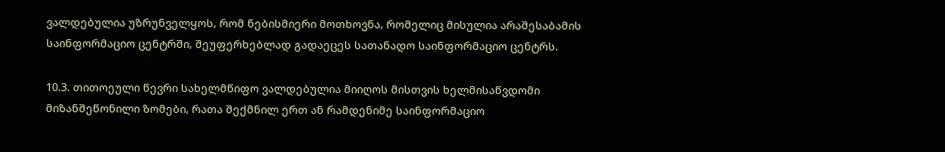ვალდებულია უზრუნველყოს, რომ ნებისმიერი მოთხოვნა, რომელიც მისულია არაშესაბამის საინფორმაციო ცენტრში, შეუფერხებლად გადაეცეს სათანადო საინფორმაციო ცენტრს.

10.3. თითოეული წევრი სახელმწიფო ვალდებულია მიიღოს მისთვის ხელმისაწვდომი მიზანშეწონილი ზომები, რათა შექმნილ ერთ ან რამდენიმე საინფორმაციო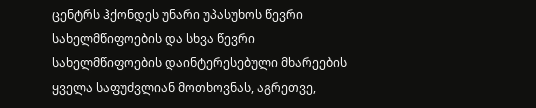ცენტრს ჰქონდეს უნარი უპასუხოს წევრი სახელმწიფოების და სხვა წევრი სახელმწიფოების დაინტერესებული მხარეების ყველა საფუძვლიან მოთხოვნას, აგრეთვე,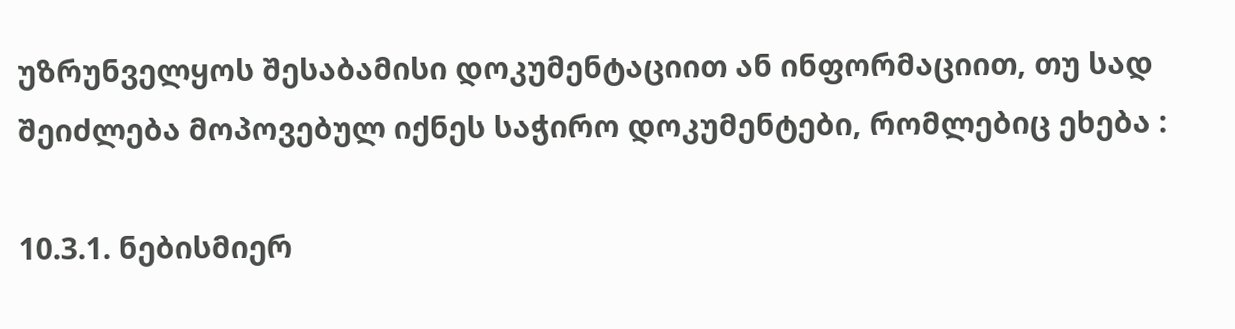უზრუნველყოს შესაბამისი დოკუმენტაციით ან ინფორმაციით, თუ სად შეიძლება მოპოვებულ იქნეს საჭირო დოკუმენტები, რომლებიც ეხება :

10.3.1. ნებისმიერ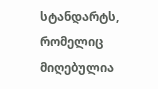სტანდარტს, რომელიც მიღებულია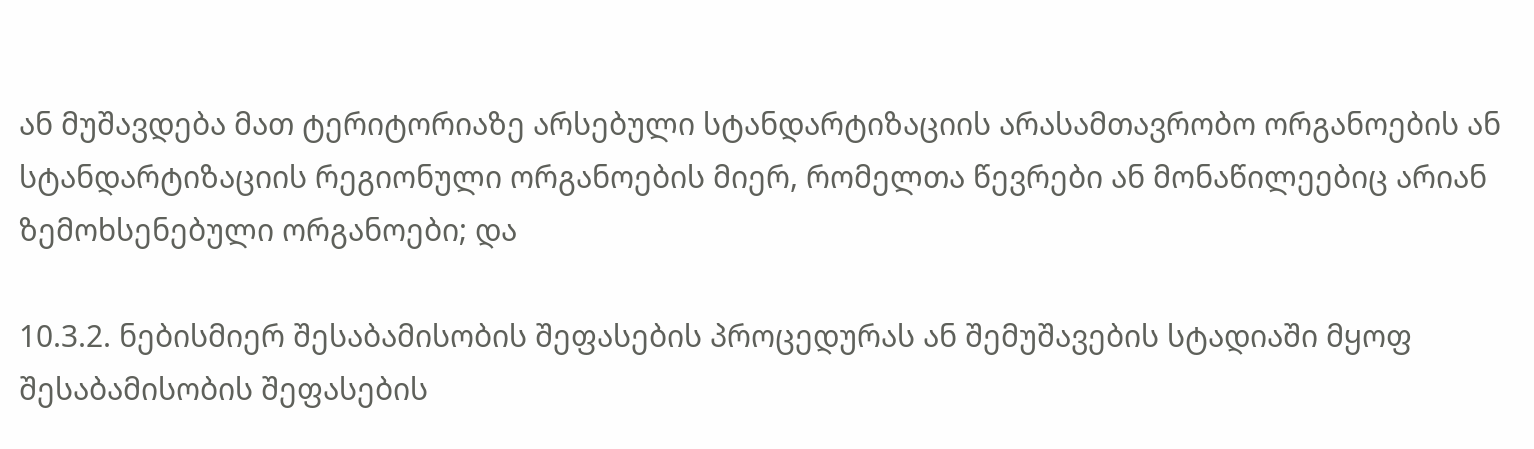ან მუშავდება მათ ტერიტორიაზე არსებული სტანდარტიზაციის არასამთავრობო ორგანოების ან სტანდარტიზაციის რეგიონული ორგანოების მიერ, რომელთა წევრები ან მონაწილეებიც არიან ზემოხსენებული ორგანოები; და

10.3.2. ნებისმიერ შესაბამისობის შეფასების პროცედურას ან შემუშავების სტადიაში მყოფ შესაბამისობის შეფასების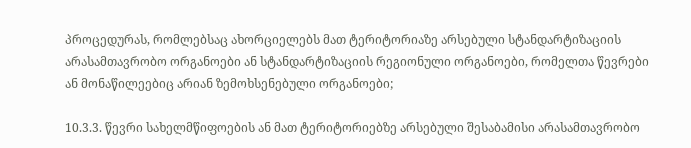პროცედურას, რომლებსაც ახორციელებს მათ ტერიტორიაზე არსებული სტანდარტიზაციის არასამთავრობო ორგანოები ან სტანდარტიზაციის რეგიონული ორგანოები, რომელთა წევრები ან მონაწილეებიც არიან ზემოხსენებული ორგანოები;

10.3.3. წევრი სახელმწიფოების ან მათ ტერიტორიებზე არსებული შესაბამისი არასამთავრობო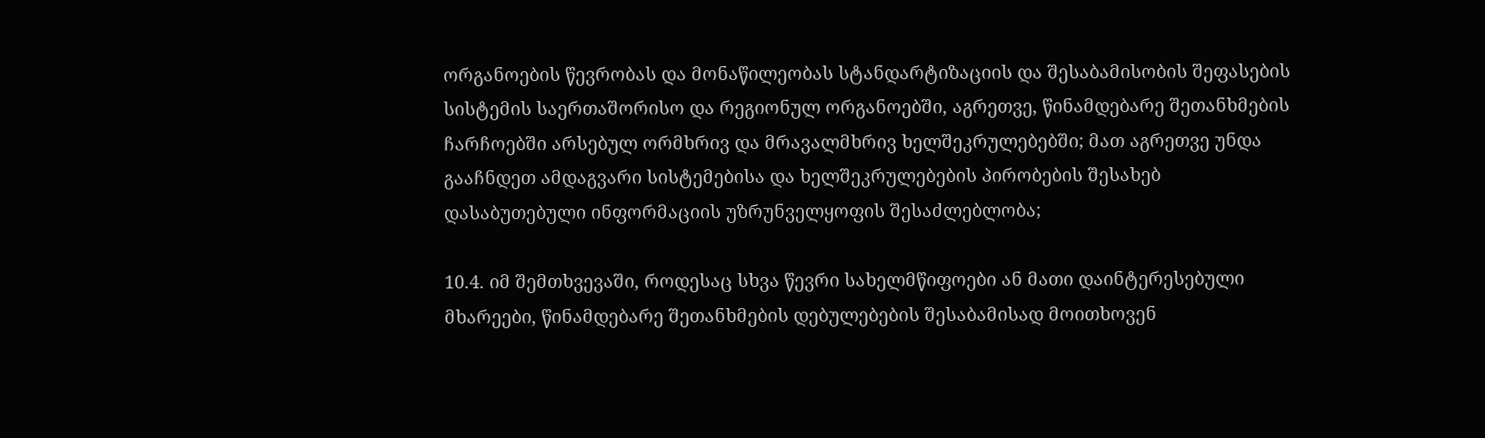ორგანოების წევრობას და მონაწილეობას სტანდარტიზაციის და შესაბამისობის შეფასების სისტემის საერთაშორისო და რეგიონულ ორგანოებში, აგრეთვე, წინამდებარე შეთანხმების ჩარჩოებში არსებულ ორმხრივ და მრავალმხრივ ხელშეკრულებებში; მათ აგრეთვე უნდა გააჩნდეთ ამდაგვარი სისტემებისა და ხელშეკრულებების პირობების შესახებ დასაბუთებული ინფორმაციის უზრუნველყოფის შესაძლებლობა;

10.4. იმ შემთხვევაში, როდესაც სხვა წევრი სახელმწიფოები ან მათი დაინტერესებული მხარეები, წინამდებარე შეთანხმების დებულებების შესაბამისად მოითხოვენ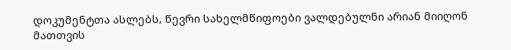დოკუმენტთა ასლებს, წევრი სახელმწიფოები ვალდებულნი არიან მიიღონ მათთვის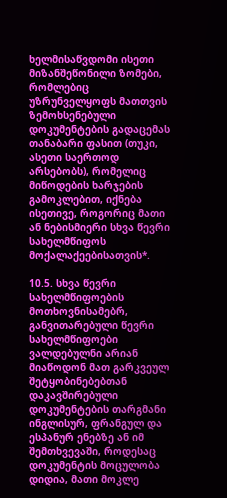ხელმისაწვდომი ისეთი მიზანშეწონილი ზომები, რომლებიც უზრუნველყოფს მათთვის ზემოხსენებული დოკუმენტების გადაცემას თანაბარი ფასით (თუკი, ასეთი საერთოდ არსებობს), რომელიც მიწოდების ხარჯების გამოკლებით, იქნება ისეთივე, როგორიც მათი ან ნებისმიერი სხვა წევრი სახელმწიფოს მოქალაქეებისათვის*.

10.5. სხვა წევრი სახელმწიფოების მოთხოვნისამებრ, განვითარებული წევრი სახელმწიფოები ვალდებულნი არიან მიაწოდონ მათ გარკვეულ შეტყობინებებთან დაკავშირებული დოკუმენტების თარგმანი ინგლისურ, ფრანგულ და ესპანურ ენებზე ან იმ შემთხვევაში, როდესაც დოკუმენტის მოცულობა დიდია, მათი მოკლე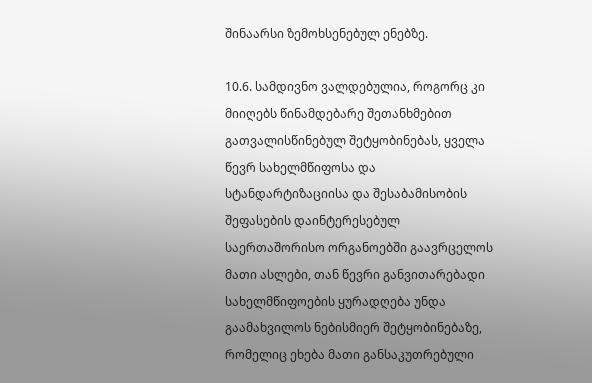შინაარსი ზემოხსენებულ ენებზე.

10.6. სამდივნო ვალდებულია, როგორც კი მიიღებს წინამდებარე შეთანხმებით გათვალისწინებულ შეტყობინებას, ყველა წევრ სახელმწიფოსა და სტანდარტიზაციისა და შესაბამისობის შეფასების დაინტერესებულ საერთაშორისო ორგანოებში გაავრცელოს მათი ასლები, თან წევრი განვითარებადი სახელმწიფოების ყურადღება უნდა გაამახვილოს ნებისმიერ შეტყობინებაზე, რომელიც ეხება მათი განსაკუთრებული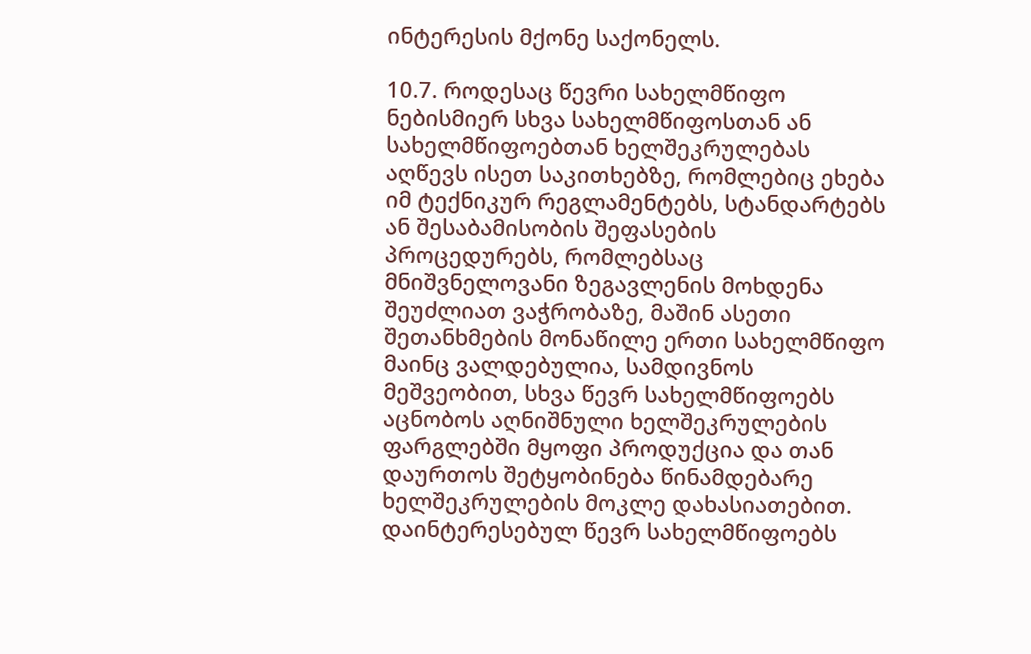ინტერესის მქონე საქონელს.

10.7. როდესაც წევრი სახელმწიფო ნებისმიერ სხვა სახელმწიფოსთან ან სახელმწიფოებთან ხელშეკრულებას აღწევს ისეთ საკითხებზე, რომლებიც ეხება იმ ტექნიკურ რეგლამენტებს, სტანდარტებს ან შესაბამისობის შეფასების პროცედურებს, რომლებსაც მნიშვნელოვანი ზეგავლენის მოხდენა შეუძლიათ ვაჭრობაზე, მაშინ ასეთი შეთანხმების მონაწილე ერთი სახელმწიფო მაინც ვალდებულია, სამდივნოს მეშვეობით, სხვა წევრ სახელმწიფოებს აცნობოს აღნიშნული ხელშეკრულების ფარგლებში მყოფი პროდუქცია და თან დაურთოს შეტყობინება წინამდებარე ხელშეკრულების მოკლე დახასიათებით. დაინტერესებულ წევრ სახელმწიფოებს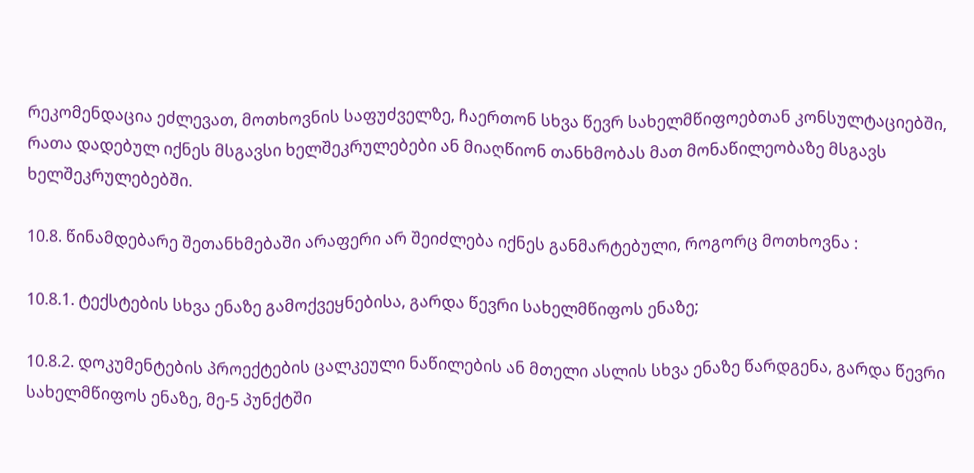რეკომენდაცია ეძლევათ, მოთხოვნის საფუძველზე, ჩაერთონ სხვა წევრ სახელმწიფოებთან კონსულტაციებში, რათა დადებულ იქნეს მსგავსი ხელშეკრულებები ან მიაღწიონ თანხმობას მათ მონაწილეობაზე მსგავს ხელშეკრულებებში.

10.8. წინამდებარე შეთანხმებაში არაფერი არ შეიძლება იქნეს განმარტებული, როგორც მოთხოვნა :

10.8.1. ტექსტების სხვა ენაზე გამოქვეყნებისა, გარდა წევრი სახელმწიფოს ენაზე;

10.8.2. დოკუმენტების პროექტების ცალკეული ნაწილების ან მთელი ასლის სხვა ენაზე წარდგენა, გარდა წევრი სახელმწიფოს ენაზე, მე-5 პუნქტში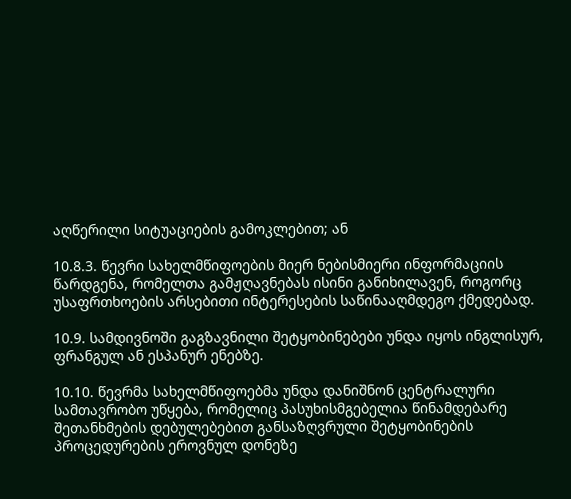აღწერილი სიტუაციების გამოკლებით; ან

10.8.3. წევრი სახელმწიფოების მიერ ნებისმიერი ინფორმაციის წარდგენა, რომელთა გამჟღავნებას ისინი განიხილავენ, როგორც უსაფრთხოების არსებითი ინტერესების საწინააღმდეგო ქმედებად.

10.9. სამდივნოში გაგზავნილი შეტყობინებები უნდა იყოს ინგლისურ, ფრანგულ ან ესპანურ ენებზე.

10.10. წევრმა სახელმწიფოებმა უნდა დანიშნონ ცენტრალური სამთავრობო უწყება, რომელიც პასუხისმგებელია წინამდებარე შეთანხმების დებულებებით განსაზღვრული შეტყობინების პროცედურების ეროვნულ დონეზე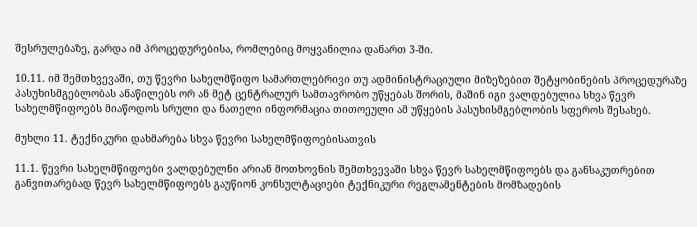შესრულებაზე, გარდა იმ პროცედურებისა, რომლებიც მოყვანილია დანართ 3-ში.

10.11. იმ შემთხვევაში, თუ წევრი სახელმწიფო სამართლებრივი თუ ადმინისტრაციული მიზეზებით შეტყობინების პროცედურაზე პასუხისმგებლობას ანაწილებს ორ ან მეტ ცენტრალურ სამთავრობო უწყებას შორის, მაშინ იგი ვალდებულია სხვა წევრ სახელმწიფოებს მიაწოდოს სრული და ნათელი ინფორმაცია თითოეული ამ უწყების პასუხისმგებლობის სფეროს შესახებ.

მუხლი 11. ტექნიკური დახმარება სხვა წევრი სახელმწიფოებისათვის

11.1. წევრი სახელმწიფოები ვალდებულნი არიან მოთხოვნის შემთხვევაში სხვა წევრ სახელმწიფოებს და განსაკუთრებით განვითარებად წევრ სახელმწიფოებს გაუწიონ კონსულტაციები ტექნიკური რეგლამენტების მომზადების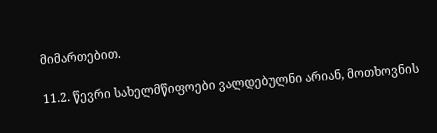მიმართებით.

11.2. წევრი სახელმწიფოები ვალდებულნი არიან, მოთხოვნის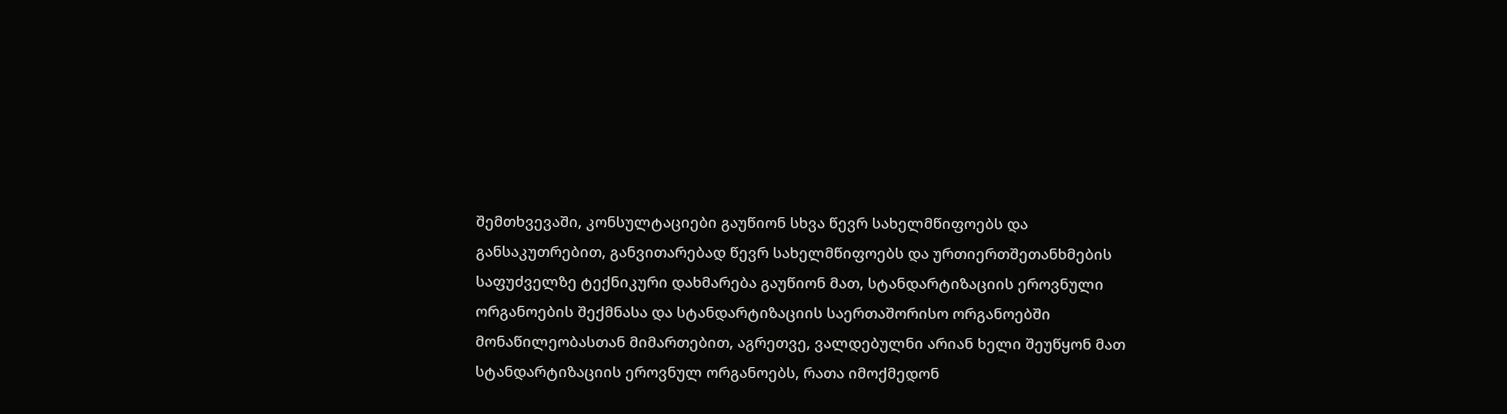შემთხვევაში, კონსულტაციები გაუწიონ სხვა წევრ სახელმწიფოებს და განსაკუთრებით, განვითარებად წევრ სახელმწიფოებს და ურთიერთშეთანხმების საფუძველზე ტექნიკური დახმარება გაუწიონ მათ, სტანდარტიზაციის ეროვნული ორგანოების შექმნასა და სტანდარტიზაციის საერთაშორისო ორგანოებში მონაწილეობასთან მიმართებით, აგრეთვე, ვალდებულნი არიან ხელი შეუწყონ მათ სტანდარტიზაციის ეროვნულ ორგანოებს, რათა იმოქმედონ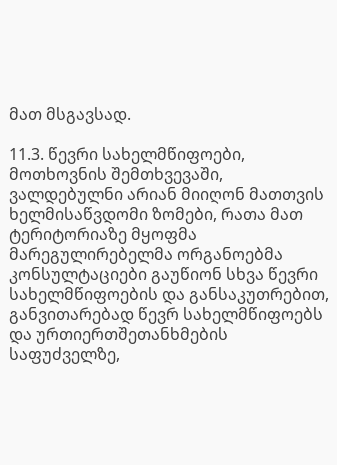მათ მსგავსად.

11.3. წევრი სახელმწიფოები, მოთხოვნის შემთხვევაში, ვალდებულნი არიან მიიღონ მათთვის ხელმისაწვდომი ზომები, რათა მათ ტერიტორიაზე მყოფმა მარეგულირებელმა ორგანოებმა კონსულტაციები გაუწიონ სხვა წევრი სახელმწიფოების და განსაკუთრებით, განვითარებად წევრ სახელმწიფოებს და ურთიერთშეთანხმების საფუძველზე,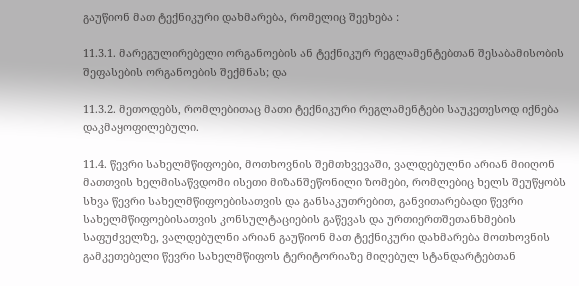გაუწიონ მათ ტექნიკური დახმარება, რომელიც შეეხება :

11.3.1. მარეგულირებელი ორგანოების ან ტექნიკურ რეგლამენტებთან შესაბამისობის შეფასების ორგანოების შექმნას; და

11.3.2. მეთოდებს, რომლებითაც მათი ტექნიკური რეგლამენტები საუკეთესოდ იქნება დაკმაყოფილებული.

11.4. წევრი სახელმწიფოები, მოთხოვნის შემთხვევაში, ვალდებულნი არიან მიიღონ მათთვის ხელმისაწვდომი ისეთი მიზანშეწონილი ზომები, რომლებიც ხელს შეუწყობს სხვა წევრი სახელმწიფოებისათვის და განსაკუთრებით, განვითარებადი წევრი სახელმწიფოებისათვის კონსულტაციების გაწევას და ურთიერთშეთანხმების საფუძველზე, ვალდებულნი არიან გაუწიონ მათ ტექნიკური დახმარება მოთხოვნის გამკეთებელი წევრი სახელმწიფოს ტერიტორიაზე მიღებულ სტანდარტებთან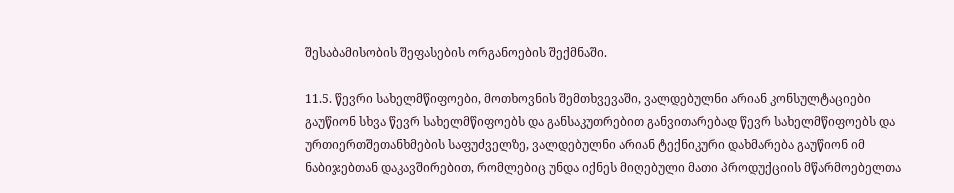შესაბამისობის შეფასების ორგანოების შექმნაში.

11.5. წევრი სახელმწიფოები, მოთხოვნის შემთხვევაში, ვალდებულნი არიან კონსულტაციები გაუწიონ სხვა წევრ სახელმწიფოებს და განსაკუთრებით განვითარებად წევრ სახელმწიფოებს და ურთიერთშეთანხმების საფუძველზე, ვალდებულნი არიან ტექნიკური დახმარება გაუწიონ იმ ნაბიჯებთან დაკავშირებით, რომლებიც უნდა იქნეს მიღებული მათი პროდუქციის მწარმოებელთა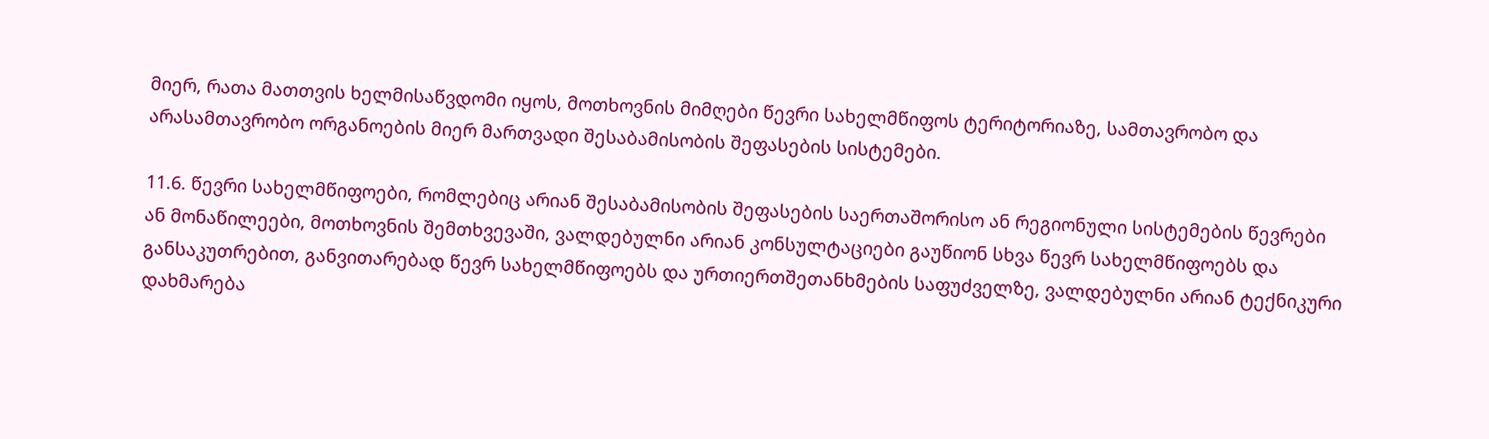მიერ, რათა მათთვის ხელმისაწვდომი იყოს, მოთხოვნის მიმღები წევრი სახელმწიფოს ტერიტორიაზე, სამთავრობო და არასამთავრობო ორგანოების მიერ მართვადი შესაბამისობის შეფასების სისტემები.

11.6. წევრი სახელმწიფოები, რომლებიც არიან შესაბამისობის შეფასების საერთაშორისო ან რეგიონული სისტემების წევრები ან მონაწილეები, მოთხოვნის შემთხვევაში, ვალდებულნი არიან კონსულტაციები გაუწიონ სხვა წევრ სახელმწიფოებს და განსაკუთრებით, განვითარებად წევრ სახელმწიფოებს და ურთიერთშეთანხმების საფუძველზე, ვალდებულნი არიან ტექნიკური დახმარება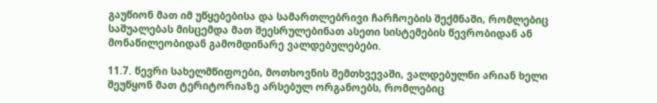გაუწიონ მათ იმ უწყებებისა და სამართლებრივი ჩარჩოების შექმნაში, რომლებიც საშუალებას მისცემდა მათ შეესრულებინათ ასეთი სისტემების წევრობიდან ან მონაწილეობიდან გამომდინარე ვალდებულებები.

11.7. წევრი სახელმწიფოები, მოთხოვნის შემთხვევაში, ვალდებულნი არიან ხელი შეუწყონ მათ ტერიტორიაზე არსებულ ორგანოებს, რომლებიც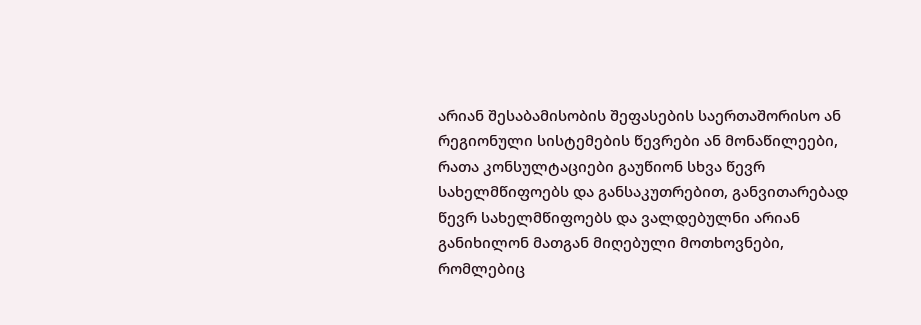არიან შესაბამისობის შეფასების საერთაშორისო ან რეგიონული სისტემების წევრები ან მონაწილეები, რათა კონსულტაციები გაუწიონ სხვა წევრ სახელმწიფოებს და განსაკუთრებით, განვითარებად წევრ სახელმწიფოებს და ვალდებულნი არიან განიხილონ მათგან მიღებული მოთხოვნები, რომლებიც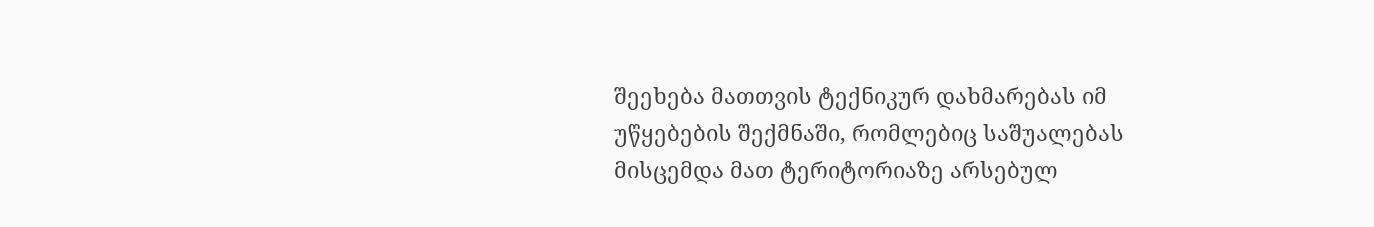შეეხება მათთვის ტექნიკურ დახმარებას იმ უწყებების შექმნაში, რომლებიც საშუალებას მისცემდა მათ ტერიტორიაზე არსებულ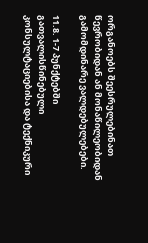ორგანოებს შეესრულებინათ წევრობიდან ან მონაწილეობიდან გამომდინარე ვალდებულებები.

11.8. 1-7 პუნქტებში გათვალისწინებული კონსულტაციებისა და ტექნიკური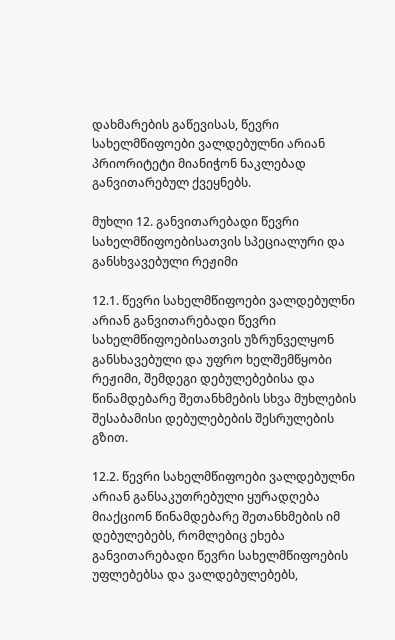დახმარების გაწევისას, წევრი სახელმწიფოები ვალდებულნი არიან პრიორიტეტი მიანიჭონ ნაკლებად განვითარებულ ქვეყნებს.

მუხლი 12. განვითარებადი წევრი სახელმწიფოებისათვის სპეციალური და განსხვავებული რეჟიმი

12.1. წევრი სახელმწიფოები ვალდებულნი არიან განვითარებადი წევრი სახელმწიფოებისათვის უზრუნველყონ განსხავებული და უფრო ხელშემწყობი რეჟიმი, შემდეგი დებულებებისა და წინამდებარე შეთანხმების სხვა მუხლების შესაბამისი დებულებების შესრულების გზით.

12.2. წევრი სახელმწიფოები ვალდებულნი არიან განსაკუთრებული ყურადღება მიაქციონ წინამდებარე შეთანხმების იმ დებულებებს, რომლებიც ეხება განვითარებადი წევრი სახელმწიფოების უფლებებსა და ვალდებულებებს,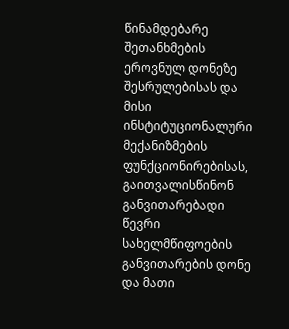წინამდებარე შეთანხმების ეროვნულ დონეზე შესრულებისას და მისი ინსტიტუციონალური მექანიზმების ფუნქციონირებისას, გაითვალისწინონ განვითარებადი წევრი სახელმწიფოების განვითარების დონე და მათი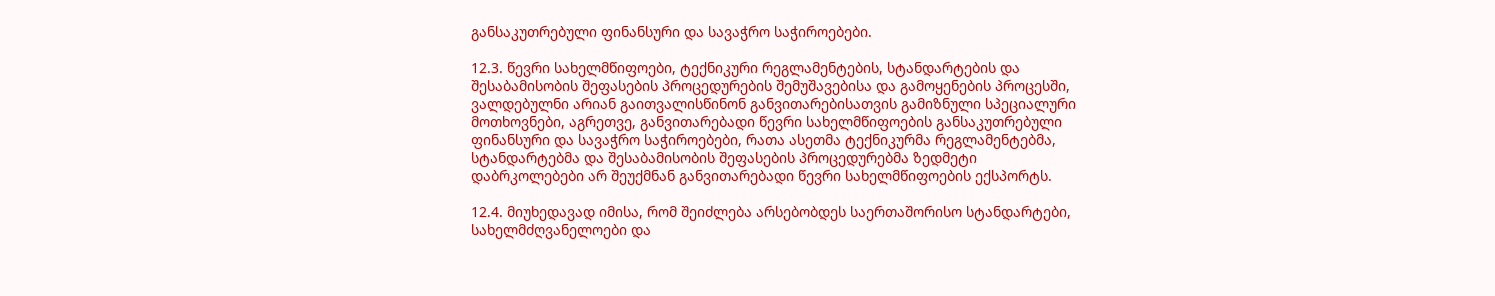განსაკუთრებული ფინანსური და სავაჭრო საჭიროებები.

12.3. წევრი სახელმწიფოები, ტექნიკური რეგლამენტების, სტანდარტების და შესაბამისობის შეფასების პროცედურების შემუშავებისა და გამოყენების პროცესში, ვალდებულნი არიან გაითვალისწინონ განვითარებისათვის გამიზნული სპეციალური მოთხოვნები, აგრეთვე, განვითარებადი წევრი სახელმწიფოების განსაკუთრებული ფინანსური და სავაჭრო საჭიროებები, რათა ასეთმა ტექნიკურმა რეგლამენტებმა, სტანდარტებმა და შესაბამისობის შეფასების პროცედურებმა ზედმეტი დაბრკოლებები არ შეუქმნან განვითარებადი წევრი სახელმწიფოების ექსპორტს.

12.4. მიუხედავად იმისა, რომ შეიძლება არსებობდეს საერთაშორისო სტანდარტები, სახელმძღვანელოები და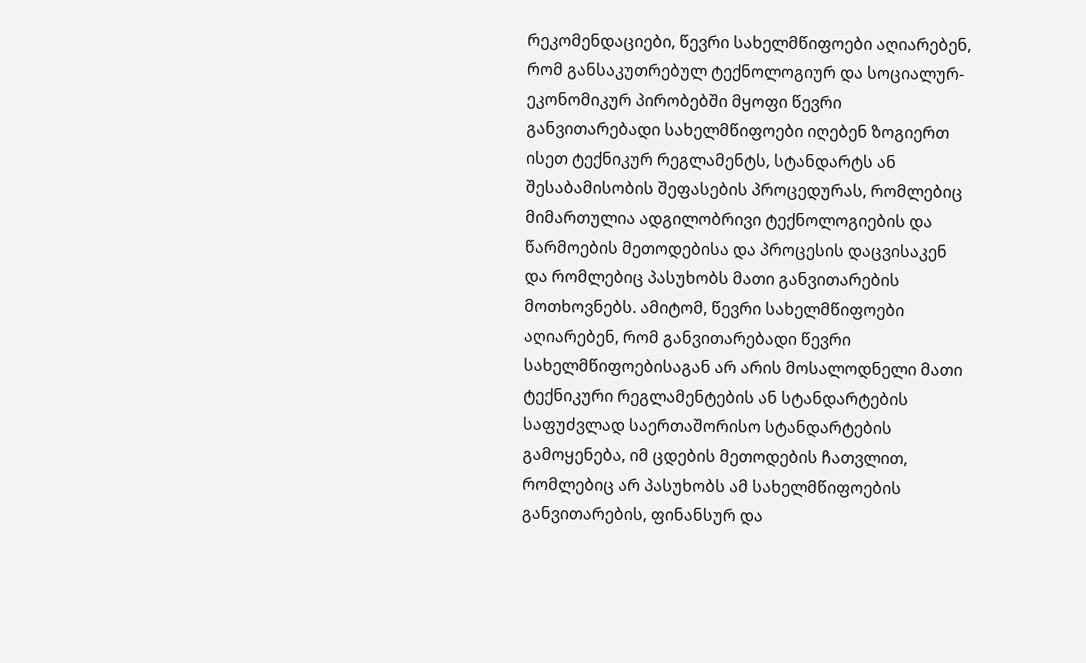რეკომენდაციები, წევრი სახელმწიფოები აღიარებენ, რომ განსაკუთრებულ ტექნოლოგიურ და სოციალურ-ეკონომიკურ პირობებში მყოფი წევრი განვითარებადი სახელმწიფოები იღებენ ზოგიერთ ისეთ ტექნიკურ რეგლამენტს, სტანდარტს ან შესაბამისობის შეფასების პროცედურას, რომლებიც მიმართულია ადგილობრივი ტექნოლოგიების და წარმოების მეთოდებისა და პროცესის დაცვისაკენ და რომლებიც პასუხობს მათი განვითარების მოთხოვნებს. ამიტომ, წევრი სახელმწიფოები აღიარებენ, რომ განვითარებადი წევრი სახელმწიფოებისაგან არ არის მოსალოდნელი მათი ტექნიკური რეგლამენტების ან სტანდარტების საფუძვლად საერთაშორისო სტანდარტების გამოყენება, იმ ცდების მეთოდების ჩათვლით, რომლებიც არ პასუხობს ამ სახელმწიფოების განვითარების, ფინანსურ და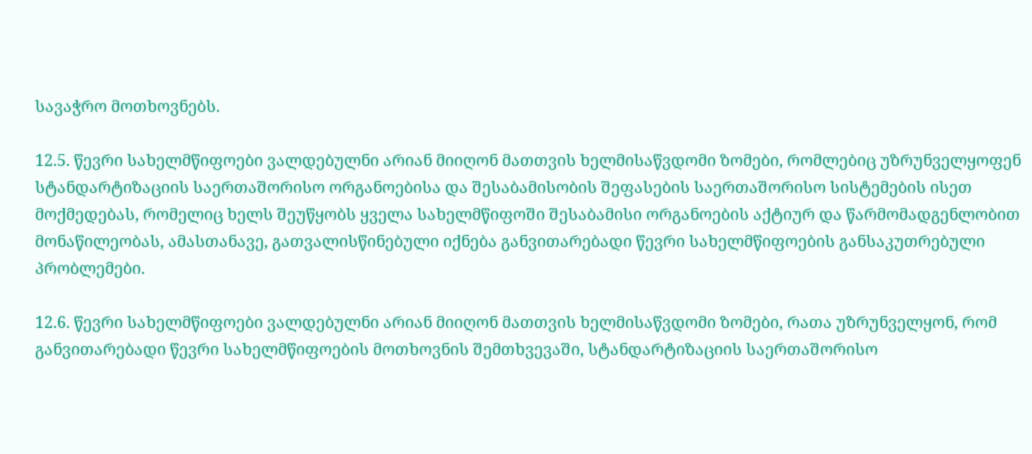სავაჭრო მოთხოვნებს.

12.5. წევრი სახელმწიფოები ვალდებულნი არიან მიიღონ მათთვის ხელმისაწვდომი ზომები, რომლებიც უზრუნველყოფენ სტანდარტიზაციის საერთაშორისო ორგანოებისა და შესაბამისობის შეფასების საერთაშორისო სისტემების ისეთ მოქმედებას, რომელიც ხელს შეუწყობს ყველა სახელმწიფოში შესაბამისი ორგანოების აქტიურ და წარმომადგენლობით მონაწილეობას, ამასთანავე, გათვალისწინებული იქნება განვითარებადი წევრი სახელმწიფოების განსაკუთრებული პრობლემები.

12.6. წევრი სახელმწიფოები ვალდებულნი არიან მიიღონ მათთვის ხელმისაწვდომი ზომები, რათა უზრუნველყონ, რომ განვითარებადი წევრი სახელმწიფოების მოთხოვნის შემთხვევაში, სტანდარტიზაციის საერთაშორისო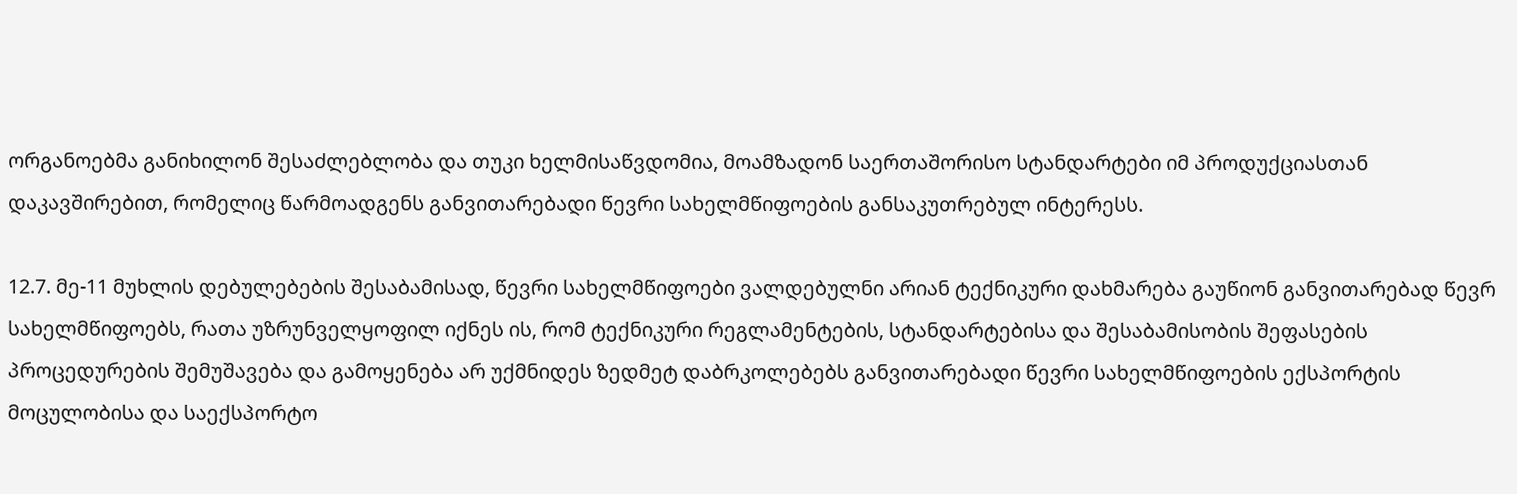ორგანოებმა განიხილონ შესაძლებლობა და თუკი ხელმისაწვდომია, მოამზადონ საერთაშორისო სტანდარტები იმ პროდუქციასთან დაკავშირებით, რომელიც წარმოადგენს განვითარებადი წევრი სახელმწიფოების განსაკუთრებულ ინტერესს.

12.7. მე-11 მუხლის დებულებების შესაბამისად, წევრი სახელმწიფოები ვალდებულნი არიან ტექნიკური დახმარება გაუწიონ განვითარებად წევრ სახელმწიფოებს, რათა უზრუნველყოფილ იქნეს ის, რომ ტექნიკური რეგლამენტების, სტანდარტებისა და შესაბამისობის შეფასების პროცედურების შემუშავება და გამოყენება არ უქმნიდეს ზედმეტ დაბრკოლებებს განვითარებადი წევრი სახელმწიფოების ექსპორტის მოცულობისა და საექსპორტო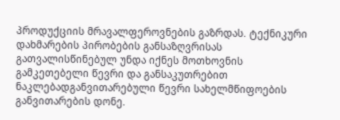პროდუქციის მრავალფეროვნების გაზრდას. ტექნიკური დახმარების პირობების განსაზღვრისას გათვალისწინებულ უნდა იქნეს მოთხოვნის გამკეთებელი წევრი და განსაკუთრებით ნაკლებადგანვითარებული წევრი სახელმწიფოების განვითარების დონე.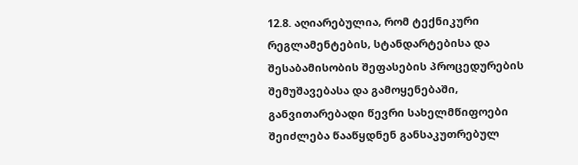12.8. აღიარებულია, რომ ტექნიკური რეგლამენტების, სტანდარტებისა და შესაბამისობის შეფასების პროცედურების შემუშავებასა და გამოყენებაში, განვითარებადი წევრი სახელმწიფოები შეიძლება წააწყდნენ განსაკუთრებულ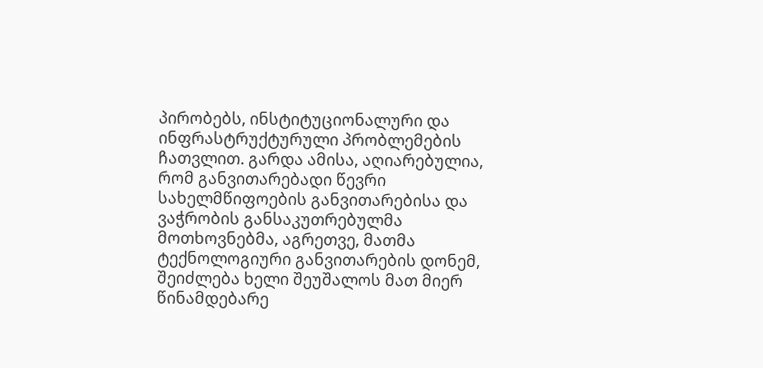პირობებს, ინსტიტუციონალური და ინფრასტრუქტურული პრობლემების ჩათვლით. გარდა ამისა, აღიარებულია, რომ განვითარებადი წევრი სახელმწიფოების განვითარებისა და ვაჭრობის განსაკუთრებულმა მოთხოვნებმა, აგრეთვე, მათმა ტექნოლოგიური განვითარების დონემ, შეიძლება ხელი შეუშალოს მათ მიერ წინამდებარე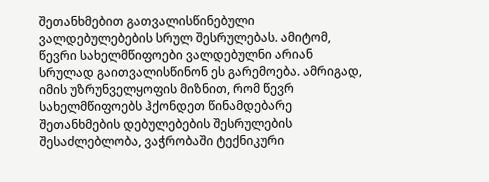შეთანხმებით გათვალისწინებული ვალდებულებების სრულ შესრულებას. ამიტომ, წევრი სახელმწიფოები ვალდებულნი არიან სრულად გაითვალისწინონ ეს გარემოება. ამრიგად, იმის უზრუნველყოფის მიზნით, რომ წევრ სახელმწიფოებს ჰქონდეთ წინამდებარე შეთანხმების დებულებების შესრულების შესაძლებლობა, ვაჭრობაში ტექნიკური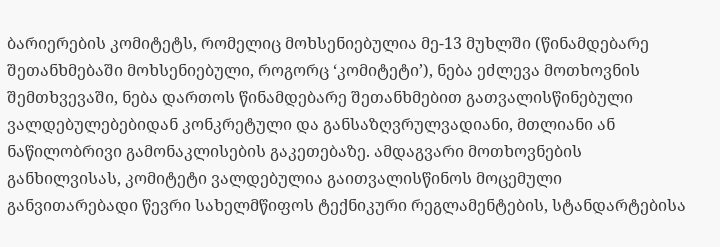ბარიერების კომიტეტს, რომელიც მოხსენიებულია მე-13 მუხლში (წინამდებარე შეთანხმებაში მოხსენიებული, როგორც ‘კომიტეტი’), ნება ეძლევა მოთხოვნის შემთხვევაში, ნება დართოს წინამდებარე შეთანხმებით გათვალისწინებული ვალდებულებებიდან კონკრეტული და განსაზღვრულვადიანი, მთლიანი ან ნაწილობრივი გამონაკლისების გაკეთებაზე. ამდაგვარი მოთხოვნების განხილვისას, კომიტეტი ვალდებულია გაითვალისწინოს მოცემული განვითარებადი წევრი სახელმწიფოს ტექნიკური რეგლამენტების, სტანდარტებისა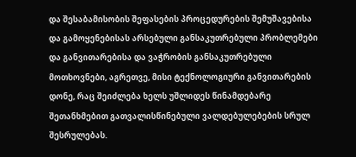და შესაბამისობის შეფასების პროცედურების შემუშავებისა და გამოყენებისას არსებული განსაკუთრებული პრობლემები და განვითარებისა და ვაჭრობის განსაკუთრებული მოთხოვნები, აგრეთვე, მისი ტექნოლოგიური განვითარების დონე, რაც შეიძლება ხელს უშლიდეს წინამდებარე შეთანხმებით გათვალისწინებული ვალდებულებების სრულ შესრულებას.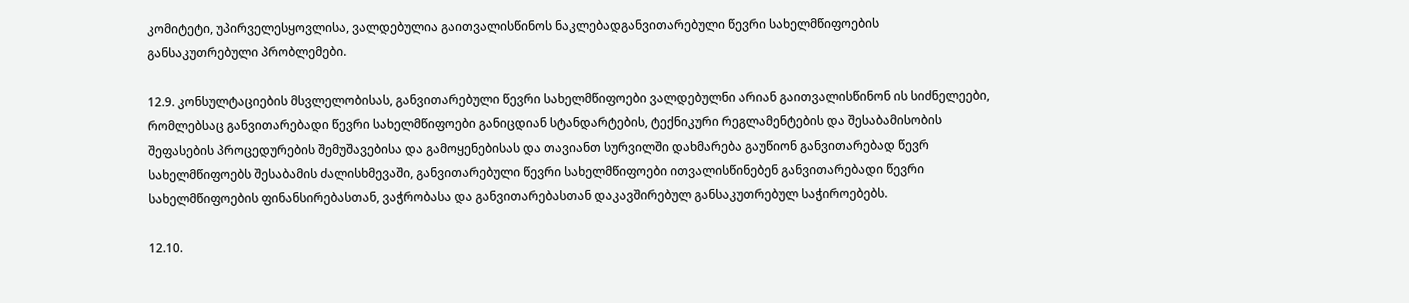კომიტეტი, უპირველესყოვლისა, ვალდებულია გაითვალისწინოს ნაკლებადგანვითარებული წევრი სახელმწიფოების განსაკუთრებული პრობლემები.

12.9. კონსულტაციების მსვლელობისას, განვითარებული წევრი სახელმწიფოები ვალდებულნი არიან გაითვალისწინონ ის სიძნელეები, რომლებსაც განვითარებადი წევრი სახელმწიფოები განიცდიან სტანდარტების, ტექნიკური რეგლამენტების და შესაბამისობის შეფასების პროცედურების შემუშავებისა და გამოყენებისას და თავიანთ სურვილში დახმარება გაუწიონ განვითარებად წევრ სახელმწიფოებს შესაბამის ძალისხმევაში, განვითარებული წევრი სახელმწიფოები ითვალისწინებენ განვითარებადი წევრი სახელმწიფოების ფინანსირებასთან, ვაჭრობასა და განვითარებასთან დაკავშირებულ განსაკუთრებულ საჭიროებებს.

12.10.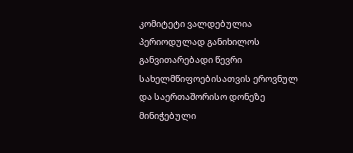კომიტეტი ვალდებულია პერიოდულად განიხილოს განვითარებადი წევრი სახელმწიფოებისათვის ეროვნულ და საერთაშორისო დონეზე მინიჭებული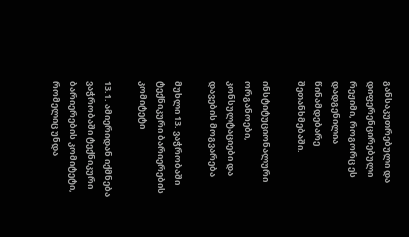განსაკუთრებული და დიფერენცირებული რეჟიმი, როგორც ეს დადგენილია წინამდებარე შეთანხმებაში.

ინსტიტუციონალური ორგანოები, კონსულტაციები და დავების მოგვარება

მუხლი 13. ვაჭრობაში ტექნიკური ბარიერების კომიტეტი

13.1. ამიერიდან იქმნება ვაჭრობაში ტექნიკური ბარიერების კომიტეტი, რომელიც უნდა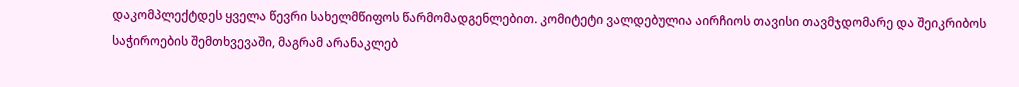დაკომპლექტდეს ყველა წევრი სახელმწიფოს წარმომადგენლებით. კომიტეტი ვალდებულია აირჩიოს თავისი თავმჯდომარე და შეიკრიბოს საჭიროების შემთხვევაში, მაგრამ არანაკლებ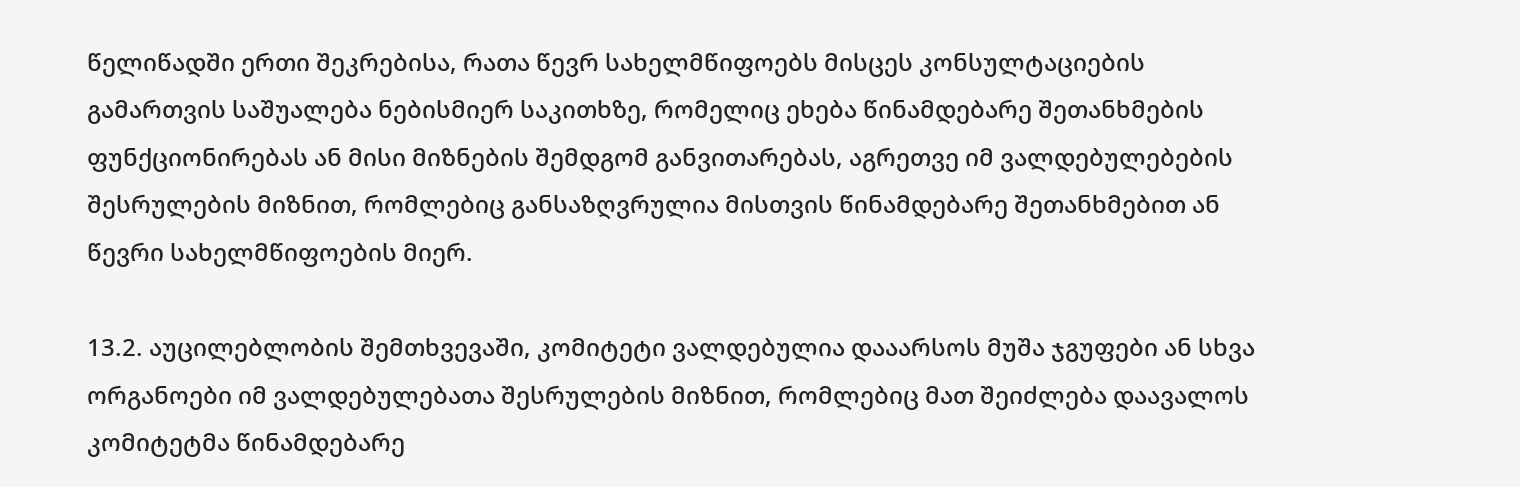წელიწადში ერთი შეკრებისა, რათა წევრ სახელმწიფოებს მისცეს კონსულტაციების გამართვის საშუალება ნებისმიერ საკითხზე, რომელიც ეხება წინამდებარე შეთანხმების ფუნქციონირებას ან მისი მიზნების შემდგომ განვითარებას, აგრეთვე იმ ვალდებულებების შესრულების მიზნით, რომლებიც განსაზღვრულია მისთვის წინამდებარე შეთანხმებით ან წევრი სახელმწიფოების მიერ.

13.2. აუცილებლობის შემთხვევაში, კომიტეტი ვალდებულია დააარსოს მუშა ჯგუფები ან სხვა ორგანოები იმ ვალდებულებათა შესრულების მიზნით, რომლებიც მათ შეიძლება დაავალოს კომიტეტმა წინამდებარე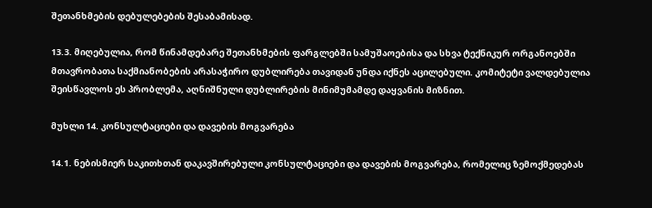შეთანხმების დებულებების შესაბამისად.

13.3. მიღებულია, რომ წინამდებარე შეთანხმების ფარგლებში სამუშაოებისა და სხვა ტექნიკურ ორგანოებში მთავრობათა საქმიანობების არასაჭირო დუბლირება თავიდან უნდა იქნეს აცილებული. კომიტეტი ვალდებულია შეისწავლოს ეს პრობლემა, აღნიშნული დუბლირების მინიმუმამდე დაყვანის მიზნით.

მუხლი 14. კონსულტაციები და დავების მოგვარება

14.1. ნებისმიერ საკითხთან დაკავშირებული კონსულტაციები და დავების მოგვარება, რომელიც ზემოქმედებას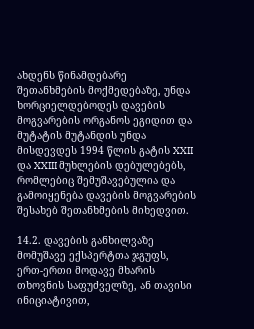ახდენს წინამდებარე შეთანხმების მოქმედებაზე, უნდა ხორციელდებოდეს დავების მოგვარების ორგანოს ეგიდით და მუტატის მუტანდის უნდა მისდევდეს 1994 წლის გატის XXII და XXIII მუხლების დებულებებს, რომლებიც შემუშავებულია და გამოიყენება დავების მოგვარების შესახებ შეთანხმების მიხედვით.

14.2. დავების განხილვაზე მომუშავე ექსპერტთა ჯგუფს, ერთ-ერთი მოდავე მხარის თხოვნის საფუძველზე, ან თავისი ინიციატივით,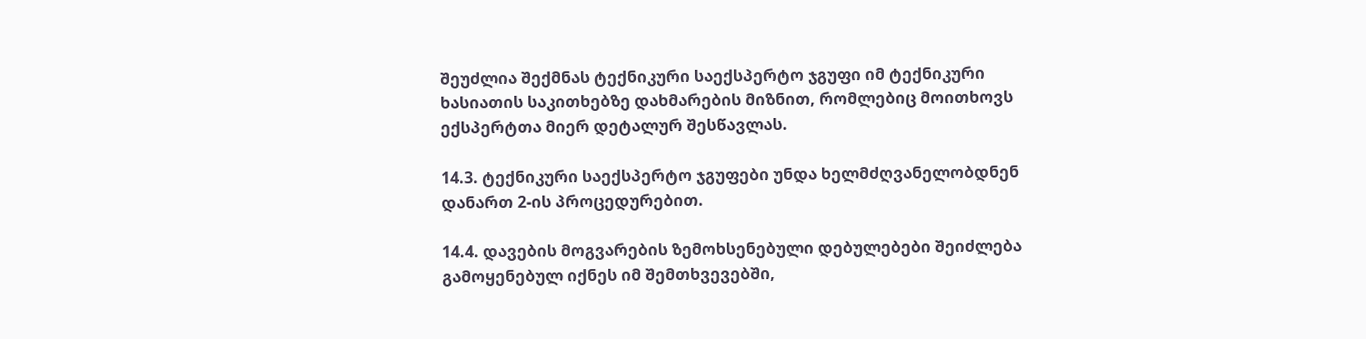შეუძლია შექმნას ტექნიკური საექსპერტო ჯგუფი იმ ტექნიკური ხასიათის საკითხებზე დახმარების მიზნით, რომლებიც მოითხოვს ექსპერტთა მიერ დეტალურ შესწავლას.

14.3. ტექნიკური საექსპერტო ჯგუფები უნდა ხელმძღვანელობდნენ დანართ 2-ის პროცედურებით.

14.4. დავების მოგვარების ზემოხსენებული დებულებები შეიძლება გამოყენებულ იქნეს იმ შემთხვევებში,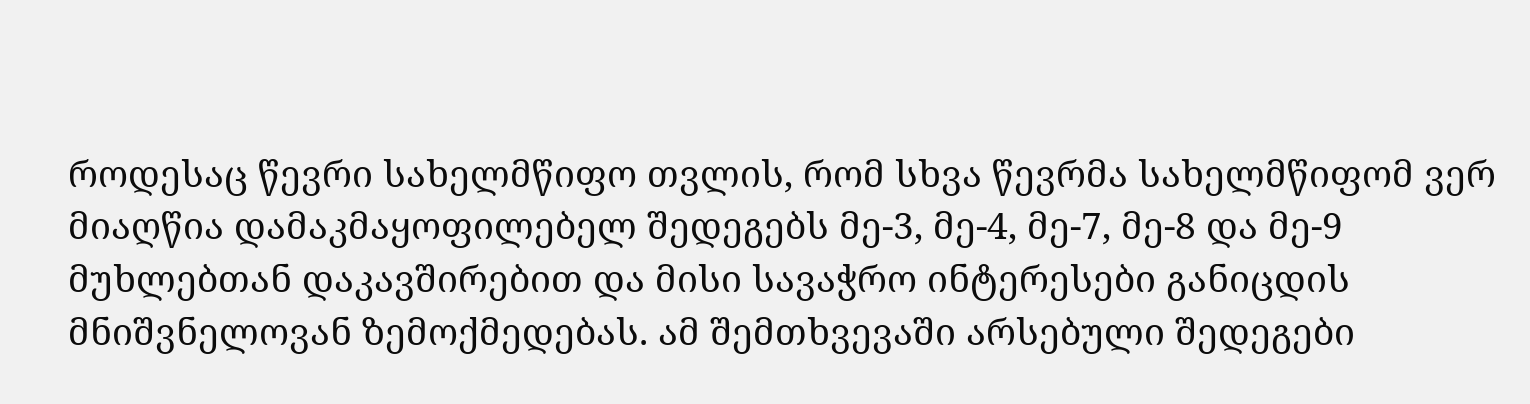როდესაც წევრი სახელმწიფო თვლის, რომ სხვა წევრმა სახელმწიფომ ვერ მიაღწია დამაკმაყოფილებელ შედეგებს მე-3, მე-4, მე-7, მე-8 და მე-9 მუხლებთან დაკავშირებით და მისი სავაჭრო ინტერესები განიცდის მნიშვნელოვან ზემოქმედებას. ამ შემთხვევაში არსებული შედეგები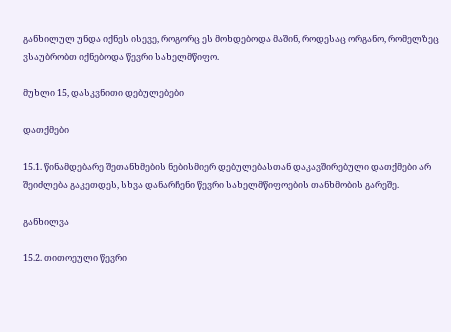განხილულ უნდა იქნეს ისევე, როგორც ეს მოხდებოდა მაშინ, როდესაც ორგანო, რომელზეც ვსაუბრობთ იქნებოდა წევრი სახელმწიფო.

მუხლი 15, დასკვნითი დებულებები

დათქმები

15.1. წინამდებარე შეთანხმების ნებისმიერ დებულებასთან დაკავშირებული დათქმები არ შეიძლება გაკეთდეს, სხვა დანარჩენი წევრი სახელმწიფოების თანხმობის გარეშე.

განხილვა

15.2. თითოეული წევრი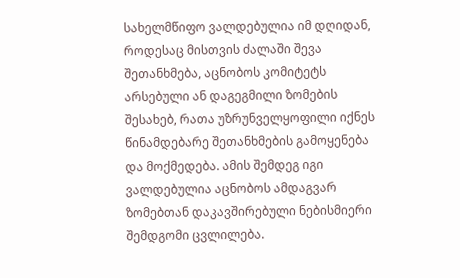სახელმწიფო ვალდებულია იმ დღიდან, როდესაც მისთვის ძალაში შევა შეთანხმება, აცნობოს კომიტეტს არსებული ან დაგეგმილი ზომების შესახებ, რათა უზრუნველყოფილი იქნეს წინამდებარე შეთანხმების გამოყენება და მოქმედება. ამის შემდეგ იგი ვალდებულია აცნობოს ამდაგვარ ზომებთან დაკავშირებული ნებისმიერი შემდგომი ცვლილება.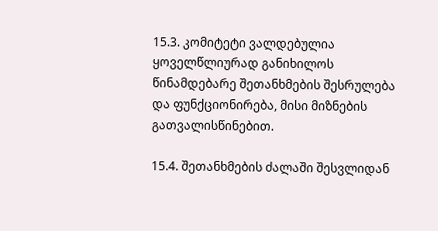15.3. კომიტეტი ვალდებულია ყოველწლიურად განიხილოს წინამდებარე შეთანხმების შესრულება და ფუნქციონირება, მისი მიზნების გათვალისწინებით.

15.4. შეთანხმების ძალაში შესვლიდან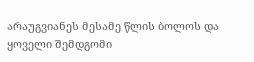არაუგვიანეს მესამე წლის ბოლოს და ყოველი შემდგომი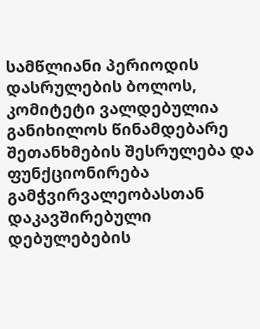სამწლიანი პერიოდის დასრულების ბოლოს, კომიტეტი ვალდებულია განიხილოს წინამდებარე შეთანხმების შესრულება და ფუნქციონირება გამჭვირვალეობასთან დაკავშირებული დებულებების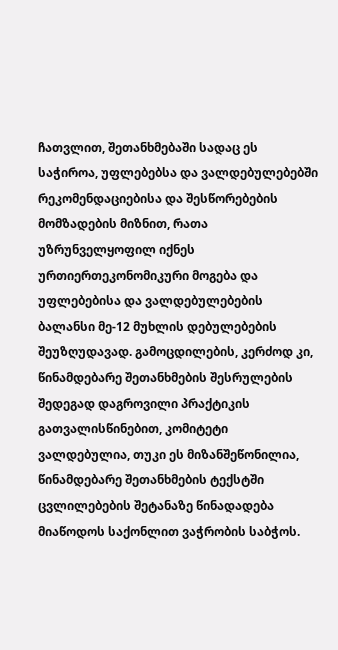ჩათვლით, შეთანხმებაში სადაც ეს საჭიროა, უფლებებსა და ვალდებულებებში რეკომენდაციებისა და შესწორებების მომზადების მიზნით, რათა უზრუნველყოფილ იქნეს ურთიერთეკონომიკური მოგება და უფლებებისა და ვალდებულებების ბალანსი მე-12 მუხლის დებულებების შეუზღუდავად. გამოცდილების, კერძოდ კი, წინამდებარე შეთანხმების შესრულების შედეგად დაგროვილი პრაქტიკის გათვალისწინებით, კომიტეტი ვალდებულია, თუკი ეს მიზანშეწონილია, წინამდებარე შეთანხმების ტექსტში ცვლილებების შეტანაზე წინადადება მიაწოდოს საქონლით ვაჭრობის საბჭოს.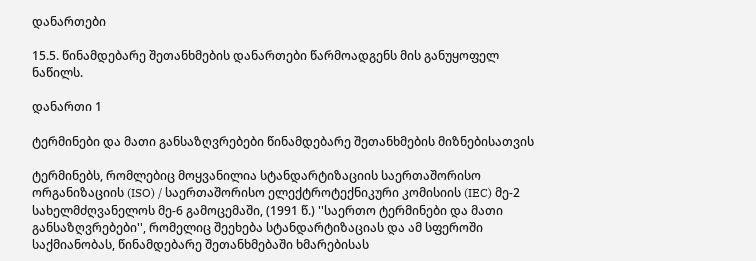დანართები

15.5. წინამდებარე შეთანხმების დანართები წარმოადგენს მის განუყოფელ ნაწილს.

დანართი 1

ტერმინები და მათი განსაზღვრებები წინამდებარე შეთანხმების მიზნებისათვის

ტერმინებს, რომლებიც მოყვანილია სტანდარტიზაციის საერთაშორისო ორგანიზაციის (ISO) / საერთაშორისო ელექტროტექნიკური კომისიის (IEC) მე-2 სახელმძღვანელოს მე-6 გამოცემაში, (1991 წ.) ''საერთო ტერმინები და მათი განსაზღვრებები'', რომელიც შეეხება სტანდარტიზაციას და ამ სფეროში საქმიანობას, წინამდებარე შეთანხმებაში ხმარებისას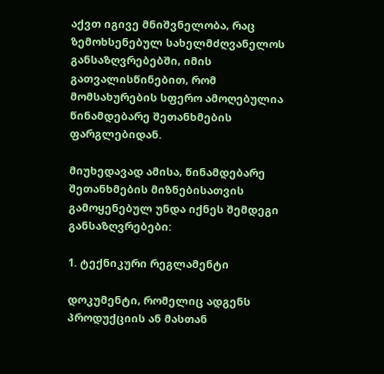აქვთ იგივე მნიშვნელობა, რაც ზემოხსენებულ სახელმძღვანელოს განსაზღვრებებში, იმის გათვალისწინებით, რომ მომსახურების სფერო ამოღებულია წინამდებარე შეთანხმების ფარგლებიდან.

მიუხედავად ამისა, წინამდებარე შეთანხმების მიზნებისათვის გამოყენებულ უნდა იქნეს შემდეგი განსაზღვრებები:

1. ტექნიკური რეგლამენტი

დოკუმენტი, რომელიც ადგენს პროდუქციის ან მასთან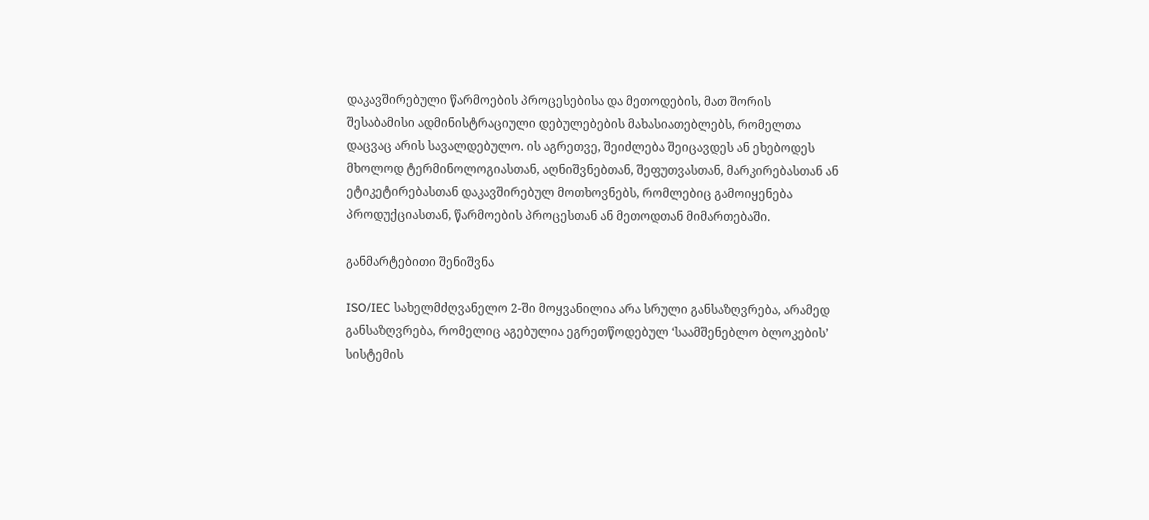დაკავშირებული წარმოების პროცესებისა და მეთოდების, მათ შორის შესაბამისი ადმინისტრაციული დებულებების მახასიათებლებს, რომელთა დაცვაც არის სავალდებულო. ის აგრეთვე, შეიძლება შეიცავდეს ან ეხებოდეს მხოლოდ ტერმინოლოგიასთან, აღნიშვნებთან, შეფუთვასთან, მარკირებასთან ან ეტიკეტირებასთან დაკავშირებულ მოთხოვნებს, რომლებიც გამოიყენება პროდუქციასთან, წარმოების პროცესთან ან მეთოდთან მიმართებაში.

განმარტებითი შენიშვნა

ISO/IEC სახელმძღვანელო 2-ში მოყვანილია არა სრული განსაზღვრება, არამედ განსაზღვრება, რომელიც აგებულია ეგრეთწოდებულ ‘საამშენებლო ბლოკების’ სისტემის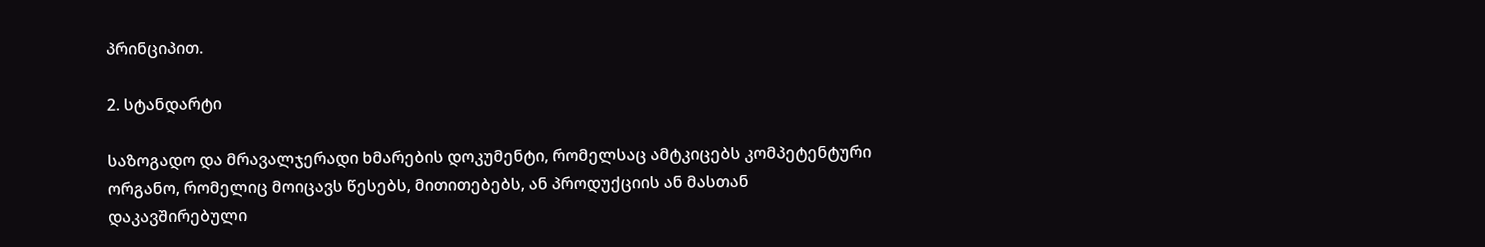პრინციპით.

2. სტანდარტი

საზოგადო და მრავალჯერადი ხმარების დოკუმენტი, რომელსაც ამტკიცებს კომპეტენტური ორგანო, რომელიც მოიცავს წესებს, მითითებებს, ან პროდუქციის ან მასთან დაკავშირებული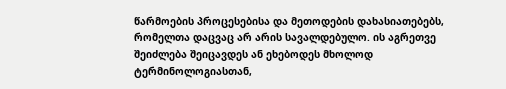წარმოების პროცესებისა და მეთოდების დახასიათებებს, რომელთა დაცვაც არ არის სავალდებულო. ის აგრეთვე შეიძლება შეიცავდეს ან ეხებოდეს მხოლოდ ტერმინოლოგიასთან,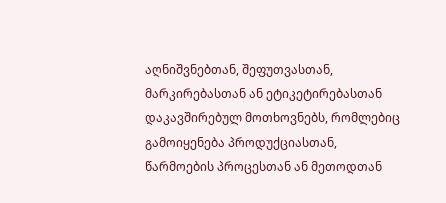აღნიშვნებთან, შეფუთვასთან, მარკირებასთან ან ეტიკეტირებასთან დაკავშირებულ მოთხოვნებს, რომლებიც გამოიყენება პროდუქციასთან, წარმოების პროცესთან ან მეთოდთან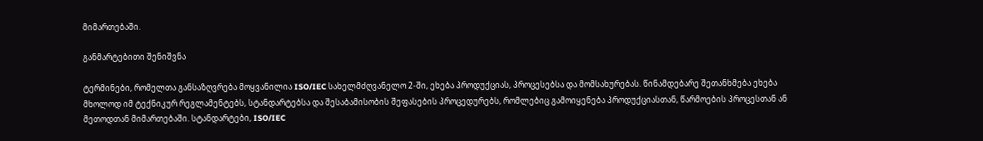მიმართებაში.

განმარტებითი შენიშვნა

ტერმინები, რომელთა განსაზღვრება მოყვანილია ISO/IEC სახელმძღვანელო 2-ში, ეხება პროდუქციას, პროცესებსა და მომსახურებას. წინამდებარე შეთანხმება ეხება მხოლოდ იმ ტექნიკურ რეგლამენტებს, სტანდარტებსა და შესაბამისობის შეფასების პროცედურებს, რომლებიც გამოიყენება პროდუქციასთან, წარმოების პროცესთან ან მეთოდთან მიმართებაში. სტანდარტები, ISO/IEC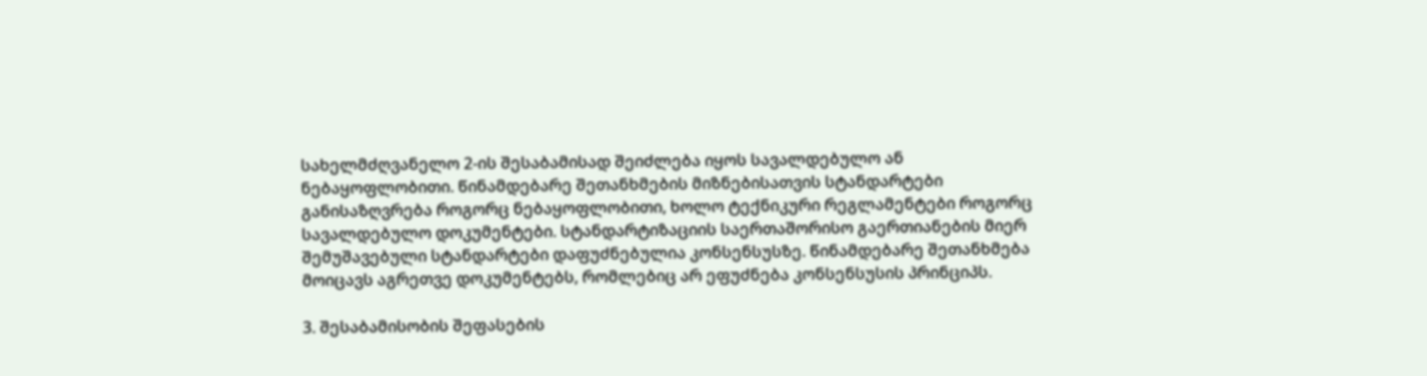სახელმძღვანელო 2-ის შესაბამისად შეიძლება იყოს სავალდებულო ან ნებაყოფლობითი. წინამდებარე შეთანხმების მიზნებისათვის სტანდარტები განისაზღვრება როგორც ნებაყოფლობითი, ხოლო ტექნიკური რეგლამენტები როგორც სავალდებულო დოკუმენტები. სტანდარტიზაციის საერთაშორისო გაერთიანების მიერ შემუშავებული სტანდარტები დაფუძნებულია კონსენსუსზე. წინამდებარე შეთანხმება მოიცავს აგრეთვე დოკუმენტებს, რომლებიც არ ეფუძნება კონსენსუსის პრინციპს.

3. შესაბამისობის შეფასების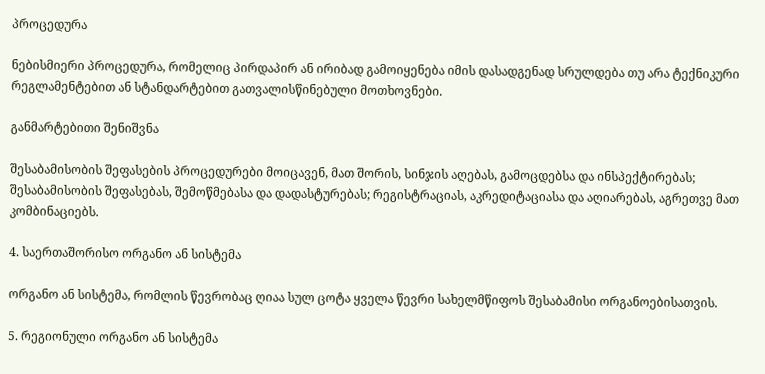პროცედურა

ნებისმიერი პროცედურა, რომელიც პირდაპირ ან ირიბად გამოიყენება იმის დასადგენად სრულდება თუ არა ტექნიკური რეგლამენტებით ან სტანდარტებით გათვალისწინებული მოთხოვნები.

განმარტებითი შენიშვნა

შესაბამისობის შეფასების პროცედურები მოიცავენ, მათ შორის, სინჯის აღებას, გამოცდებსა და ინსპექტირებას; შესაბამისობის შეფასებას, შემოწმებასა და დადასტურებას; რეგისტრაციას, აკრედიტაციასა და აღიარებას, აგრეთვე მათ კომბინაციებს.

4. საერთაშორისო ორგანო ან სისტემა

ორგანო ან სისტემა, რომლის წევრობაც ღიაა სულ ცოტა ყველა წევრი სახელმწიფოს შესაბამისი ორგანოებისათვის.

5. რეგიონული ორგანო ან სისტემა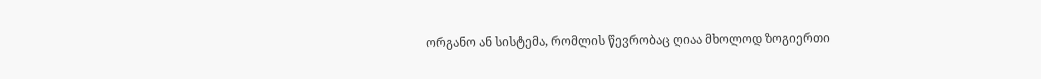ორგანო ან სისტემა, რომლის წევრობაც ღიაა მხოლოდ ზოგიერთი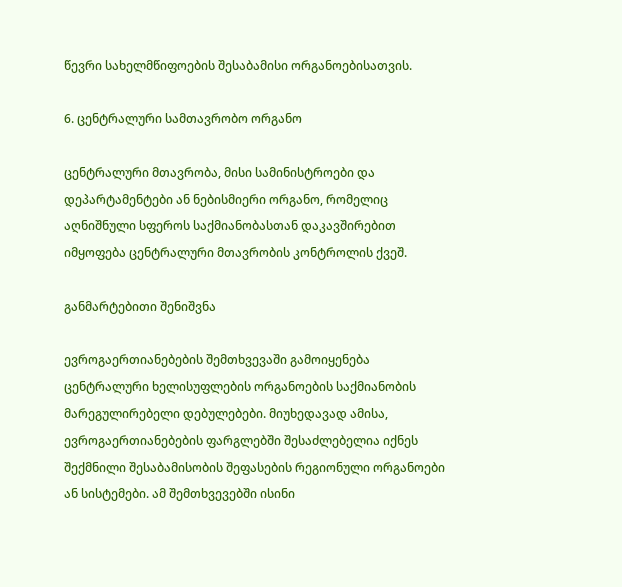წევრი სახელმწიფოების შესაბამისი ორგანოებისათვის.

6. ცენტრალური სამთავრობო ორგანო

ცენტრალური მთავრობა, მისი სამინისტროები და დეპარტამენტები ან ნებისმიერი ორგანო, რომელიც აღნიშნული სფეროს საქმიანობასთან დაკავშირებით იმყოფება ცენტრალური მთავრობის კონტროლის ქვეშ.

განმარტებითი შენიშვნა

ევროგაერთიანებების შემთხვევაში გამოიყენება ცენტრალური ხელისუფლების ორგანოების საქმიანობის მარეგულირებელი დებულებები. მიუხედავად ამისა, ევროგაერთიანებების ფარგლებში შესაძლებელია იქნეს შექმნილი შესაბამისობის შეფასების რეგიონული ორგანოები ან სისტემები. ამ შემთხვევებში ისინი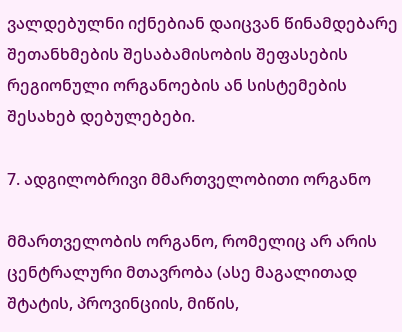ვალდებულნი იქნებიან დაიცვან წინამდებარე შეთანხმების შესაბამისობის შეფასების რეგიონული ორგანოების ან სისტემების შესახებ დებულებები.

7. ადგილობრივი მმართველობითი ორგანო

მმართველობის ორგანო, რომელიც არ არის ცენტრალური მთავრობა (ასე მაგალითად შტატის, პროვინციის, მიწის,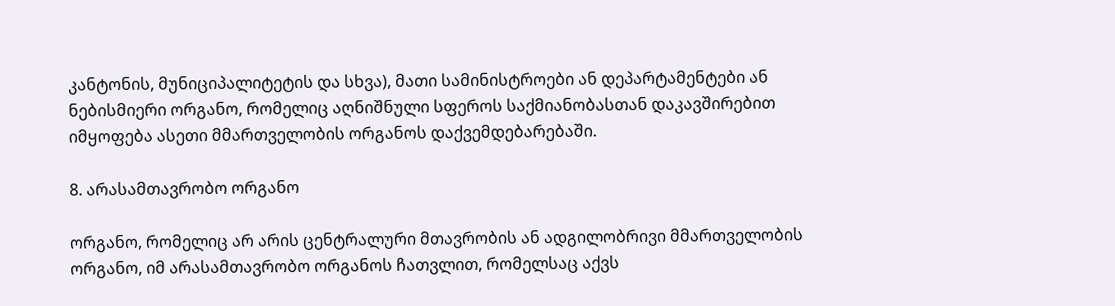კანტონის, მუნიციპალიტეტის და სხვა), მათი სამინისტროები ან დეპარტამენტები ან ნებისმიერი ორგანო, რომელიც აღნიშნული სფეროს საქმიანობასთან დაკავშირებით იმყოფება ასეთი მმართველობის ორგანოს დაქვემდებარებაში.

8. არასამთავრობო ორგანო

ორგანო, რომელიც არ არის ცენტრალური მთავრობის ან ადგილობრივი მმართველობის ორგანო, იმ არასამთავრობო ორგანოს ჩათვლით, რომელსაც აქვს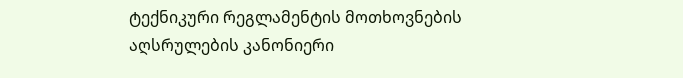ტექნიკური რეგლამენტის მოთხოვნების აღსრულების კანონიერი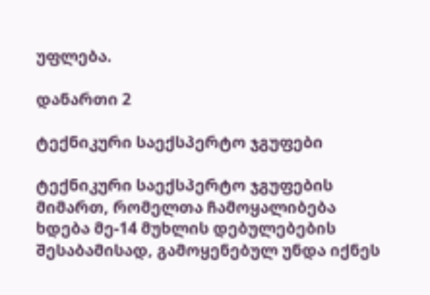უფლება.

დანართი 2

ტექნიკური საექსპერტო ჯგუფები

ტექნიკური საექსპერტო ჯგუფების მიმართ, რომელთა ჩამოყალიბება ხდება მე-14 მუხლის დებულებების შესაბამისად, გამოყენებულ უნდა იქნეს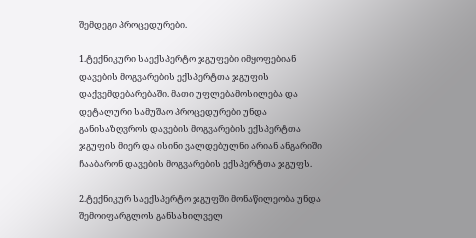შემდეგი პროცედურები.

1.ტექნიკური საექსპერტო ჯგუფები იმყოფებიან დავების მოგვარების ექსპერტთა ჯგუფის დაქვემდებარებაში. მათი უფლებამოსილება და დეტალური სამუშაო პროცედურები უნდა განისაზღვროს დავების მოგვარების ექსპერტთა ჯგუფის მიერ და ისინი ვალდებულნი არიან ანგარიში ჩააბარონ დავების მოგვარების ექსპერტთა ჯგუფს.

2.ტექნიკურ საექსპერტო ჯგუფში მონაწილეობა უნდა შემოიფარგლოს განსახილველ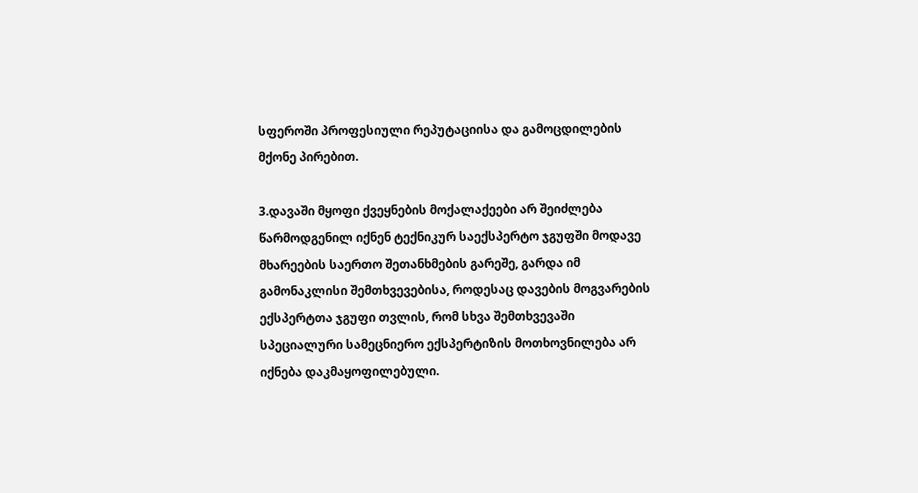სფეროში პროფესიული რეპუტაციისა და გამოცდილების მქონე პირებით.

3.დავაში მყოფი ქვეყნების მოქალაქეები არ შეიძლება წარმოდგენილ იქნენ ტექნიკურ საექსპერტო ჯგუფში მოდავე მხარეების საერთო შეთანხმების გარეშე, გარდა იმ გამონაკლისი შემთხვევებისა, როდესაც დავების მოგვარების ექსპერტთა ჯგუფი თვლის, რომ სხვა შემთხვევაში სპეციალური სამეცნიერო ექსპერტიზის მოთხოვნილება არ იქნება დაკმაყოფილებული.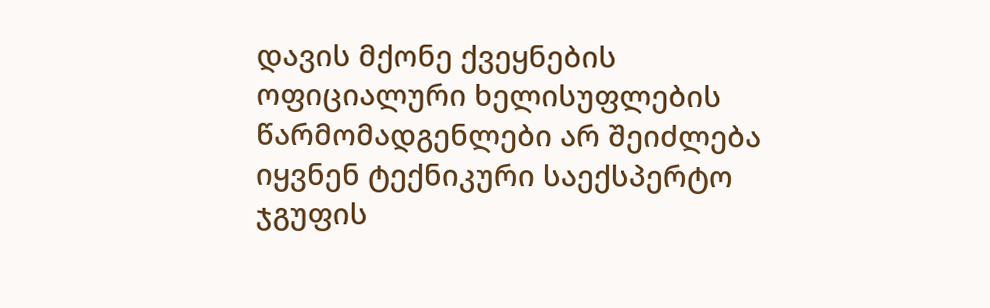დავის მქონე ქვეყნების ოფიციალური ხელისუფლების წარმომადგენლები არ შეიძლება იყვნენ ტექნიკური საექსპერტო ჯგუფის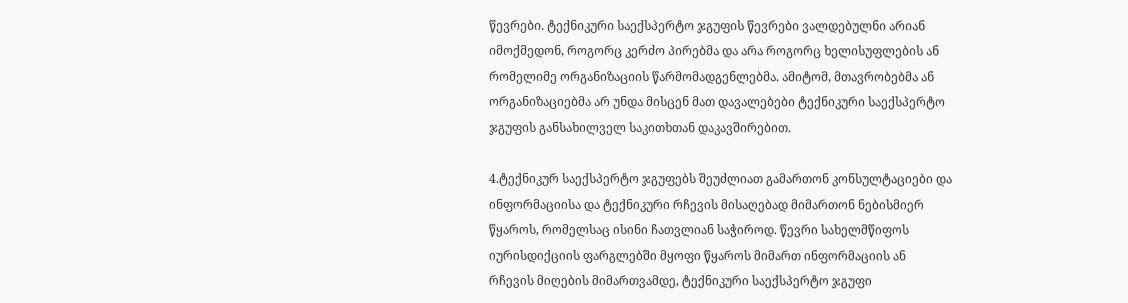წევრები. ტექნიკური საექსპერტო ჯგუფის წევრები ვალდებულნი არიან იმოქმედონ, როგორც კერძო პირებმა და არა როგორც ხელისუფლების ან რომელიმე ორგანიზაციის წარმომადგენლებმა. ამიტომ, მთავრობებმა ან ორგანიზაციებმა არ უნდა მისცენ მათ დავალებები ტექნიკური საექსპერტო ჯგუფის განსახილველ საკითხთან დაკავშირებით.

4.ტექნიკურ საექსპერტო ჯგუფებს შეუძლიათ გამართონ კონსულტაციები და ინფორმაციისა და ტექნიკური რჩევის მისაღებად მიმართონ ნებისმიერ წყაროს, რომელსაც ისინი ჩათვლიან საჭიროდ. წევრი სახელმწიფოს იურისდიქციის ფარგლებში მყოფი წყაროს მიმართ ინფორმაციის ან რჩევის მიღების მიმართვამდე, ტექნიკური საექსპერტო ჯგუფი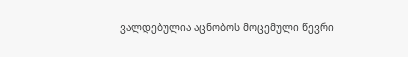ვალდებულია აცნობოს მოცემული წევრი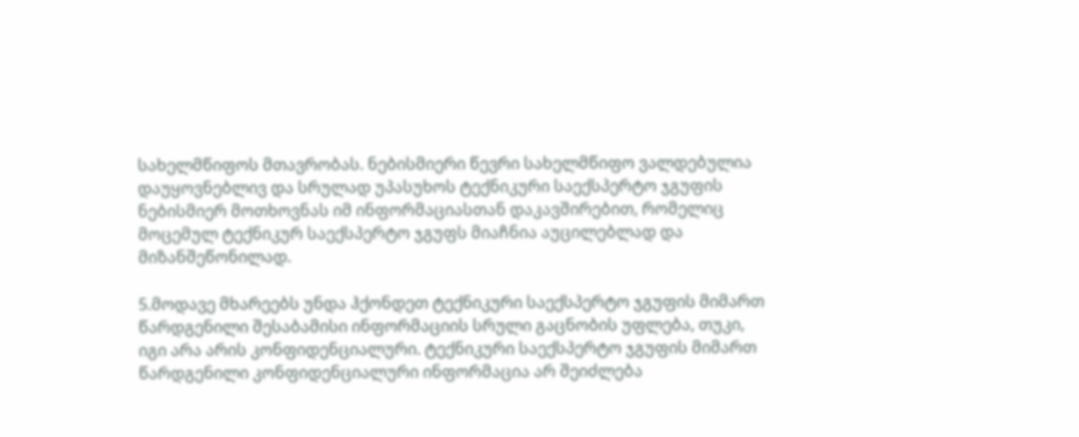სახელმწიფოს მთავრობას. ნებისმიერი წევრი სახელმწიფო ვალდებულია დაუყოვნებლივ და სრულად უპასუხოს ტექნიკური საექსპერტო ჯგუფის ნებისმიერ მოთხოვნას იმ ინფორმაციასთან დაკავშირებით, რომელიც მოცემულ ტექნიკურ საექსპერტო ჯგუფს მიაჩნია აუცილებლად და მიზანშეწონილად.

5.მოდავე მხარეებს უნდა ჰქონდეთ ტექნიკური საექსპერტო ჯგუფის მიმართ წარდგენილი შესაბამისი ინფორმაციის სრული გაცნობის უფლება, თუკი, იგი არა არის კონფიდენციალური. ტექნიკური საექსპერტო ჯგუფის მიმართ წარდგენილი კონფიდენციალური ინფორმაცია არ შეიძლება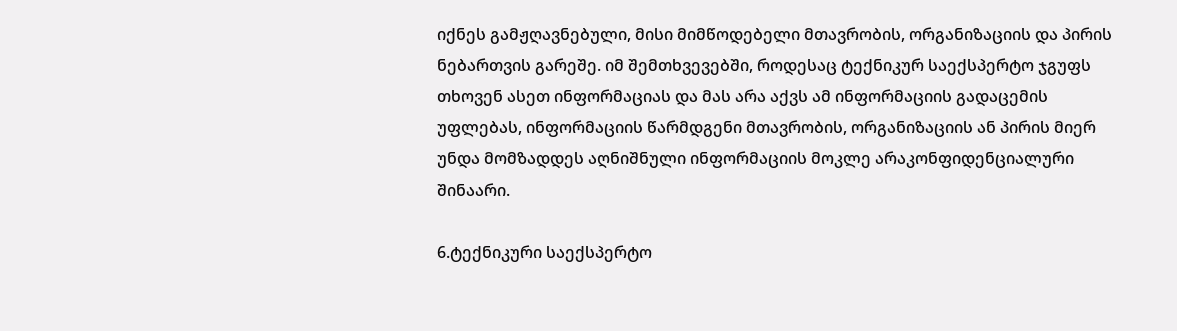იქნეს გამჟღავნებული, მისი მიმწოდებელი მთავრობის, ორგანიზაციის და პირის ნებართვის გარეშე. იმ შემთხვევებში, როდესაც ტექნიკურ საექსპერტო ჯგუფს თხოვენ ასეთ ინფორმაციას და მას არა აქვს ამ ინფორმაციის გადაცემის უფლებას, ინფორმაციის წარმდგენი მთავრობის, ორგანიზაციის ან პირის მიერ უნდა მომზადდეს აღნიშნული ინფორმაციის მოკლე არაკონფიდენციალური შინაარი.

6.ტექნიკური საექსპერტო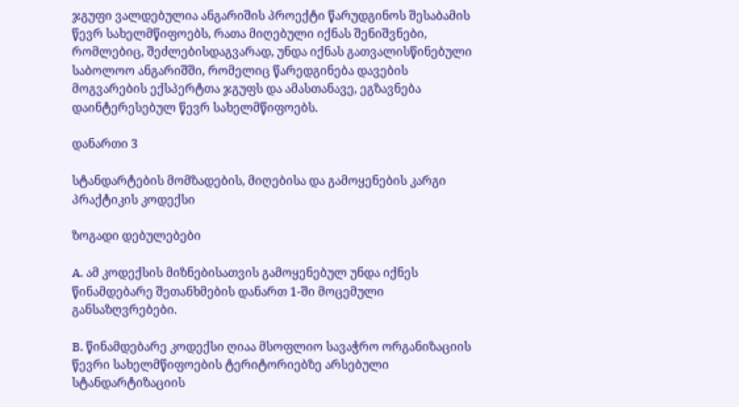ჯგუფი ვალდებულია ანგარიშის პროექტი წარუდგინოს შესაბამის წევრ სახელმწიფოებს, რათა მიღებული იქნას შენიშვნები, რომლებიც, შეძლებისდაგვარად, უნდა იქნას გათვალისწინებული საბოლოო ანგარიშში, რომელიც წარედგინება დავების მოგვარების ექსპერტთა ჯგუფს და ამასთანავე, ეგზავნება დაინტერესებულ წევრ სახელმწიფოებს.

დანართი 3

სტანდარტების მომზადების, მიღებისა და გამოყენების კარგი პრაქტიკის კოდექსი

ზოგადი დებულებები

A. ამ კოდექსის მიზნებისათვის გამოყენებულ უნდა იქნეს წინამდებარე შეთანხმების დანართ 1-ში მოცემული განსაზღვრებები.

B. წინამდებარე კოდექსი ღიაა მსოფლიო სავაჭრო ორგანიზაციის წევრი სახელმწიფოების ტერიტორიებზე არსებული სტანდარტიზაციის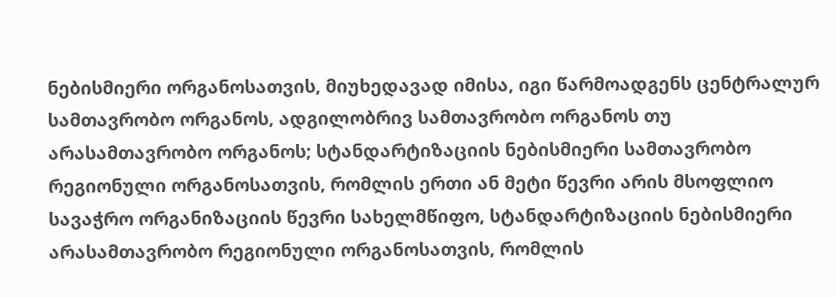ნებისმიერი ორგანოსათვის, მიუხედავად იმისა, იგი წარმოადგენს ცენტრალურ სამთავრობო ორგანოს, ადგილობრივ სამთავრობო ორგანოს თუ არასამთავრობო ორგანოს; სტანდარტიზაციის ნებისმიერი სამთავრობო რეგიონული ორგანოსათვის, რომლის ერთი ან მეტი წევრი არის მსოფლიო სავაჭრო ორგანიზაციის წევრი სახელმწიფო, სტანდარტიზაციის ნებისმიერი არასამთავრობო რეგიონული ორგანოსათვის, რომლის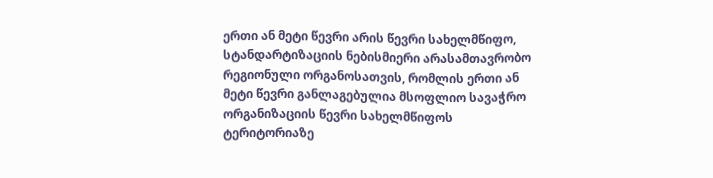ერთი ან მეტი წევრი არის წევრი სახელმწიფო, სტანდარტიზაციის ნებისმიერი არასამთავრობო რეგიონული ორგანოსათვის, რომლის ერთი ან მეტი წევრი განლაგებულია მსოფლიო სავაჭრო ორგანიზაციის წევრი სახელმწიფოს ტერიტორიაზე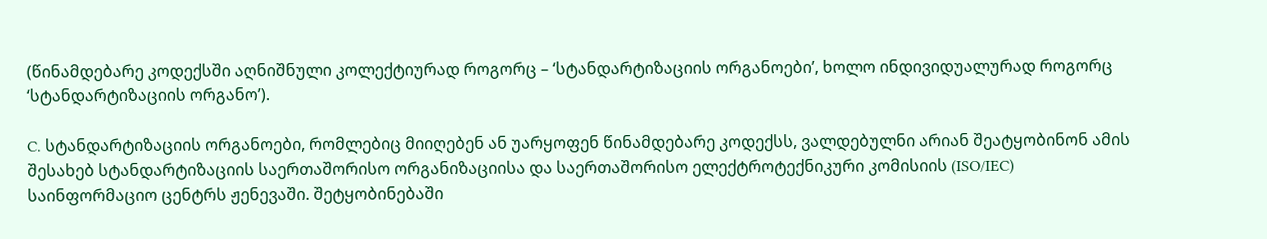(წინამდებარე კოდექსში აღნიშნული კოლექტიურად როგორც – ‘სტანდარტიზაციის ორგანოები’, ხოლო ინდივიდუალურად როგორც ‘სტანდარტიზაციის ორგანო’).

C. სტანდარტიზაციის ორგანოები, რომლებიც მიიღებენ ან უარყოფენ წინამდებარე კოდექსს, ვალდებულნი არიან შეატყობინონ ამის შესახებ სტანდარტიზაციის საერთაშორისო ორგანიზაციისა და საერთაშორისო ელექტროტექნიკური კომისიის (ISO/IEC) საინფორმაციო ცენტრს ჟენევაში. შეტყობინებაში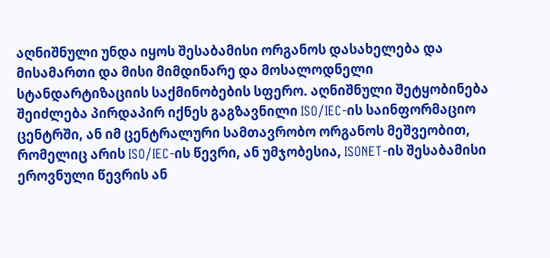აღნიშნული უნდა იყოს შესაბამისი ორგანოს დასახელება და მისამართი და მისი მიმდინარე და მოსალოდნელი სტანდარტიზაციის საქმინობების სფერო. აღნიშნული შეტყობინება შეიძლება პირდაპირ იქნეს გაგზავნილი ISO/IEC-ის საინფორმაციო ცენტრში, ან იმ ცენტრალური სამთავრობო ორგანოს მეშვეობით, რომელიც არის ISO/IEC-ის წევრი, ან უმჯობესია, ISONET-ის შესაბამისი ეროვნული წევრის ან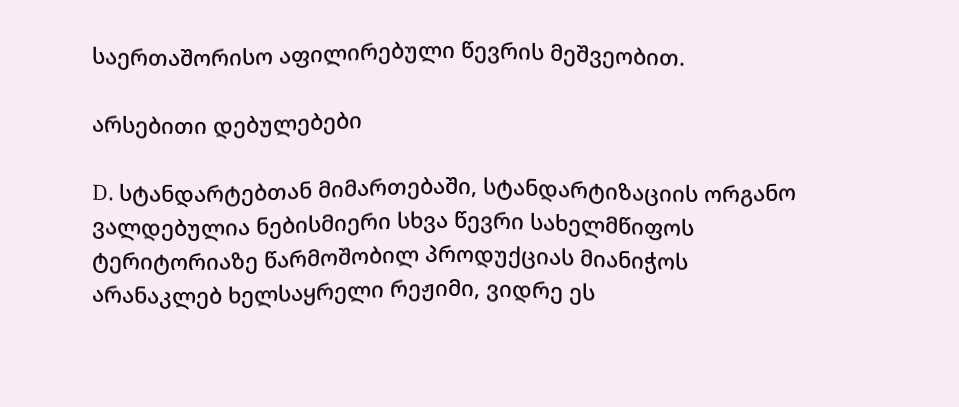საერთაშორისო აფილირებული წევრის მეშვეობით.

არსებითი დებულებები

D. სტანდარტებთან მიმართებაში, სტანდარტიზაციის ორგანო ვალდებულია ნებისმიერი სხვა წევრი სახელმწიფოს ტერიტორიაზე წარმოშობილ პროდუქციას მიანიჭოს არანაკლებ ხელსაყრელი რეჟიმი, ვიდრე ეს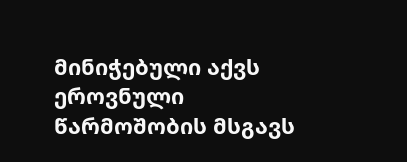მინიჭებული აქვს ეროვნული წარმოშობის მსგავს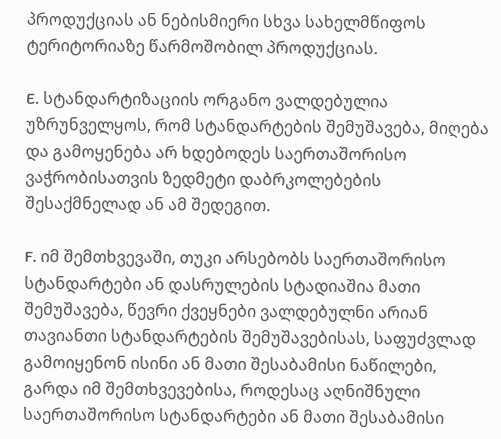პროდუქციას ან ნებისმიერი სხვა სახელმწიფოს ტერიტორიაზე წარმოშობილ პროდუქციას.

E. სტანდარტიზაციის ორგანო ვალდებულია უზრუნველყოს, რომ სტანდარტების შემუშავება, მიღება და გამოყენება არ ხდებოდეს საერთაშორისო ვაჭრობისათვის ზედმეტი დაბრკოლებების შესაქმნელად ან ამ შედეგით.

F. იმ შემთხვევაში, თუკი არსებობს საერთაშორისო სტანდარტები ან დასრულების სტადიაშია მათი შემუშავება, წევრი ქვეყნები ვალდებულნი არიან თავიანთი სტანდარტების შემუშავებისას, საფუძვლად გამოიყენონ ისინი ან მათი შესაბამისი ნაწილები, გარდა იმ შემთხვევებისა, როდესაც აღნიშნული საერთაშორისო სტანდარტები ან მათი შესაბამისი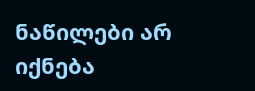ნაწილები არ იქნება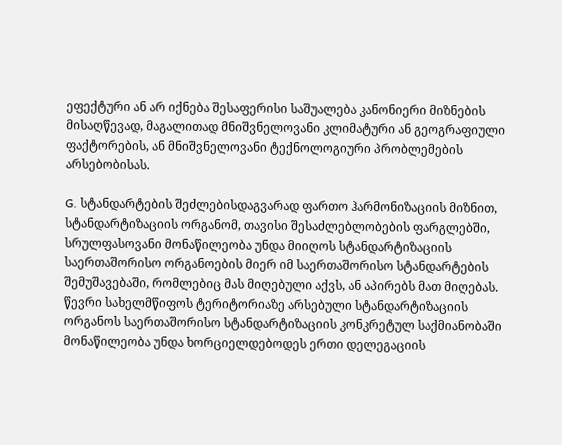ეფექტური ან არ იქნება შესაფერისი საშუალება კანონიერი მიზნების მისაღწევად, მაგალითად მნიშვნელოვანი კლიმატური ან გეოგრაფიული ფაქტორების, ან მნიშვნელოვანი ტექნოლოგიური პრობლემების არსებობისას.

G. სტანდარტების შეძლებისდაგვარად ფართო ჰარმონიზაციის მიზნით, სტანდარტიზაციის ორგანომ, თავისი შესაძლებლობების ფარგლებში, სრულფასოვანი მონაწილეობა უნდა მიიღოს სტანდარტიზაციის საერთაშორისო ორგანოების მიერ იმ საერთაშორისო სტანდარტების შემუშავებაში, რომლებიც მას მიღებული აქვს, ან აპირებს მათ მიღებას. წევრი სახელმწიფოს ტერიტორიაზე არსებული სტანდარტიზაციის ორგანოს საერთაშორისო სტანდარტიზაციის კონკრეტულ საქმიანობაში მონაწილეობა უნდა ხორციელდებოდეს ერთი დელეგაციის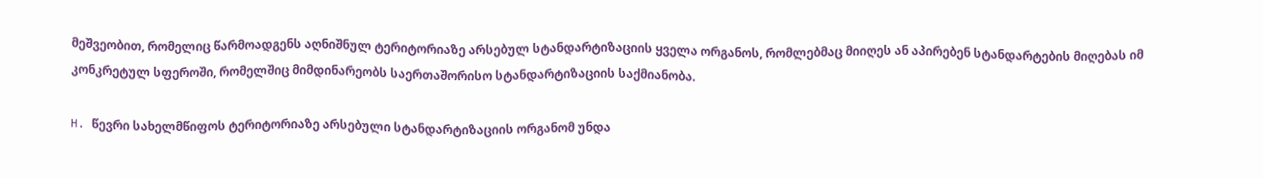მეშვეობით, რომელიც წარმოადგენს აღნიშნულ ტერიტორიაზე არსებულ სტანდარტიზაციის ყველა ორგანოს, რომლებმაც მიიღეს ან აპირებენ სტანდარტების მიღებას იმ კონკრეტულ სფეროში, რომელშიც მიმდინარეობს საერთაშორისო სტანდარტიზაციის საქმიანობა.

H. წევრი სახელმწიფოს ტერიტორიაზე არსებული სტანდარტიზაციის ორგანომ უნდა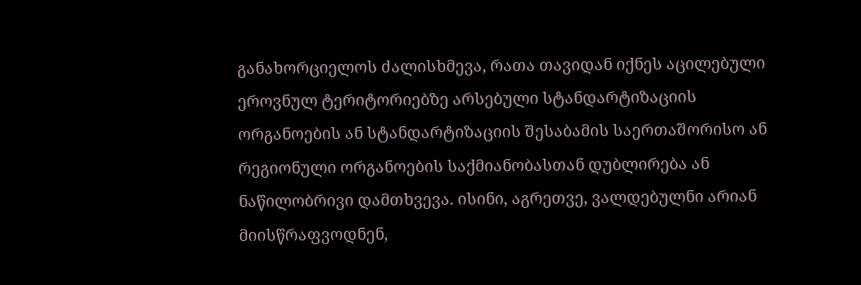განახორციელოს ძალისხმევა, რათა თავიდან იქნეს აცილებული ეროვნულ ტერიტორიებზე არსებული სტანდარტიზაციის ორგანოების ან სტანდარტიზაციის შესაბამის საერთაშორისო ან რეგიონული ორგანოების საქმიანობასთან დუბლირება ან ნაწილობრივი დამთხვევა. ისინი, აგრეთვე, ვალდებულნი არიან მიისწრაფვოდნენ,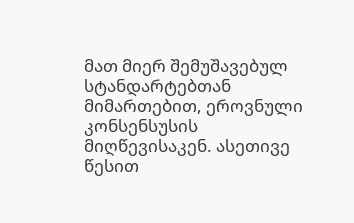მათ მიერ შემუშავებულ სტანდარტებთან მიმართებით, ეროვნული კონსენსუსის მიღწევისაკენ. ასეთივე წესით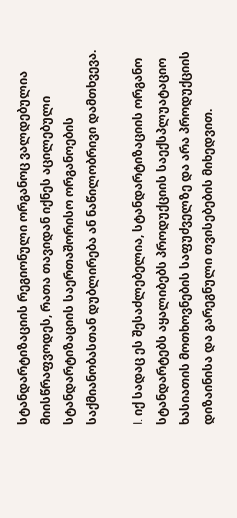სტანდარტიზაციის რეგიონული ორგანოც ვალდებულია მიისწრაფვოდეს, რათა თავიდან იქნეს აცილებული სტანდარტიზაციის საერთაშორისო ორგანოების საქმიანობასთან დუბლირება ან ნაწილობრივი დამთხვევა.

I. იქ სადაც ეს შესაძლებელია, სტანდარტიზაციის ორგანო სტანდარტებს აყალიბებს პროდუქციის საექსპლუატაციო ხასიათის მოთხოვნების საფუძველზე და არა პროდუქციის დიზაინისა და გარეგნული თვისებების მიხედვით.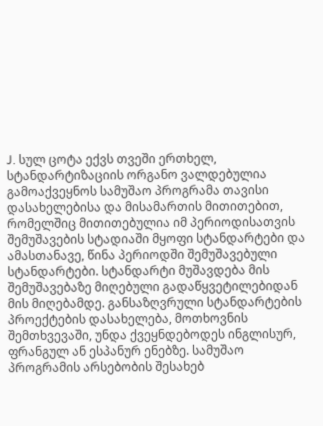J. სულ ცოტა ექვს თვეში ერთხელ, სტანდარტიზაციის ორგანო ვალდებულია გამოაქვეყნოს სამუშაო პროგრამა თავისი დასახელებისა და მისამართის მითითებით, რომელშიც მითითებულია იმ პერიოდისათვის შემუშავების სტადიაში მყოფი სტანდარტები და ამასთანავე, წინა პერიოდში შემუშავებული სტანდარტები. სტანდარტი მუშავდება მის შემუშავებაზე მიღებული გადაწყვეტილებიდან მის მიღებამდე. განსაზღვრული სტანდარტების პროექტების დასახელება, მოთხოვნის შემთხვევაში, უნდა ქვეყნდებოდეს ინგლისურ, ფრანგულ ან ესპანურ ენებზე. სამუშაო პროგრამის არსებობის შესახებ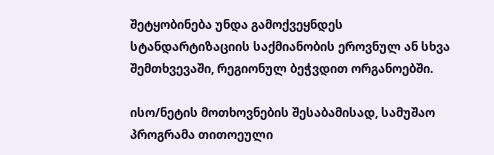შეტყობინება უნდა გამოქვეყნდეს სტანდარტიზაციის საქმიანობის ეროვნულ ან სხვა შემთხვევაში, რეგიონულ ბეჭვდით ორგანოებში.

ისო/ნეტის მოთხოვნების შესაბამისად, სამუშაო პროგრამა თითოეული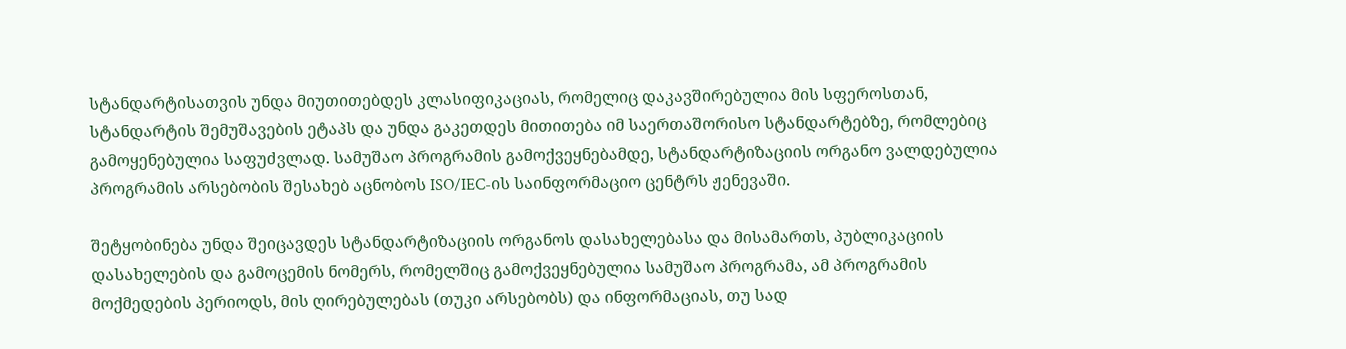სტანდარტისათვის უნდა მიუთითებდეს კლასიფიკაციას, რომელიც დაკავშირებულია მის სფეროსთან, სტანდარტის შემუშავების ეტაპს და უნდა გაკეთდეს მითითება იმ საერთაშორისო სტანდარტებზე, რომლებიც გამოყენებულია საფუძვლად. სამუშაო პროგრამის გამოქვეყნებამდე, სტანდარტიზაციის ორგანო ვალდებულია პროგრამის არსებობის შესახებ აცნობოს ISO/IEC-ის საინფორმაციო ცენტრს ჟენევაში.

შეტყობინება უნდა შეიცავდეს სტანდარტიზაციის ორგანოს დასახელებასა და მისამართს, პუბლიკაციის დასახელების და გამოცემის ნომერს, რომელშიც გამოქვეყნებულია სამუშაო პროგრამა, ამ პროგრამის მოქმედების პერიოდს, მის ღირებულებას (თუკი არსებობს) და ინფორმაციას, თუ სად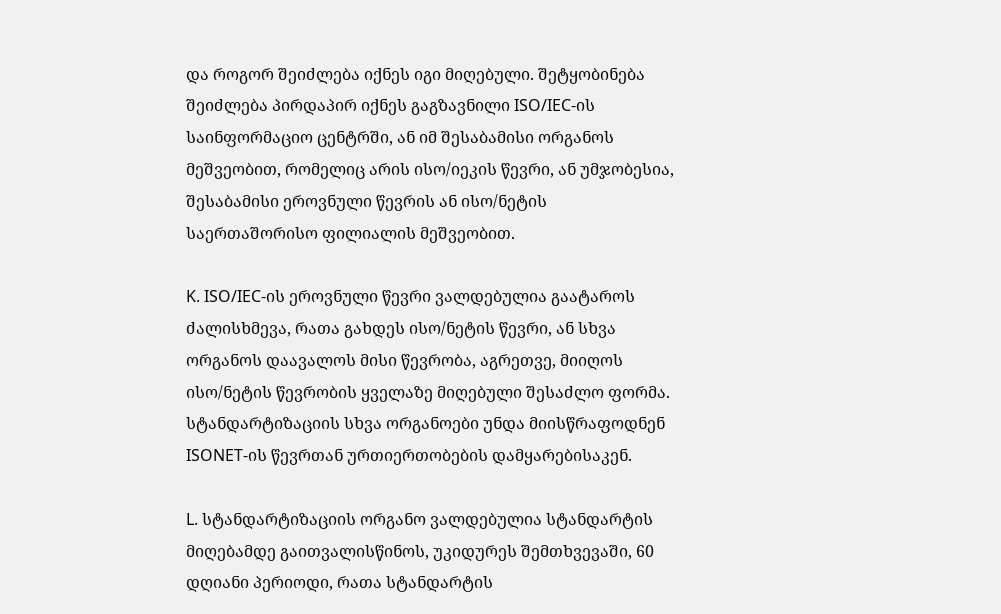და როგორ შეიძლება იქნეს იგი მიღებული. შეტყობინება შეიძლება პირდაპირ იქნეს გაგზავნილი ISO/IEC-ის საინფორმაციო ცენტრში, ან იმ შესაბამისი ორგანოს მეშვეობით, რომელიც არის ისო/იეკის წევრი, ან უმჯობესია, შესაბამისი ეროვნული წევრის ან ისო/ნეტის საერთაშორისო ფილიალის მეშვეობით.

K. ISO/IEC-ის ეროვნული წევრი ვალდებულია გაატაროს ძალისხმევა, რათა გახდეს ისო/ნეტის წევრი, ან სხვა ორგანოს დაავალოს მისი წევრობა, აგრეთვე, მიიღოს ისო/ნეტის წევრობის ყველაზე მიღებული შესაძლო ფორმა. სტანდარტიზაციის სხვა ორგანოები უნდა მიისწრაფოდნენ ISONET-ის წევრთან ურთიერთობების დამყარებისაკენ.

L. სტანდარტიზაციის ორგანო ვალდებულია სტანდარტის მიღებამდე გაითვალისწინოს, უკიდურეს შემთხვევაში, 60 დღიანი პერიოდი, რათა სტანდარტის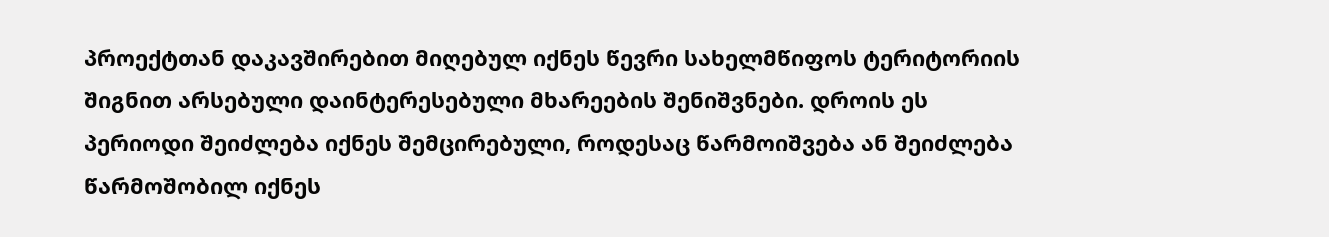პროექტთან დაკავშირებით მიღებულ იქნეს წევრი სახელმწიფოს ტერიტორიის შიგნით არსებული დაინტერესებული მხარეების შენიშვნები. დროის ეს პერიოდი შეიძლება იქნეს შემცირებული, როდესაც წარმოიშვება ან შეიძლება წარმოშობილ იქნეს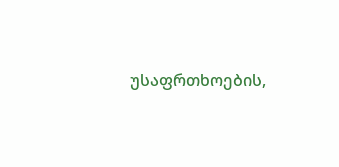უსაფრთხოების,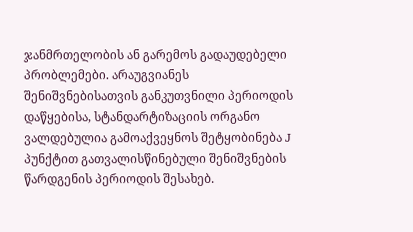ჯანმრთელობის ან გარემოს გადაუდებელი პრობლემები. არაუგვიანეს შენიშვნებისათვის განკუთვნილი პერიოდის დაწყებისა, სტანდარტიზაციის ორგანო ვალდებულია გამოაქვეყნოს შეტყობინება J პუნქტით გათვალისწინებული შენიშვნების წარდგენის პერიოდის შესახებ.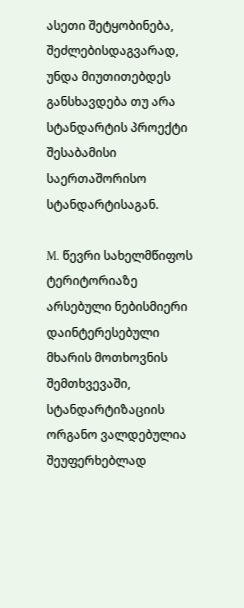ასეთი შეტყობინება, შეძლებისდაგვარად, უნდა მიუთითებდეს განსხავდება თუ არა სტანდარტის პროექტი შესაბამისი საერთაშორისო სტანდარტისაგან.

M. წევრი სახელმწიფოს ტერიტორიაზე არსებული ნებისმიერი დაინტერესებული მხარის მოთხოვნის შემთხვევაში, სტანდარტიზაციის ორგანო ვალდებულია შეუფერხებლად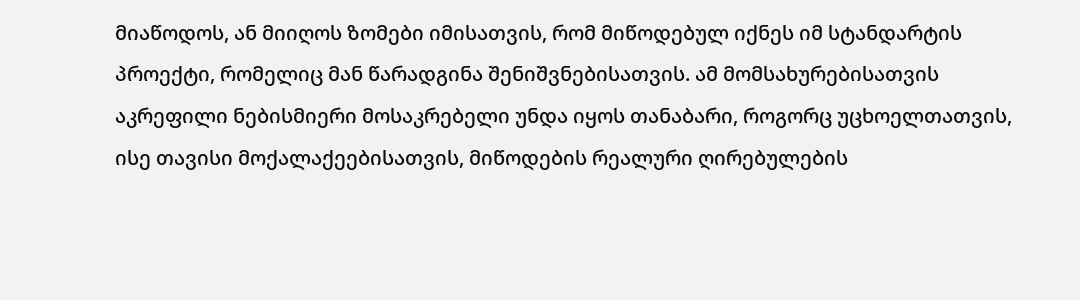მიაწოდოს, ან მიიღოს ზომები იმისათვის, რომ მიწოდებულ იქნეს იმ სტანდარტის პროექტი, რომელიც მან წარადგინა შენიშვნებისათვის. ამ მომსახურებისათვის აკრეფილი ნებისმიერი მოსაკრებელი უნდა იყოს თანაბარი, როგორც უცხოელთათვის, ისე თავისი მოქალაქეებისათვის, მიწოდების რეალური ღირებულების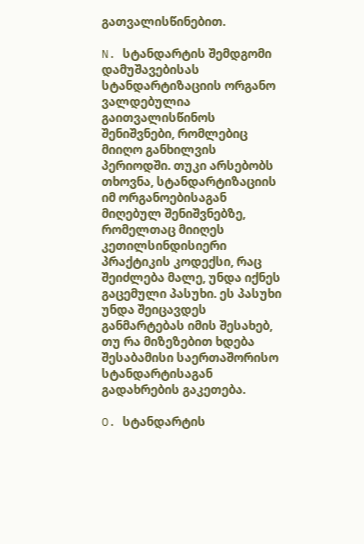გათვალისწინებით.

N. სტანდარტის შემდგომი დამუშავებისას სტანდარტიზაციის ორგანო ვალდებულია გაითვალისწინოს შენიშვნები, რომლებიც მიიღო განხილვის პერიოდში. თუკი არსებობს თხოვნა, სტანდარტიზაციის იმ ორგანოებისაგან მიღებულ შენიშვნებზე, რომელთაც მიიღეს კეთილსინდისიერი პრაქტიკის კოდექსი, რაც შეიძლება მალე, უნდა იქნეს გაცემული პასუხი. ეს პასუხი უნდა შეიცავდეს განმარტებას იმის შესახებ, თუ რა მიზეზებით ხდება შესაბამისი საერთაშორისო სტანდარტისაგან გადახრების გაკეთება.

O. სტანდარტის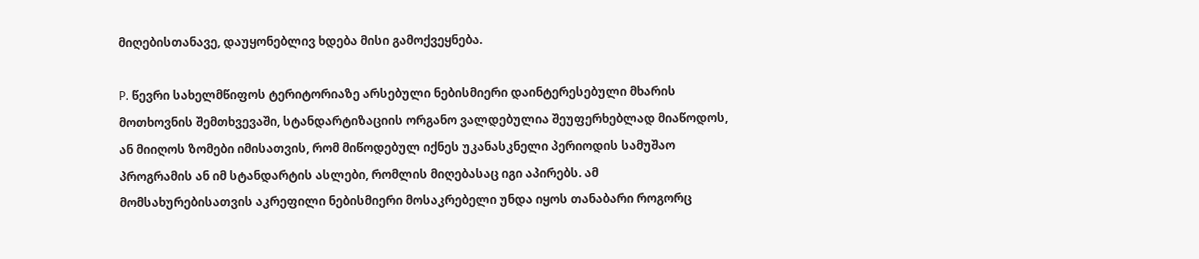მიღებისთანავე, დაუყონებლივ ხდება მისი გამოქვეყნება.

P. წევრი სახელმწიფოს ტერიტორიაზე არსებული ნებისმიერი დაინტერესებული მხარის მოთხოვნის შემთხვევაში, სტანდარტიზაციის ორგანო ვალდებულია შეუფერხებლად მიაწოდოს, ან მიიღოს ზომები იმისათვის, რომ მიწოდებულ იქნეს უკანასკნელი პერიოდის სამუშაო პროგრამის ან იმ სტანდარტის ასლები, რომლის მიღებასაც იგი აპირებს. ამ მომსახურებისათვის აკრეფილი ნებისმიერი მოსაკრებელი უნდა იყოს თანაბარი როგორც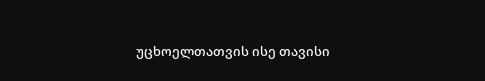უცხოელთათვის ისე თავისი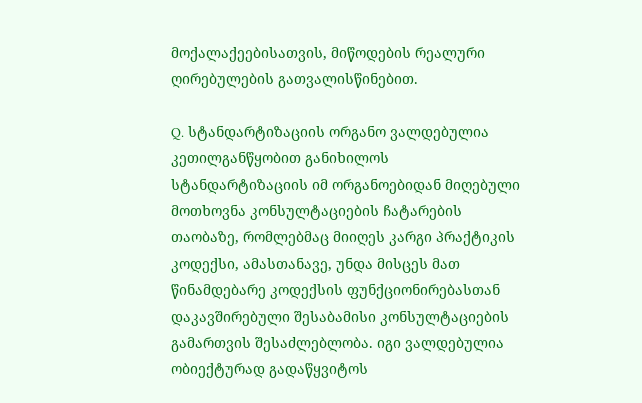მოქალაქეებისათვის, მიწოდების რეალური ღირებულების გათვალისწინებით.

Q. სტანდარტიზაციის ორგანო ვალდებულია კეთილგანწყობით განიხილოს სტანდარტიზაციის იმ ორგანოებიდან მიღებული მოთხოვნა კონსულტაციების ჩატარების თაობაზე, რომლებმაც მიიღეს კარგი პრაქტიკის კოდექსი, ამასთანავე, უნდა მისცეს მათ წინამდებარე კოდექსის ფუნქციონირებასთან დაკავშირებული შესაბამისი კონსულტაციების გამართვის შესაძლებლობა. იგი ვალდებულია ობიექტურად გადაწყვიტოს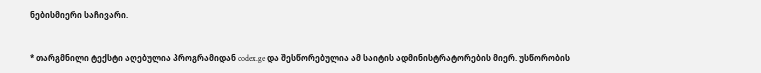ნებისმიერი საჩივარი.


* თარგმნილი ტექსტი აღებულია პროგრამიდან codex.ge და შესწორებულია ამ საიტის ადმინისტრატორების მიერ. უსწორობის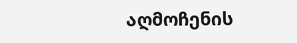აღმოჩენის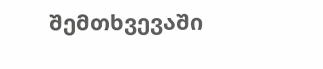შემთხვევაში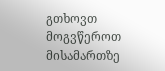გთხოვთ მოგვწეროთ მისამართზე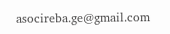asocireba.ge@gmail.com